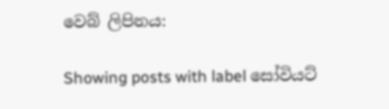වෙබ් ලිපිනය:

Showing posts with label සෝවියට්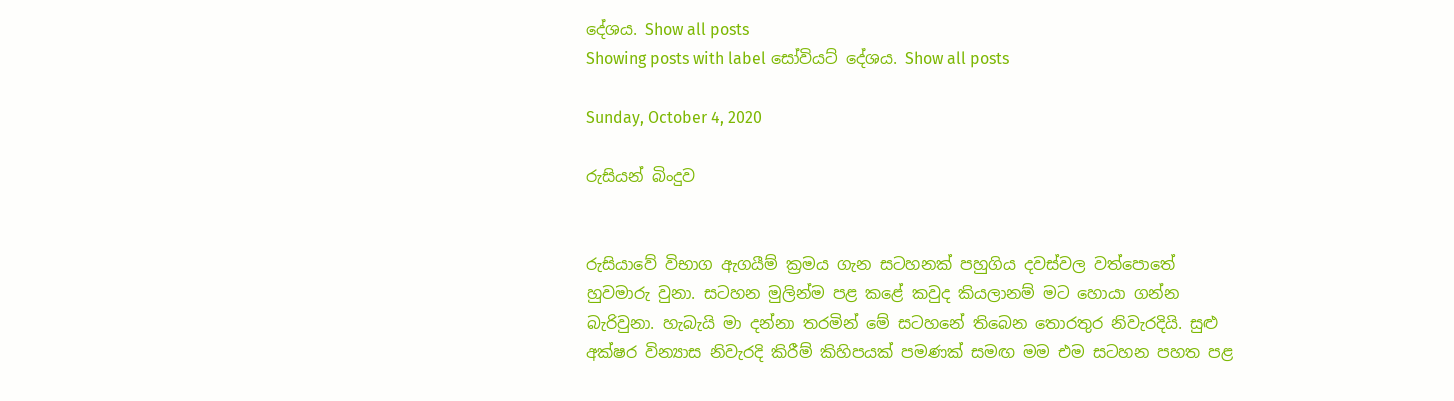දේශය. Show all posts
Showing posts with label සෝවියට් දේශය. Show all posts

Sunday, October 4, 2020

රුසියන් බිංදුව


රුසියාවේ විභාග ඇගයීම් ක්‍රමය ගැන සටහනක් පහුගිය දවස්වල වත්පොතේ හුවමාරු වුනා. සටහන මුලින්ම පළ කළේ කවුද කියලානම් මට හොයා ගන්න බැරිවුනා. හැබැයි මා දන්නා තරමින් මේ සටහනේ තිබෙන තොරතුර නිවැරදියි. සුළු අක්ෂර වින්‍යාස නිවැරදි කිරීම් කිහිපයක් පමණක් සමඟ මම එම සටහන පහත පළ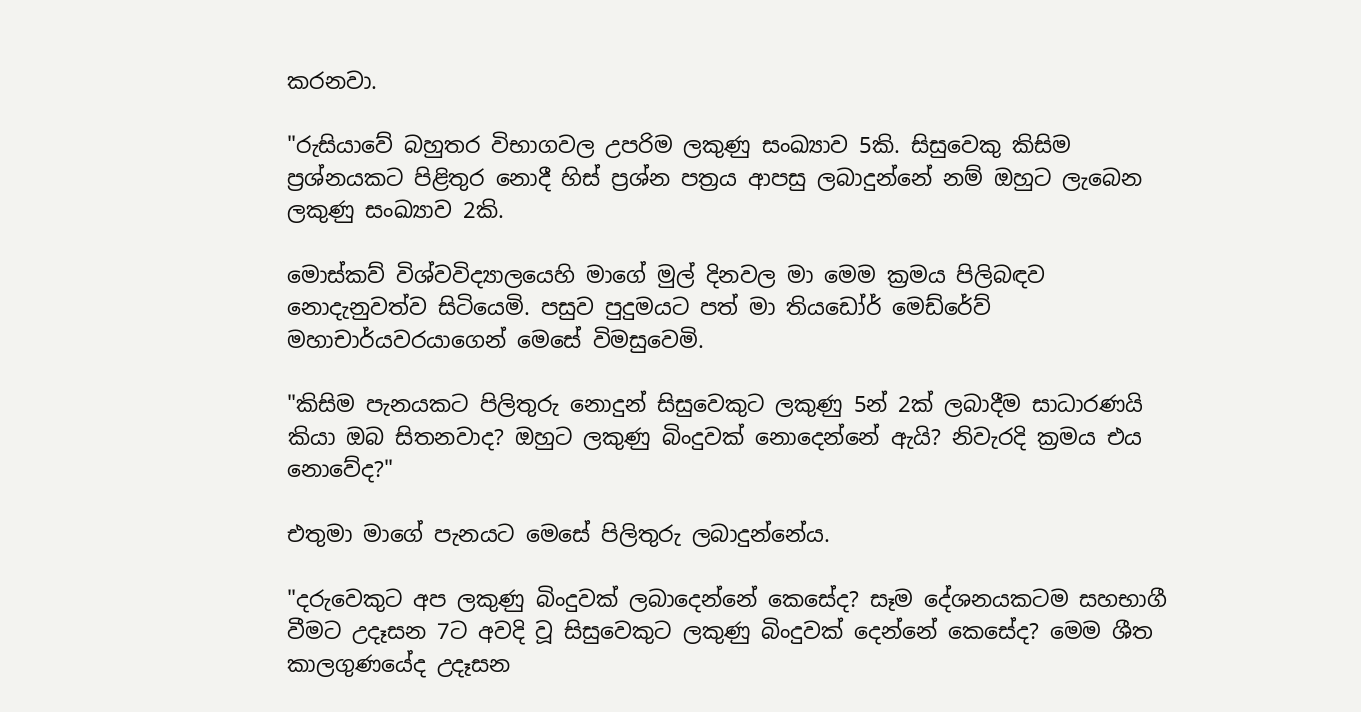කරනවා.

"රුසියාවේ බහුතර විභාගවල උපරිම ලකුණු සංඛ්‍යාව 5කි. සිසුවෙකු කිසිම ප්‍රශ්නයකට පිළිතුර නොදී හිස් ප්‍රශ්න පත්‍රය ආපසු ලබාදුන්නේ නම් ඔහුට ලැබෙන ලකුණු සංඛ්‍යාව 2කි.

මොස්කව් විශ්වවිද්‍යාලයෙහි මාගේ මුල් දිනවල මා මෙම ක්‍රමය පිලිබඳව නොදැනුවත්ව සිටියෙමි. පසුව පුදුමයට පත් මා තියඩෝර් මෙඩ්රේව් මහාචාර්යවරයාගෙන් මෙසේ විමසුවෙමි.

"කිසිම පැනයකට පිලිතුරු නොදුන් සිසුවෙකුට ලකුණු 5න් 2ක් ලබාදීම සාධාරණයි කියා ඔබ සිතනවාද? ඔහුට ලකුණු බිංදුවක් නොදෙන්නේ ඇයි? නිවැරදි ක්‍රමය එය නොවේද?"

එතුමා මාගේ පැනයට මෙසේ පිලිතුරු ලබාදුන්නේය.

"දරුවෙකුට අප ලකුණු බිංදුවක් ලබාදෙන්නේ කෙසේද? සෑම දේශනයකටම සහභාගී වීමට උදෑසන 7ට අවදි වූ සිසුවෙකුට ලකුණු බිංදුවක් දෙන්නේ කෙසේද? මෙම ශීත කාලගුණයේද උදෑසන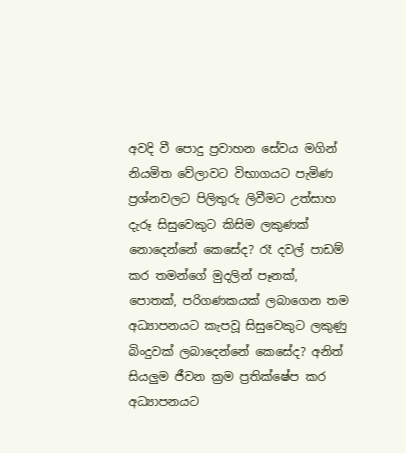අවදි වී පොදු ප්‍රවාහන සේවය මගින් නියමිත වේලාවට විභාගයට පැමිණ ප්‍රශ්නවලට පිලිතුරු ලිවීමට උත්සාහ දැරූ සිසුවෙකුට කිසිම ලකුණක් නොදෙන්නේ කෙසේද? රෑ දවල් පාඩම් කර තමන්ගේ මුදලින් පෑනක්, පොතක්, පරිගණකයක් ලබාගෙන තම අධ්‍යාපනයට කැපවූ සිසුවෙකුට ලකුණු බිංදුවක් ලබාදෙන්නේ කෙසේද? අනිත් සියලුම ජීවන ක්‍රම ප්‍රතික්ෂේප කර අධ්‍යාපනයට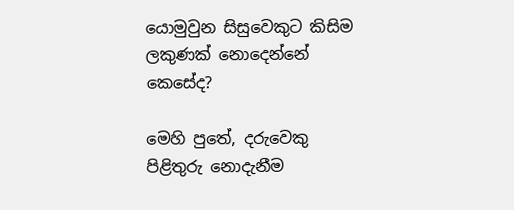යොමුවුන සිසුවෙකුට කිසිම ලකුණක් නොදෙන්නේ කෙසේද?

මෙහි පුතේ, දරුවෙකු පිළිතුරු නොදැනීම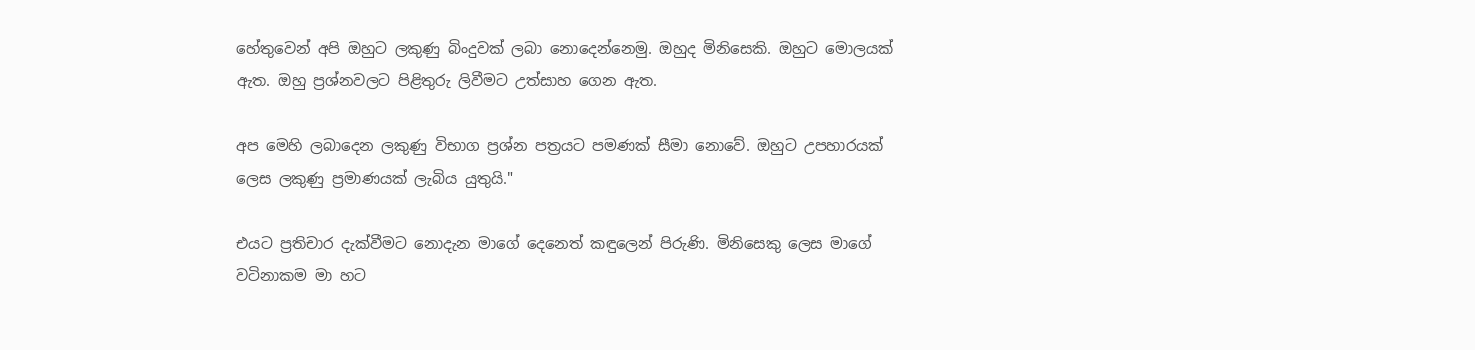හේතුවෙන් අපි ඔහුට ලකුණු බිංදුවක් ලබා නොදෙන්නෙමු. ඔහුද මිනිසෙකි. ඔහුට මොලයක් ඇත. ඔහු ප්‍රශ්නවලට පිළිතුරු ලිවීමට උත්සාහ ගෙන ඇත.

අප මෙහි ලබාදෙන ලකුණු විභාග ප්‍රශ්න පත්‍රයට පමණක් සීමා නොවේ. ඔහුට උපහාරයක් ලෙස ලකුණු ප්‍රමාණයක් ලැබිය යුතුයි."

එයට ප්‍රතිචාර දැක්වීමට නොදැන මාගේ දෙනෙත් කඳුලෙන් පිරුණි. මිනිසෙකු ලෙස මාගේ වටිනාකම මා හට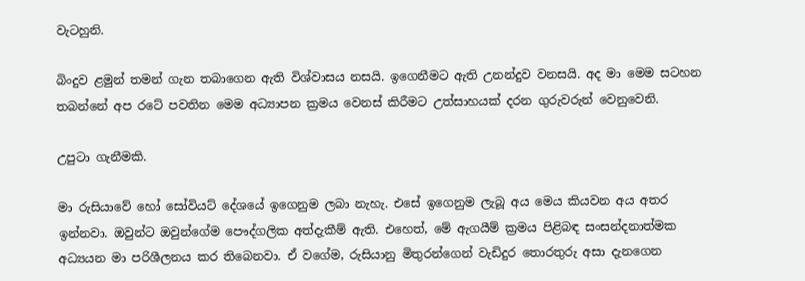වැටහුනි.

බිංදුව ළමුන් තමන් ගැන තබාගෙන ඇති විශ්වාසය නසයි. ඉගෙනීමට ඇති උනන්දුව වනසයි. අද මා මෙම සටහන තබන්නේ අප රටේ පවතින මෙම අධ්‍යාපන ක්‍රමය වෙනස් කිරීමට උත්සාහයක් දරන ගුරුවරුන් වෙනුවෙනි.

උපුටා ගැනීමකි.

මා රුසියාවේ හෝ සෝවියට් දේශයේ ඉගෙනුම ලබා නැහැ. එසේ ඉගෙනුම ලැබූ අය මෙය කියවන අය අතර ඉන්නවා. ඔවුන්ට ඔවුන්ගේම පෞද්ගලික අත්දැකීම් ඇති. එහෙත්, මේ ඇගයීම් ක්‍රමය පිළිබඳ සංසන්දනාත්මක අධ්‍යයන මා පරිශීලනය කර තිබෙනවා. ඒ වගේම, රුසියානු මිතුරන්ගෙන් වැඩිදුර තොරතුරු අසා දැනගෙන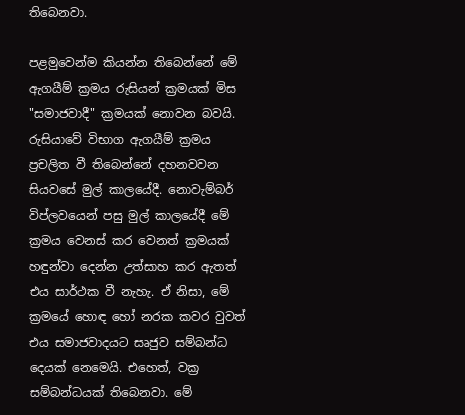තිබෙනවා.

පළමුවෙන්ම කියන්න තිබෙන්නේ මේ ඇගයීම් ක්‍රමය රුසියන් ක්‍රමයක් මිස "සමාජවාදී" ක්‍රමයක් නොවන බවයි. රුසියාවේ විභාග ඇගයීම් ක්‍රමය ප්‍රචලිත වී තිබෙන්නේ දහනවවන සියවසේ මුල් කාලයේදී. නොවැම්බර් විප්ලවයෙන් පසු මුල් කාලයේදී මේ ක්‍රමය වෙනස් කර වෙනත් ක්‍රමයක් හඳුන්වා දෙන්න උත්සාහ කර ඇතත් එය සාර්ථක වී නැහැ. ඒ නිසා, මේ ක්‍රමයේ හොඳ හෝ නරක කවර වුවත් එය සමාජවාදයට සෘජුව සම්බන්ධ දෙයක් නෙමෙයි. එහෙත්, වක්‍ර සම්බන්ධයක් තිබෙනවා. මේ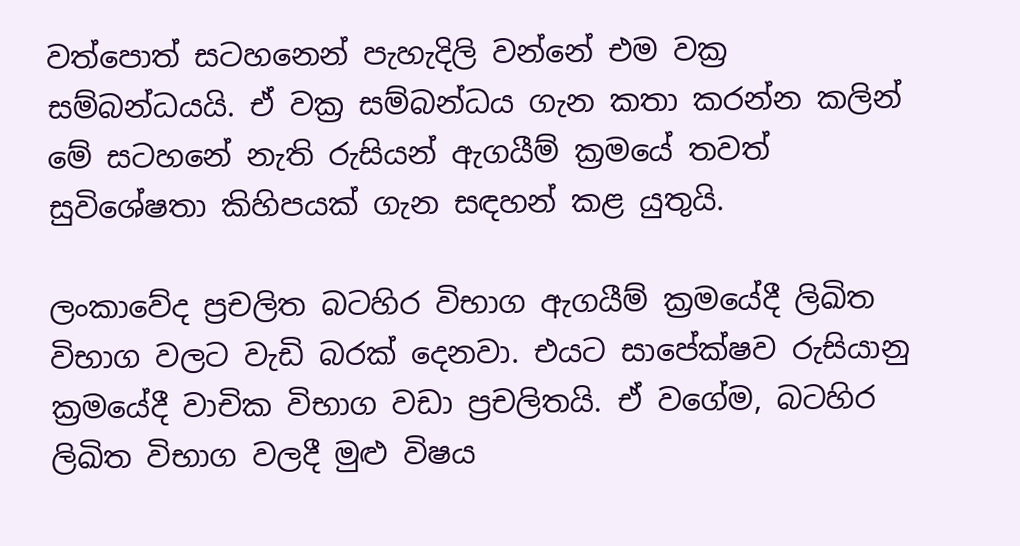වත්පොත් සටහනෙන් පැහැදිලි වන්නේ එම වක්‍ර සම්බන්ධයයි. ඒ වක්‍ර සම්බන්ධය ගැන කතා කරන්න කලින් මේ සටහනේ නැති රුසියන් ඇගයීම් ක්‍රමයේ තවත් සුවිශේෂතා කිහිපයක් ගැන සඳහන් කළ යුතුයි.

ලංකාවේද ප්‍රචලිත බටහිර විභාග ඇගයීම් ක්‍රමයේදී ලිඛිත විභාග වලට වැඩි බරක් දෙනවා. එයට සාපේක්ෂව රුසියානු ක්‍රමයේදී වාචික විභාග වඩා ප්‍රචලිතයි. ඒ වගේම, බටහිර ලිඛිත විභාග වලදී මුළු විෂය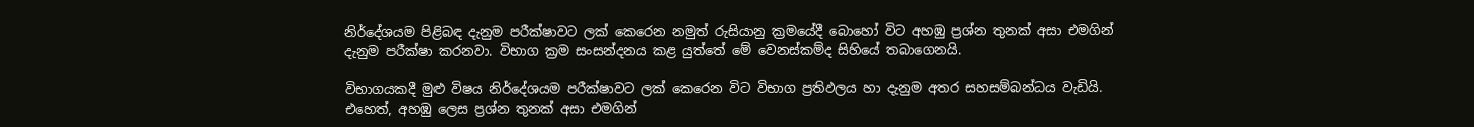නිර්දේශයම පිළිබඳ දැනුම පරීක්ෂාවට ලක් කෙරෙන නමුත් රුසියානු ක්‍රමයේදී බොහෝ විට අහඹු ප්‍රශ්න තුනක් අසා එමගින් දැනුම පරීක්ෂා කරනවා. විභාග ක්‍රම සංසන්දනය කළ යුත්තේ මේ වෙනස්කම්ද සිහියේ තබාගෙනයි.

විභාගයකදී මුළු විෂය නිර්දේශයම පරීක්ෂාවට ලක් කෙරෙන විට විභාග ප්‍රතිඵලය හා දැනුම අතර සහසම්බන්ධය වැඩියි. එහෙත්, අහඹු ලෙස ප්‍රශ්න තුනක් අසා එමගින්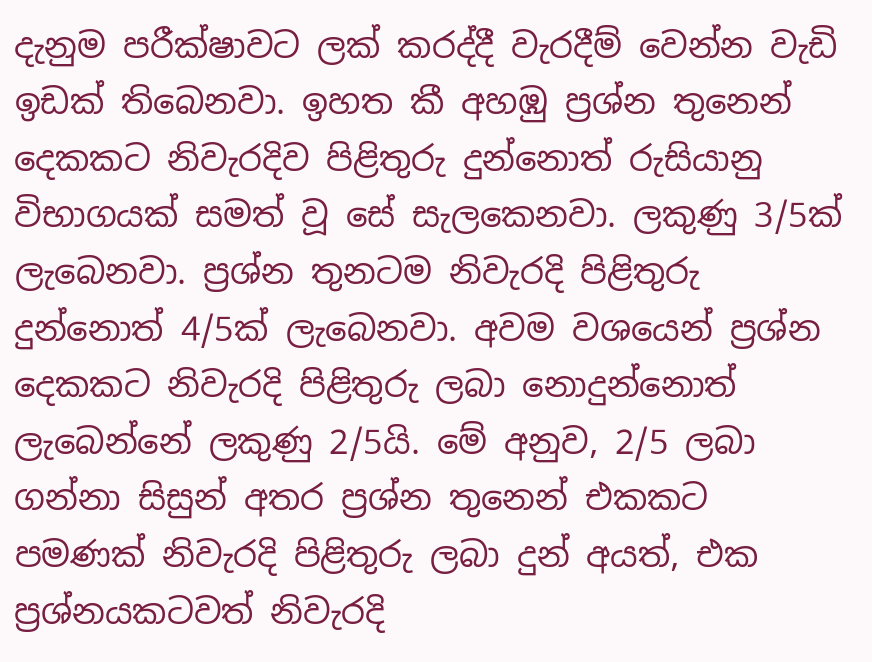දැනුම පරීක්ෂාවට ලක් කරද්දී වැරදීම් වෙන්න වැඩි ඉඩක් තිබෙනවා. ඉහත කී අහඹු ප්‍රශ්න තුනෙන් දෙකකට නිවැරදිව පිළිතුරු දුන්නොත් රුසියානු විභාගයක් සමත් වූ සේ සැලකෙනවා. ලකුණු 3/5ක් ලැබෙනවා. ප්‍රශ්න තුනටම නිවැරදි පිළිතුරු දුන්නොත් 4/5ක් ලැබෙනවා. අවම වශයෙන් ප්‍රශ්න දෙකකට නිවැරදි පිළිතුරු ලබා නොදුන්නොත් ලැබෙන්නේ ලකුණු 2/5යි. මේ අනුව, 2/5 ලබා ගන්නා සිසුන් අතර ප්‍රශ්න තුනෙන් එකකට පමණක් නිවැරදි පිළිතුරු ලබා දුන් අයත්, එක ප්‍රශ්නයකටවත් නිවැරදි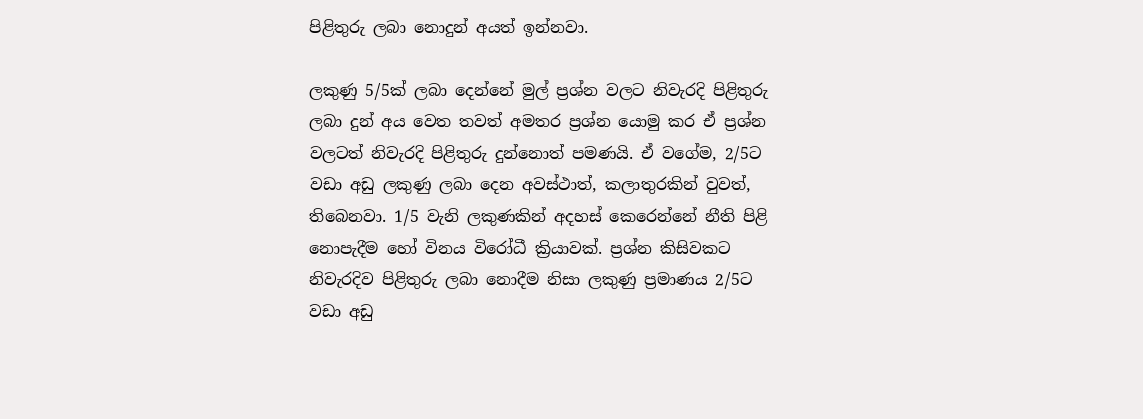පිළිතුරු ලබා නොදුන් අයත් ඉන්නවා.

ලකුණු 5/5ක් ලබා දෙන්නේ මුල් ප්‍රශ්න වලට නිවැරදි පිළිතුරු ලබා දුන් අය වෙත තවත් අමතර ප්‍රශ්න යොමු කර ඒ ප්‍රශ්න වලටත් නිවැරදි පිළිතුරු දුන්නොත් පමණයි. ඒ වගේම, 2/5ට වඩා අඩු ලකුණු ලබා දෙන අවස්ථාත්, කලාතුරකින් වුවත්, තිබෙනවා. 1/5 වැනි ලකුණකින් අදහස් කෙරෙන්නේ නීති පිළි නොපැදීම හෝ විනය විරෝධී ක්‍රියාවක්. ප්‍රශ්න කිසිවකට නිවැරදිව පිළිතුරු ලබා නොදීම නිසා ලකුණු ප්‍රමාණය 2/5ට වඩා අඩු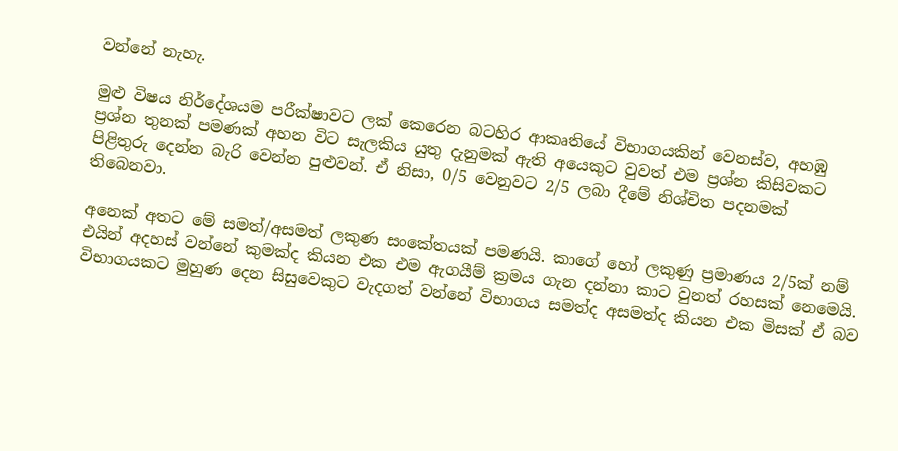වන්නේ නැහැ.

මුළු විෂය නිර්දේශයම පරීක්ෂාවට ලක් කෙරෙන බටහිර ආකෘතියේ විභාගයකින් වෙනස්ව, අහඹු ප්‍රශ්න තුනක් පමණක් අහන විට සැලකිය යුතු දැනුමක් ඇති අයෙකුට වුවත් එම ප්‍රශ්න කිසිවකට පිළිතුරු දෙන්න බැරි වෙන්න පුළුවන්. ඒ නිසා, 0/5 වෙනුවට 2/5 ලබා දීමේ නිශ්චිත පදනමක් තිබෙනවා.

අනෙක් අතට මේ සමත්/අසමත් ලකුණ සංකේතයක් පමණයි. කාගේ හෝ ලකුණු ප්‍රමාණය 2/5ක් නම් එයින් අදහස් වන්නේ කුමක්ද කියන එක එම ඇගයීම් ක්‍රමය ගැන දන්නා කාට වුනත් රහසක් නෙමෙයි. විභාගයකට මුහුණ දෙන සිසුවෙකුට වැදගත් වන්නේ විභාගය සමත්ද අසමත්ද කියන එක මිසක් ඒ බව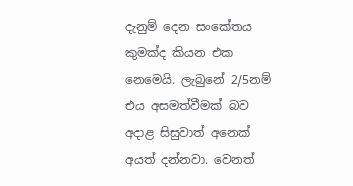දැනුම් දෙන සංකේතය කුමක්ද කියන එක නෙමෙයි. ලැබුනේ 2/5නම් එය අසමත්වීමක් බව අදාළ සිසුවාත් අනෙක් අයත් දන්නවා. වෙනත්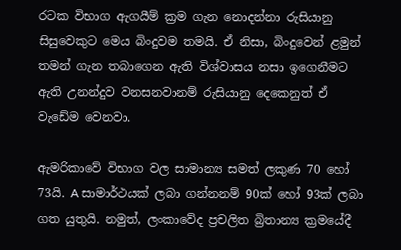රටක විභාග ඇගයීම් ක්‍රම ගැන නොදන්නා රුසියානු සිසුවෙකුට මෙය බිංදුවම තමයි. ඒ නිසා, බිංදුවෙන් ළමුන් තමන් ගැන තබාගෙන ඇති විශ්වාසය නසා ඉගෙනීමට ඇති උනන්දුව වනසනවානම් රුසියානු දෙකෙනුත් ඒ වැඩේම වෙනවා.

ඇමරිකාවේ විභාග වල සාමාන්‍ය සමත් ලකුණ 70 හෝ 73යි. A සාමාර්ථයක් ලබා ගන්නනම් 90ක් හෝ 93ක් ලබා ගත යුතුයි. නමුත්, ලංකාවේද ප්‍රචලිත බ්‍රිතාන්‍ය ක්‍රමයේදී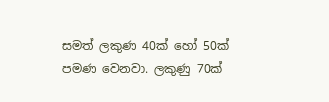සමත් ලකුණ 40ක් හෝ 50ක් පමණ වෙනවා. ලකුණු 70ක්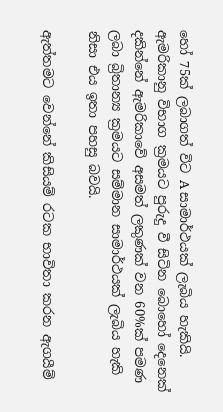හෝ 75ක් ලබාගත් විට A සාමාර්ථයක් ලැබිය හැකියි. ඇමරිකානු විභාග ක්‍රමයට පුරුදු වී සිටින බොහෝ දෙනෙක් දකින්නේ ඇමරිකාවේ අසමත් ලකුණක් වන 60%ක් පමණ ලබා බ්‍රිතාන්‍ය ක්‍රමයට සම්මාන සාමාර්ථයක් ලැබිය හැකි නිසා එය ඉතා පහසු බවයි.

ඇත්තමට වෙන්නේ කිසියම් රටක භාවිතා කරන ඇගයීම්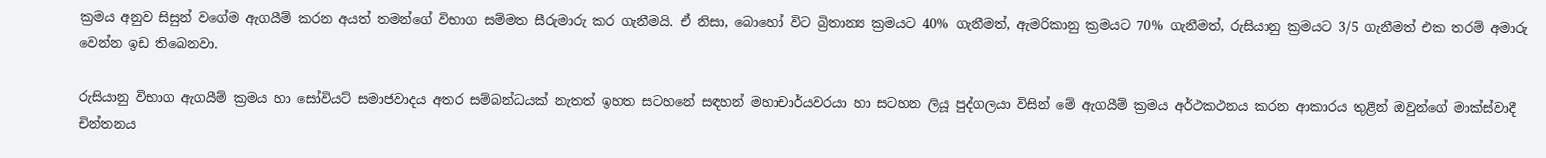ක්‍රමය අනුව සිසුන් වගේම ඇගයීම් කරන අයත් තමන්ගේ විභාග සම්මත සීරුමාරු කර ගැනීමයි. ඒ නිසා, බොහෝ විට බ්‍රිතාන්‍ය ක්‍රමයට 40% ගැනීමත්, ඇමරිකානු ක්‍රමයට 70% ගැනීමත්, රුසියානු ක්‍රමයට 3/5 ගැනීමත් එක තරම් අමාරු වෙන්න ඉඩ තිබෙනවා.

රුසියානු විභාග ඇගයීම් ක්‍රමය හා සෝවියට් සමාජවාදය අතර සම්බන්ධයක් නැතත් ඉහත සටහනේ සඳහන් මහාචාර්යවරයා හා සටහන ලියූ පුද්ගලයා විසින් මේ ඇගයීම් ක්‍රමය අර්ථකථනය කරන ආකාරය තුළින් ඔවුන්ගේ මාක්ස්වාදී චින්තනය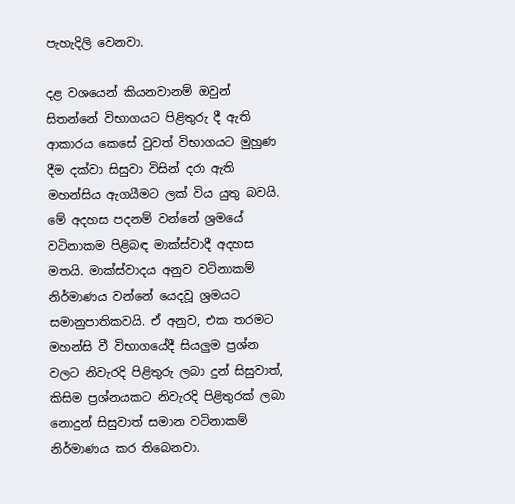පැහැදිලි වෙනවා.

දළ වශයෙන් කියනවානම් ඔවුන් සිතන්නේ විභාගයට පිළිතුරු දී ඇති ආකාරය කෙසේ වුවත් විභාගයට මුහුණ දීම දක්වා සිසුවා විසින් දරා ඇති මහන්සිය ඇගයීමට ලක් විය යුතු බවයි. මේ අදහස පදනම් වන්නේ ශ්‍රමයේ වටිනාකම පිළිබඳ මාක්ස්වාදී අදහස මතයි. මාක්ස්වාදය අනුව වටිනාකම් නිර්මාණය වන්නේ යෙදවූ ශ්‍රමයට සමානුපාතිකවයි. ඒ අනුව, එක තරමට මහන්සි වී විභාගයේදී සියලුම ප්‍රශ්න වලට නිවැරදි පිළිතුරු ලබා දුන් සිසුවාත්, කිසිම ප්‍රශ්නයකට නිවැරදි පිළිතුරක් ලබා නොදුන් සිසුවාත් සමාන වටිනාකම් නිර්මාණය කර තිබෙනවා.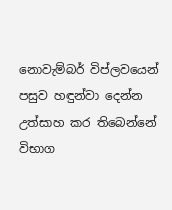නොවැම්බර් විප්ලවයෙන් පසුව හඳුන්වා දෙන්න උත්සාහ කර තිබෙන්නේ විභාග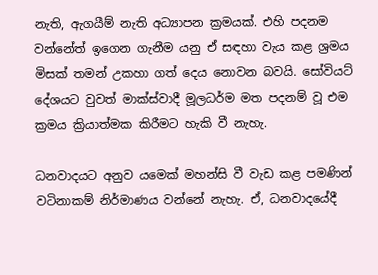නැති, ඇගයීම් නැති අධ්‍යාපන ක්‍රමයක්. එහි පදනම වන්නේත් ඉගෙන ගැනීම යනු ඒ සඳහා වැය කළ ශ්‍රමය මිසක් තමන් උකහා ගත් දෙය නොවන බවයි. සෝවියට් දේශයට වුවත් මාක්ස්වාදී මූලධර්ම මත පදනම් වූ එම ක්‍රමය ක්‍රියාත්මක කිරීමට හැකි වී නැහැ.

ධනවාදයට අනුව යමෙක් මහන්සි වී වැඩ කළ පමණින් වටිනාකම් නිර්මාණය වන්නේ නැහැ. ඒ, ධනවාදයේදී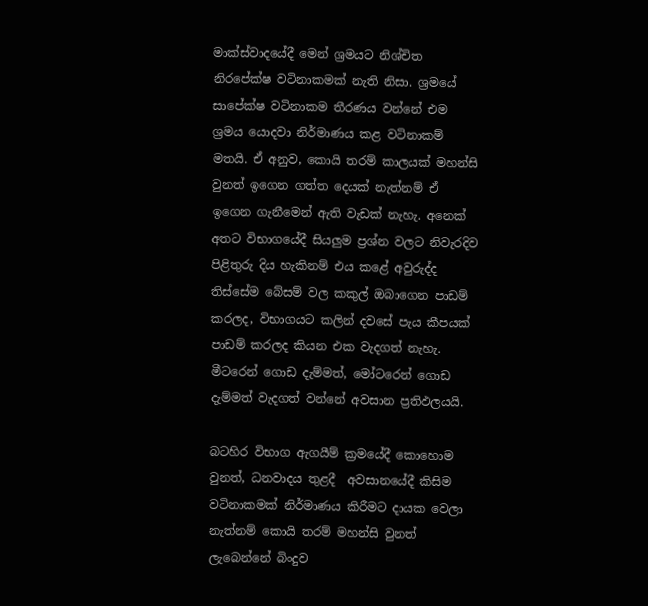මාක්ස්වාදයේදී මෙන් ශ්‍රමයට නිශ්චිත නිරපේක්ෂ වටිනාකමක් නැති නිසා. ශ්‍රමයේ සාපේක්ෂ වටිනාකම තීරණය වන්නේ එම ශ්‍රමය යොදවා නිර්මාණය කළ වටිනාකම් මතයි. ඒ අනුව, කොයි තරම් කාලයක් මහන්සි වුනත් ඉගෙන ගත්ත දෙයක් නැත්නම් ඒ ඉගෙන ගැනීමෙන් ඇති වැඩක් නැහැ. අනෙක් අතට විභාගයේදී සියලුම ප්‍රශ්න වලට නිවැරදිව පිළිතුරු දිය හැකිනම් එය කළේ අවුරුද්ද තිස්සේම බේසම් වල කකුල් ඔබාගෙන පාඩම් කරලද, විභාගයට කලින් දවසේ පැය කීපයක් පාඩම් කරලද කියන එක වැදගත් නැහැ. මීටරෙන් ගොඩ දැම්මත්, මෝටරෙන් ගොඩ දැම්මත් වැදගත් වන්නේ අවසාන ප්‍රතිඵලයයි.

බටහිර විභාග ඇගයීම් ක්‍රමයේදී කොහොම වුනත්, ධනවාදය තුළදී  අවසානයේදී කිසිම වටිනාකමක් නිර්මාණය කිරීමට දායක වෙලා නැත්නම් කොයි තරම් මහන්සි වුනත් ලැබෙන්නේ බිංදුව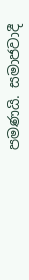පමණයි. සමාජවාදී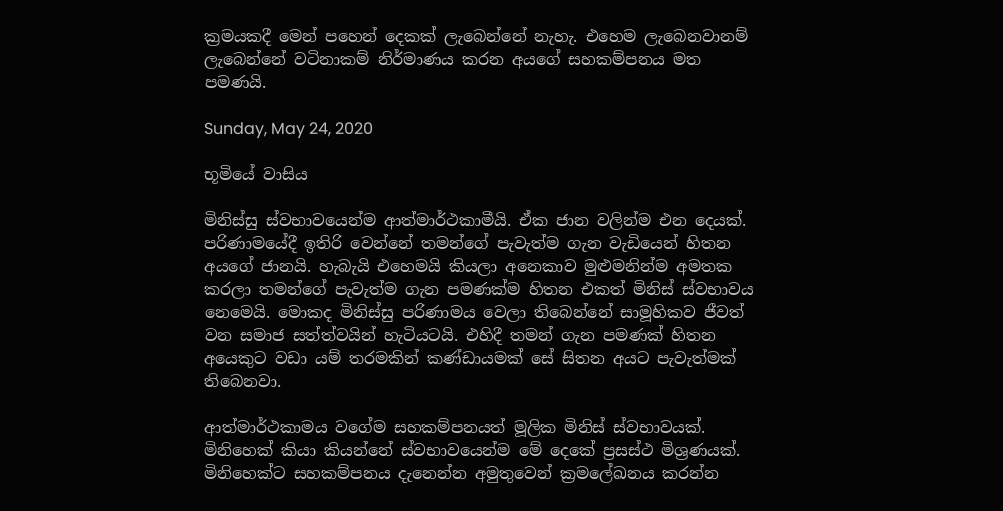ක්‍රමයකදී මෙන් පහෙන් දෙකක් ලැබෙන්නේ නැහැ. එහෙම ලැබෙනවානම් ලැබෙන්නේ වටිනාකම් නිර්මාණය කරන අයගේ සහකම්පනය මත පමණයි.

Sunday, May 24, 2020

භූමියේ වාසිය

මිනිස්සු ස්වභාවයෙන්ම ආත්මාර්ථකාමීයි. ඒක ජාන වලින්ම එන දෙයක්. පරිණාමයේදී ඉතිරි වෙන්නේ තමන්ගේ පැවැත්ම ගැන වැඩියෙන් හිතන අයගේ ජානයි. හැබැයි එහෙමයි කියලා අනෙකාව මුළුමනින්ම අමතක කරලා තමන්ගේ පැවැත්ම ගැන පමණක්ම හිතන එකත් මිනිස් ස්වභාවය නෙමෙයි. මොකද මිනිස්සු පරිණාමය වෙලා තිබෙන්නේ සාමූහිකව ජීවත් වන සමාජ සත්ත්වයින් හැටියටයි. එහිදී තමන් ගැන පමණක් හිතන අයෙකුට වඩා යම් තරමකින් කණ්ඩායමක් සේ සිතන අයට පැවැත්මක් තිබෙනවා.

ආත්මාර්ථකාමය වගේම සහකම්පනයත් මූලික මිනිස් ස්වභාවයක්. මිනිහෙක් කියා කියන්නේ ස්වභාවයෙන්ම මේ දෙකේ ප්‍රසස්ථ මිශ්‍රණයක්. මිනිහෙක්ට සහකම්පනය දැනෙන්න අමුතුවෙන් ක්‍රමලේඛනය කරන්න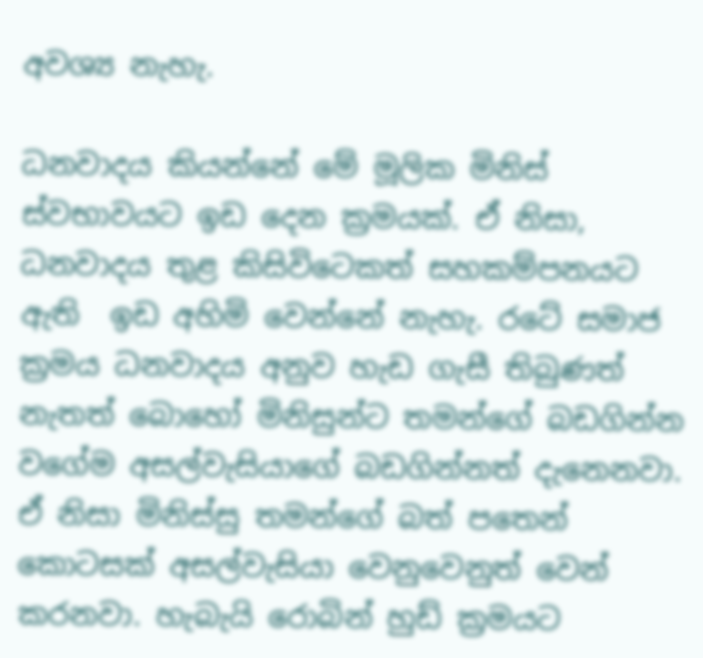අවශ්‍ය නැහැ.

ධනවාදය කියන්නේ මේ මූලික මිනිස් ස්වභාවයට ඉඩ දෙන ක්‍රමයක්. ඒ නිසා, ධනවාදය තුළ කිසිවිටෙකත් සහකම්පනයට ඇති  ඉඩ අහිමි වෙන්නේ නැහැ. රටේ සමාජ ක්‍රමය ධනවාදය අනුව හැඩ ගැසී තිබුණත් නැතත් බොහෝ මිනිසුන්ට තමන්ගේ බඩගින්න වගේම අසල්වැසියාගේ බඩගින්නත් දැනෙනවා. ඒ නිසා මිනිස්සු තමන්ගේ බත් පතෙන් කොටසක් අසල්වැසියා වෙනුවෙනුත් වෙන් කරනවා. හැබැයි රොබින් හුඩ් ක්‍රමයට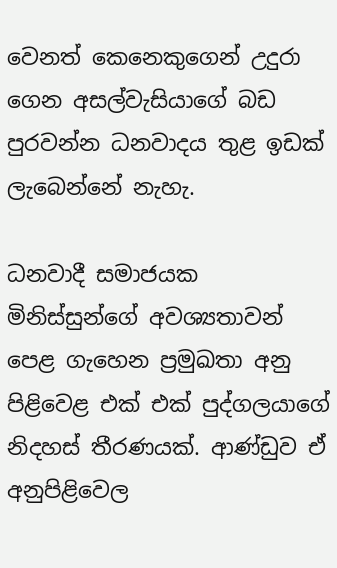වෙනත් කෙනෙකුගෙන් උදුරා ගෙන අසල්වැසියාගේ බඩ පුරවන්න ධනවාදය තුළ ඉඩක් ලැබෙන්නේ නැහැ.

ධනවාදී සමාජයක මිනිස්සුන්ගේ අවශ්‍යතාවන් පෙළ ගැහෙන ප්‍රමුඛතා අනු පිළිවෙළ එක් එක් පුද්ගලයාගේ නිදහස් තීරණයක්. ආණ්ඩුව ඒ අනුපිළිවෙල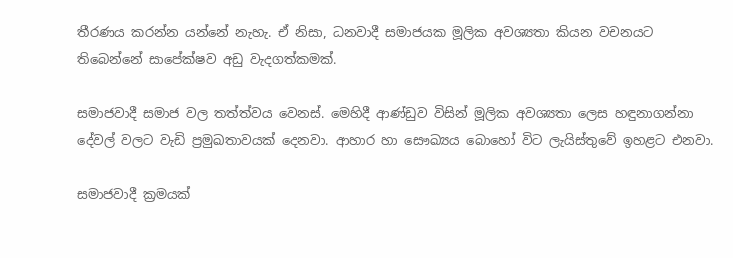තීරණය කරන්න යන්නේ නැහැ. ඒ නිසා, ධනවාදී සමාජයක මූලික අවශ්‍යතා කියන වචනයට තිබෙන්නේ සාපේක්ෂව අඩු වැදගත්කමක්.

සමාජවාදී සමාජ වල තත්ත්වය වෙනස්. මෙහිදී ආණ්ඩුව විසින් මූලික අවශ්‍යතා ලෙස හඳුනාගන්නා දේවල් වලට වැඩි ප්‍රමුඛතාවයක් දෙනවා. ආහාර හා සෞඛ්‍යය බොහෝ විට ලැයිස්තුවේ ඉහළට එනවා.

සමාජවාදී ක්‍රමයක්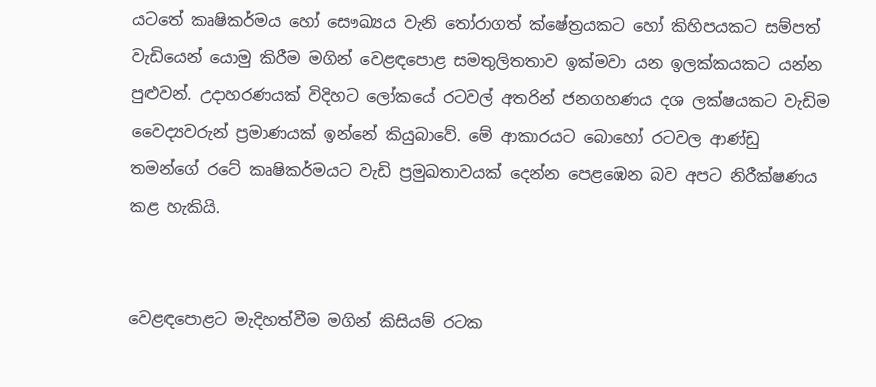යටතේ කෘෂිකර්මය හෝ සෞඛ්‍යය වැනි තෝරාගත් ක්ෂේත්‍රයකට හෝ කිහිපයකට සම්පත් වැඩියෙන් යොමු කිරීම මගින් වෙළඳපොළ සමතුලිතතාව ඉක්මවා යන ඉලක්කයකට යන්න පුළුවන්. උදාහරණයක් විදිහට ලෝකයේ රටවල් අතරින් ජනගහණය දශ ලක්ෂයකට වැඩිම වෛද්‍යවරුන් ප්‍රමාණයක් ඉන්නේ කියුබාවේ. මේ ආකාරයට බොහෝ රටවල ආණ්ඩු තමන්ගේ රටේ කෘෂිකර්මයට වැඩි ප්‍රමුඛතාවයක් දෙන්න පෙළඹෙන බව අපට නිරීක්ෂණය කළ හැකියි.


වෙළඳපොළට මැදිහත්වීම මගින් කිසියම් රටක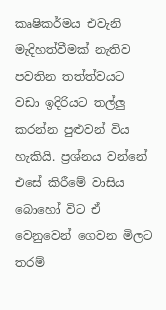කෘෂිකර්මය එවැනි මැදිහත්වීමක් නැතිව පවතින තත්ත්වයට වඩා ඉදිරියට තල්ලු කරන්න පුළුවන් විය හැකියි. ප්‍රශ්නය වන්නේ එසේ කිරීමේ වාසිය බොහෝ විට ඒ වෙනුවෙන් ගෙවන මිලට තරම්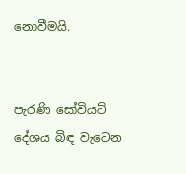නොවීමයි.


පැරණි සෝවියට් දේශය බිඳ වැටෙන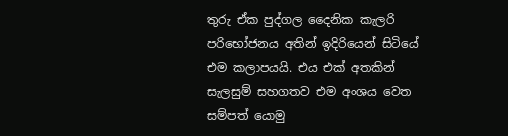තුරු ඒක පුද්ගල දෛනික කැලරි පරිභෝජනය අතින් ඉදිරියෙන් සිටියේ එම කලාපයයි. එය එක් අතකින් සැලසුම් සහගතව එම අංශය වෙත සම්පත් යොමු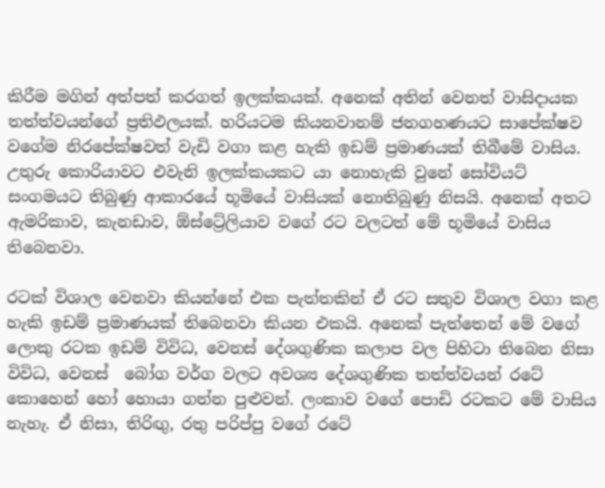කිරීම මගින් අත්පත් කරගත් ඉලක්කයක්. අනෙක් අතින් වෙනත් වාසිදායක තත්ත්වයන්ගේ ප්‍රතිඵලයක්. හරියටම කියනවානම් ජනගහණයට සාපේක්ෂව වගේම නිරපේක්ෂවත් වැඩි වගා කළ හැකි ඉඩම් ප්‍රමාණයක් තිබීමේ වාසිය. උතුරු කොරියාවට එවැනි ඉලක්කයකට යා නොහැකි වුනේ සෝවියට් සංගමයට තිබුණු ආකාරයේ භූමියේ වාසියක් නොතිබුණු නිසයි. අනෙක් අතට ඇමරිකාව, කැනඩාව, ඕස්ට්‍රේලියාව වගේ රට වලටත් මේ භූමියේ වාසිය තිබෙනවා.

රටක් විශාල වෙනවා කියන්නේ එක පැත්තකින් ඒ රට සතුව විශාල වගා කළ හැකි ඉඩම් ප්‍රමාණයක් තිබෙනවා කියන එකයි. අනෙක් පැත්තෙන් මේ වගේ ලොකු රටක ඉඩම් විවිධ, වෙනස් දේශගුණික කලාප වල පිහිටා තිබෙන නිසා විවිධ, වෙනස්  බෝග වර්ග වලට අවශ්‍ය දේශගුණික තත්ත්වයන් රටේ කොහෙන් හෝ හොයා ගන්න පුළුවන්. ලංකාව වගේ පොඩි රටකට මේ වාසිය නැහැ. ඒ නිසා, තිරිඟු, රතු පරිප්පු වගේ රටේ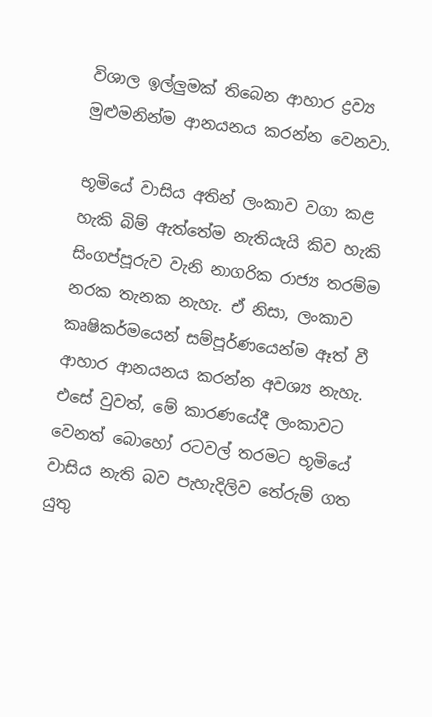විශාල ඉල්ලුමක් තිබෙන ආහාර ද්‍රව්‍ය මුළුමනින්ම ආනයනය කරන්න වෙනවා.

භූමියේ වාසිය අතින් ලංකාව වගා කළ හැකි බිම් ඇත්තේම නැතියැයි කිව හැකි සිංගප්පූරුව වැනි නාගරික රාජ්‍ය තරම්ම නරක තැනක නැහැ. ඒ නිසා, ලංකාව කෘෂිකර්මයෙන් සම්පූර්ණයෙන්ම ඈත් වී ආහාර ආනයනය කරන්න අවශ්‍ය නැහැ. එසේ වුවත්, මේ කාරණයේදී ලංකාවට වෙනත් බොහෝ රටවල් තරමට භූමියේ වාසිය නැති බව පැහැදිලිව තේරුම් ගත යුතු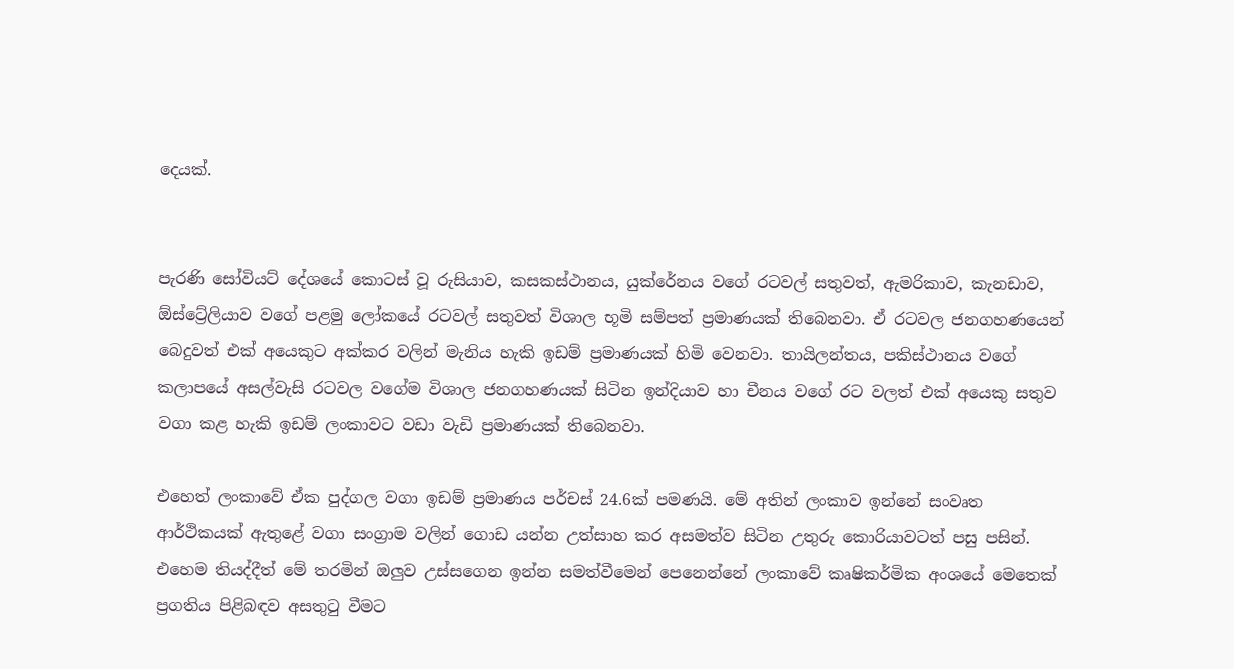දෙයක්.


පැරණි සෝවියට් දේශයේ කොටස් වූ රුසියාව, කසකස්ථානය, යුක්රේනය වගේ රටවල් සතුවත්, ඇමරිකාව, කැනඩාව, ඕස්ට්‍රේලියාව වගේ පළමු ලෝකයේ රටවල් සතුවත් විශාල භූමි සම්පත් ප්‍රමාණයක් තිබෙනවා. ඒ රටවල ජනගහණයෙන් බෙදුවත් එක් අයෙකුට අක්කර වලින් මැනිය හැකි ඉඩම් ප්‍රමාණයක් හිමි වෙනවා. තායිලන්තය, පකිස්ථානය වගේ කලාපයේ අසල්වැසි රටවල වගේම විශාල ජනගහණයක් සිටින ඉන්දියාව හා චීනය වගේ රට වලත් එක් අයෙකු සතුව වගා කළ හැකි ඉඩම් ලංකාවට වඩා වැඩි ප්‍රමාණයක් තිබෙනවා.

එහෙත් ලංකාවේ ඒක පුද්ගල වගා ඉඩම් ප්‍රමාණය පර්චස් 24.6ක් පමණයි. මේ අතින් ලංකාව ඉන්නේ සංවෘත ආර්ථිකයක් ඇතුළේ වගා සංග්‍රාම වලින් ගොඩ යන්න උත්සාහ කර අසමත්ව සිටින උතුරු කොරියාවටත් පසු පසින්. එහෙම තියද්දීත් මේ තරමින් ඔලුව උස්සගෙන ඉන්න සමත්වීමෙන් පෙනෙන්නේ ලංකාවේ කෘෂිකර්මික අංශයේ මෙතෙක් ප්‍රගතිය පිළිබඳව අසතුටු වීමට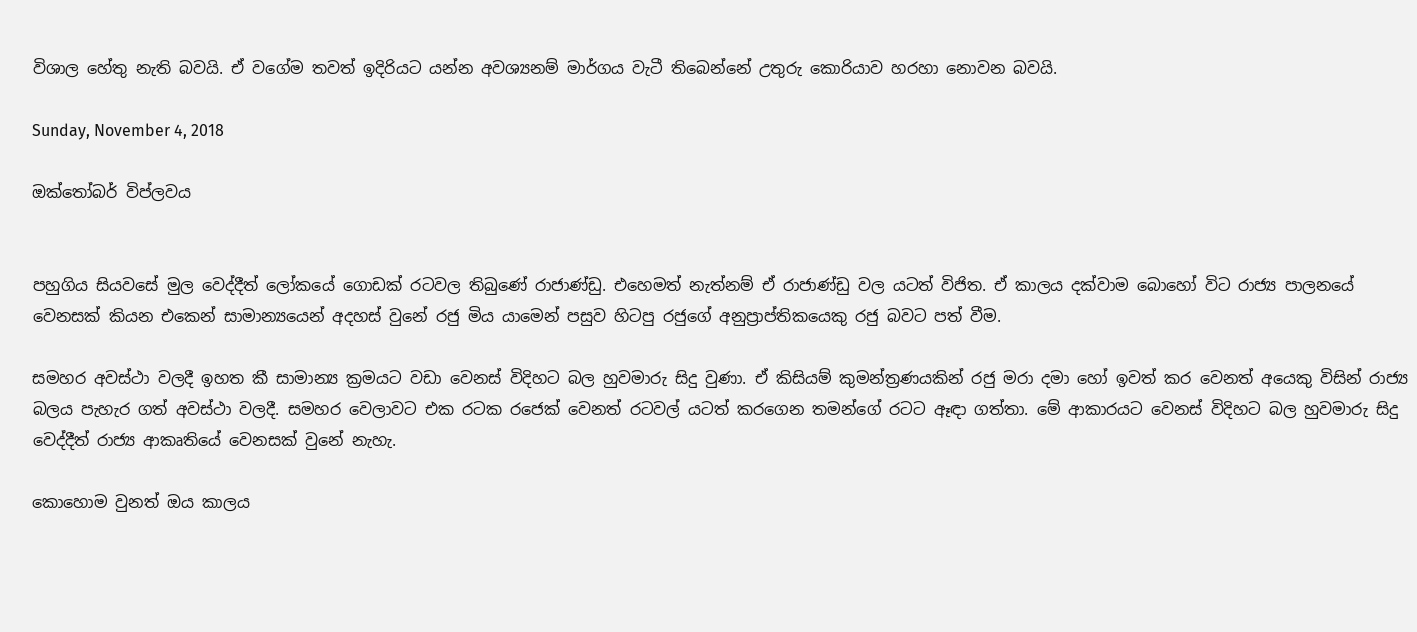විශාල හේතු නැති බවයි. ඒ වගේම තවත් ඉදිරියට යන්න අවශ්‍යනම් මාර්ගය වැටී තිබෙන්නේ උතුරු කොරියාව හරහා නොවන බවයි.

Sunday, November 4, 2018

ඔක්තෝබර් විප්ලවය


පහුගිය සියවසේ මුල වෙද්දීත් ලෝකයේ ගොඩක් රටවල තිබුණේ රාජාණ්ඩු. එහෙමත් නැත්නම් ඒ රාජාණ්ඩු වල යටත් විජිත. ඒ කාලය දක්වාම බොහෝ විට රාජ්‍ය පාලනයේ වෙනසක් කියන එකෙන් සාමාන්‍යයෙන් අදහස් වුනේ රජු මිය යාමෙන් පසුව හිටපු රජුගේ අනුප්‍රාප්තිකයෙකු රජු බවට පත් වීම.

සමහර අවස්ථා වලදී ඉහත කී සාමාන්‍ය ක්‍රමයට වඩා වෙනස් විදිහට බල හුවමාරු සිදු වුණා. ඒ කිසියම් කුමන්ත්‍රණයකින් රජු මරා දමා හෝ ඉවත් කර වෙනත් අයෙකු විසින් රාජ්‍ය බලය පැහැර ගත් අවස්ථා වලදී. සමහර වෙලාවට එක රටක රජෙක් වෙනත් රටවල් යටත් කරගෙන තමන්ගේ රටට ඈඳා ගත්තා. මේ ආකාරයට වෙනස් විදිහට බල හුවමාරු සිදු වෙද්දීත් රාජ්‍ය ආකෘතියේ වෙනසක් වුනේ නැහැ.

කොහොම වුනත් ඔය කාලය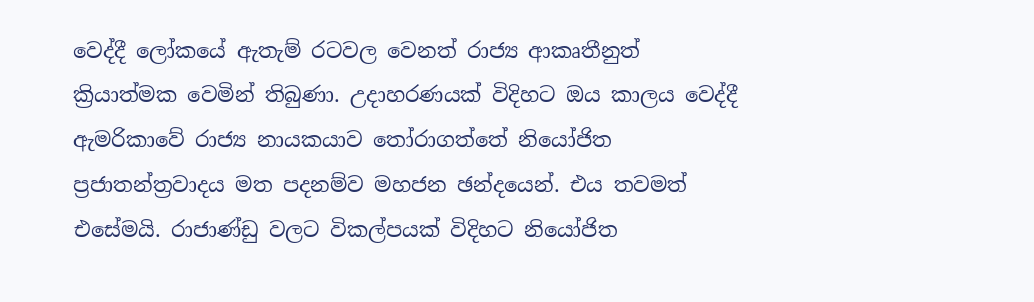වෙද්දී ලෝකයේ ඇතැම් රටවල වෙනත් රාජ්‍ය ආකෘතීනුත් ක්‍රියාත්මක වෙමින් තිබුණා. උදාහරණයක් විදිහට ඔය කාලය වෙද්දී ඇමරිකාවේ රාජ්‍ය නායකයාව තෝරාගත්තේ නියෝජිත ප්‍රජාතන්ත්‍රවාදය මත පදනම්ව මහජන ඡන්දයෙන්. එය තවමත් එසේමයි. රාජාණ්ඩු වලට විකල්පයක් විදිහට නියෝජිත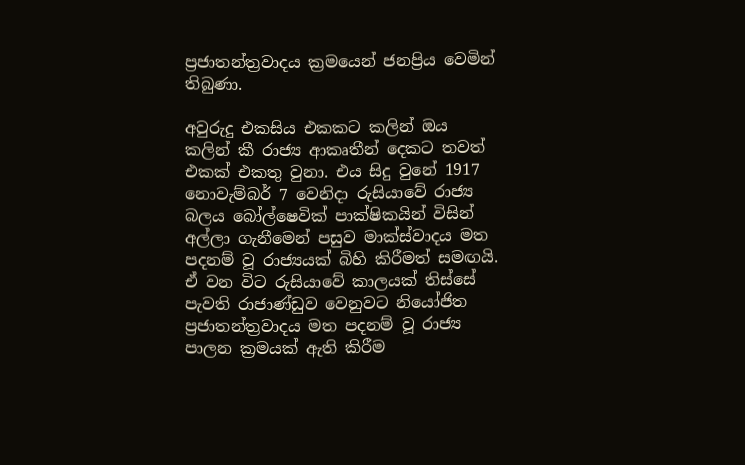ප්‍රජාතන්ත්‍රවාදය ක්‍රමයෙන් ජනප්‍රිය වෙමින් තිබුණා.

අවුරුදු එකසිය එකකට කලින් ඔය කලින් කී රාජ්‍ය ආකෘතීන් දෙකට තවත් එකක් එකතු වුනා. එය සිදු වුනේ 1917 නොවැම්බර් 7 වෙනිදා රුසියාවේ රාජ්‍ය බලය බෝල්ෂෙවික් පාක්ෂිකයින් විසින් අල්ලා ගැනීමෙන් පසුව මාක්ස්වාදය මත පදනම් වූ රාජ්‍යයක් බිහි කිරීමත් සමඟයි.  ඒ වන විට රුසියාවේ කාලයක් තිස්සේ පැවති රාජාණ්ඩුව වෙනුවට නියෝජිත ප්‍රජාතන්ත්‍රවාදය මත පදනම් වූ රාජ්‍ය පාලන ක්‍රමයක් ඇති කිරීම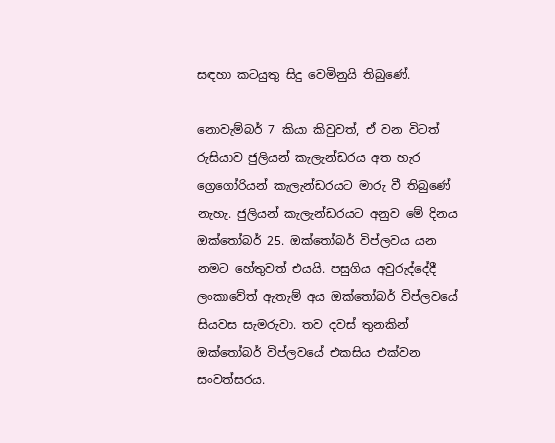සඳහා කටයුතු සිදු වෙමිනුයි තිබුණේ.

නොවැම්බර් 7 කියා කිවුවත්, ඒ වන විටත් රුසියාව ජුලියන් කැලැන්ඩරය අත හැර ග්‍රෙගෝරියන් කැලැන්ඩරයට මාරු වී තිබුණේ නැහැ. ජුලියන් කැලැන්ඩරයට අනුව මේ දිනය ඔක්තෝබර් 25. ඔක්තෝබර් විප්ලවය යන නමට හේතුවත් එයයි. පසුගිය අවුරුද්දේදී ලංකාවේත් ඇතැම් අය ඔක්තෝබර් විප්ලවයේ සියවස සැමරුවා. තව දවස් තුනකින් ඔක්තෝබර් විප්ලවයේ එකසිය එක්වන සංවත්සරය.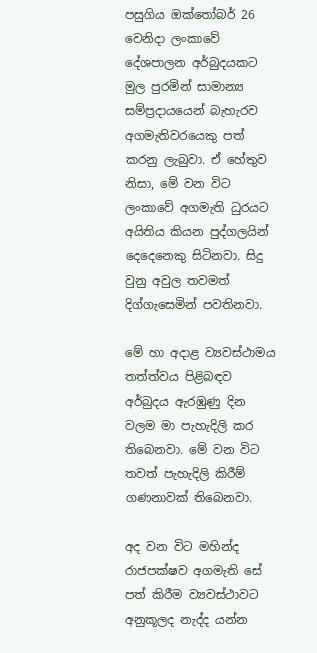පසුගිය ඔක්තෝබර් 26 වෙනිදා ලංකාවේ දේශපාලන අර්බුදයකට මුල පුරමින් සාමාන්‍ය සම්ප්‍රදායයෙන් බැහැරව අගමැතිවරයෙකු පත් කරනු ලැබුවා. ඒ හේතුව නිසා, මේ වන විට ලංකාවේ අගමැති ධුරයට අයිතිය කියන පුද්ගලයින් දෙදෙනෙකු සිටිනවා. සිදු වුනු අවුල තවමත් දිග්ගැසෙමින් පවතිනවා.

මේ හා අදාළ ව්‍යවස්ථාමය තත්ත්වය පිළිබඳව අර්බුදය ඇරඹුණු දින වලම මා පැහැදිලි කර තිබෙනවා. මේ වන විට තවත් පැහැදිලි කිරීම් ගණනාවක් තිබෙනවා.

අද වන විට මහින්ද රාජපක්ෂව අගමැති සේ පත් කිරීම ව්‍යවස්ථාවට අනුකූලද නැද්ද යන්න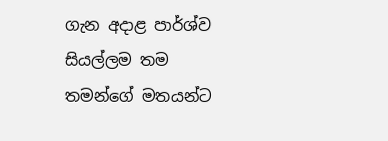ගැන අදාළ පාර්ශ්ව සියල්ලම තම තමන්ගේ මතයන්ට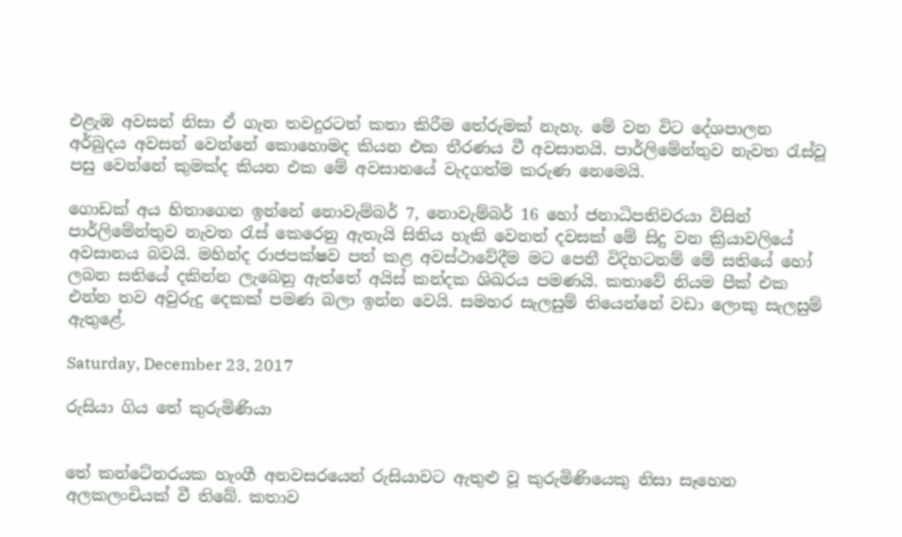එළැඹ අවසන් නිසා ඒ ගැන තවදුරටත් කතා කිරීම තේරුමක් නැහැ. මේ වන විට දේශපාලන අර්බුදය අවසන් වෙන්නේ කොහොමද කියන එක තීරණය වී අවසානයි. පාර්ලිමේන්තුව නැවත රැස්වූ පසු වෙන්නේ කුමක්ද කියන එක මේ අවසානයේ වැදගත්ම කරුණ නෙමෙයි.

ගොඩක් අය හිතාගෙන ඉන්නේ නොවැම්බර් 7, නොවැම්බර් 16 හෝ ජනාධිපතිවරයා විසින් පාර්ලිමේන්තුව නැවත රැස් කෙරෙනු ඇතැයි සිතිය හැකි වෙනත් දවසක් මේ සිදු වන ක්‍රියාවලියේ අවසානය බවයි. මහින්ද රාජපක්ෂව පත් කළ අවස්ථාවේදීම මට පෙනී විදිහටනම් මේ සතියේ හෝ ලබන සතියේ දකින්න ලැබෙනු ඇත්තේ අයිස් කන්දක ශිඛරය පමණයි. කතාවේ නියම පීක් එක එන්න තව අවුරුදු දෙකක් පමණ බලා ඉන්න වෙයි. සමහර සැලසුම් තියෙන්නේ වඩා ලොකු සැලසුම් ඇතුළේ.

Saturday, December 23, 2017

රුසියා ගිය තේ කුරුමිණියා


තේ කන්ටේනරයක හැංගී අනවසරයෙන් රුසියාවට ඇතුළු වූ කුරුමිණියෙකු නිසා සෑහෙන අලකලංචියක් වී තිබේ. කතාව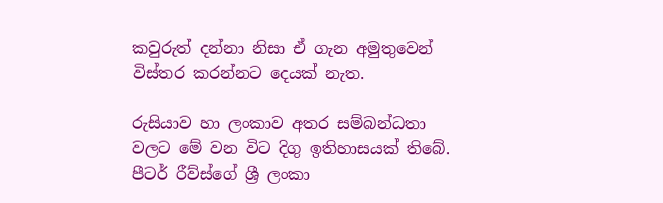කවුරුත් දන්නා නිසා ඒ ගැන අමුතුවෙන් විස්තර කරන්නට දෙයක් නැත.

රුසියාව හා ලංකාව අතර සම්බන්ධතා වලට මේ වන විට දිගු ඉතිහාසයක් තිබේ. පීටර් රීව්ස්ගේ ශ්‍රී ලංකා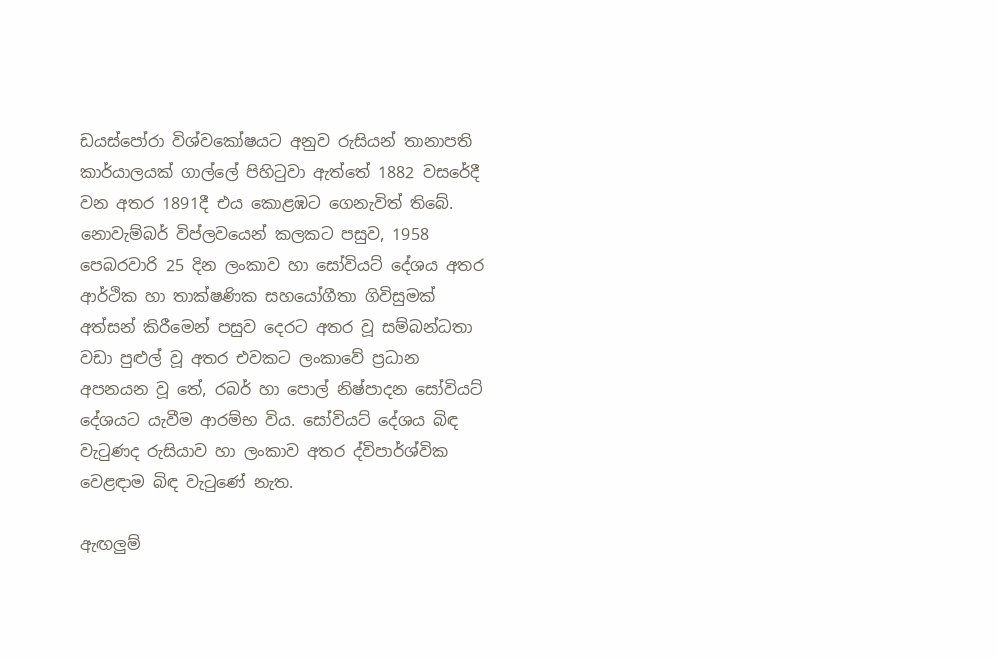ඩයස්පෝරා විශ්වකෝෂයට අනුව රුසියන් තානාපති කාර්යාලයක් ගාල්ලේ පිහිටුවා ඇත්තේ 1882 වසරේදී වන අතර 1891දී එය කොළඹට ගෙනැවිත් තිබේ. නොවැම්බර් විප්ලවයෙන් කලකට පසුව, 1958 පෙබරවාරි 25 දින ලංකාව හා සෝවියට් දේශය අතර ආර්ථික හා තාක්ෂණික සහයෝගීතා ගිවිසුමක් අත්සන් කිරීමෙන් පසුව දෙරට අතර වූ සම්බන්ධතා වඩා පුළුල් වූ අතර එවකට ලංකාවේ ප්‍රධාන අපනයන වූ තේ, රබර් හා පොල් නිෂ්පාදන සෝවියට් දේශයට යැවීම ආරම්භ විය. සෝවියට් දේශය බිඳ වැටුණද රුසියාව හා ලංකාව අතර ද්විපාර්ශ්වික වෙළඳාම බිඳ වැටුණේ නැත.

ඇඟලුම්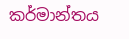කර්මාන්තය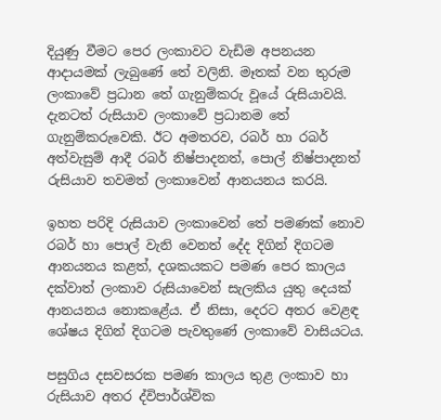දියුණු වීමට පෙර ලංකාවට වැඩිම අපනයන ආදායමක් ලැබුණේ තේ වලිනි. මෑතක් වන තුරුම ලංකාවේ ප්‍රධාන තේ ගැනුම්කරු වූයේ රුසියාවයි. දැනටත් රුසියාව ලංකාවේ ප්‍රධානම තේ ගැනුම්කරුවෙකි. ඊට අමතරව, රබර් හා රබර් අත්වැසුම් ආදී රබර් නිෂ්පාදනත්, පොල් නිෂ්පාදනත් රුසියාව තවමත් ලංකාවෙන් ආනයනය කරයි.

ඉහත පරිදි රුසියාව ලංකාවෙන් තේ පමණක් නොව රබර් හා පොල් වැනි වෙනත් දේද දිගින් දිගටම ආනයනය කළත්, දශකයකට පමණ පෙර කාලය දක්වාත් ලංකාව රුසියාවෙන් සැලකිය යුතු දෙයක් ආනයනය නොකළේය. ඒ නිසා, දෙරට අතර වෙළඳ ශේෂය දිගින් දිගටම පැවතුණේ ලංකාවේ වාසියටය.

පසුගිය දසවසරක පමණ කාලය තුළ ලංකාව හා රුසියාව අතර ද්විපාර්ශ්වික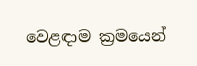වෙළඳාම ක්‍රමයෙන්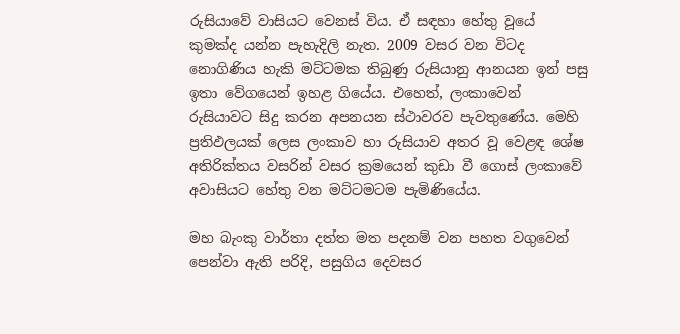රුසියාවේ වාසියට වෙනස් විය. ඒ සඳහා හේතු වූයේ කුමක්ද යන්න පැහැදිලි නැත. 2009 වසර වන විටද නොගිණිය හැකි මට්ටමක තිබුණු රුසියානු ආනයන ඉන් පසු ඉතා වේගයෙන් ඉහළ ගියේය. එහෙත්, ලංකාවෙන් රුසියාවට සිදු කරන අපනයන ස්ථාවරව පැවතුණේය. මෙහි ප්‍රතිඵලයක් ලෙස ලංකාව හා රුසියාව අතර වූ වෙළඳ ශේෂ අතිරික්තය වසරින් වසර ක්‍රමයෙන් කුඩා වී ගොස් ලංකාවේ අවාසියට හේතු වන මට්ටමටම පැමිණියේය.

මහ බැංකු වාර්තා දත්ත මත පදනම් වන පහත වගුවෙන් පෙන්වා ඇති පරිදි, පසුගිය දෙවසර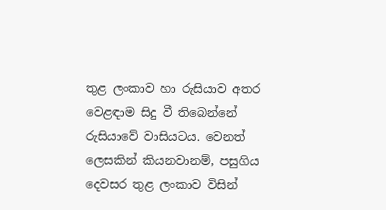තුළ ලංකාව හා රුසියාව අතර වෙළඳාම සිදු වී තිබෙන්නේ රුසියාවේ වාසියටය. වෙනත් ලෙසකින් කියනවානම්, පසුගිය දෙවසර තුළ ලංකාව විසින්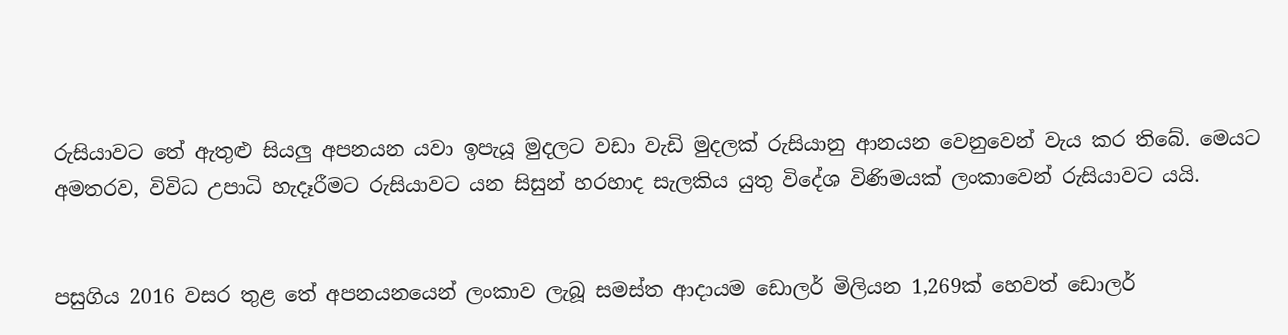රුසියාවට තේ ඇතුළු සියලු අපනයන යවා ඉපැයූ මුදලට වඩා වැඩි මුදලක් රුසියානු ආනයන වෙනුවෙන් වැය කර තිබේ. මෙයට අමතරව, විවිධ උපාධි හැදෑරීමට රුසියාවට යන සිසුන් හරහාද සැලකිය යුතු විදේශ විණිමයක් ලංකාවෙන් රුසියාවට යයි.


පසුගිය 2016 වසර තුළ තේ අපනයනයෙන් ලංකාව ලැබූ සමස්ත ආදායම ඩොලර් මිලියන 1,269ක් හෙවත් ඩොලර්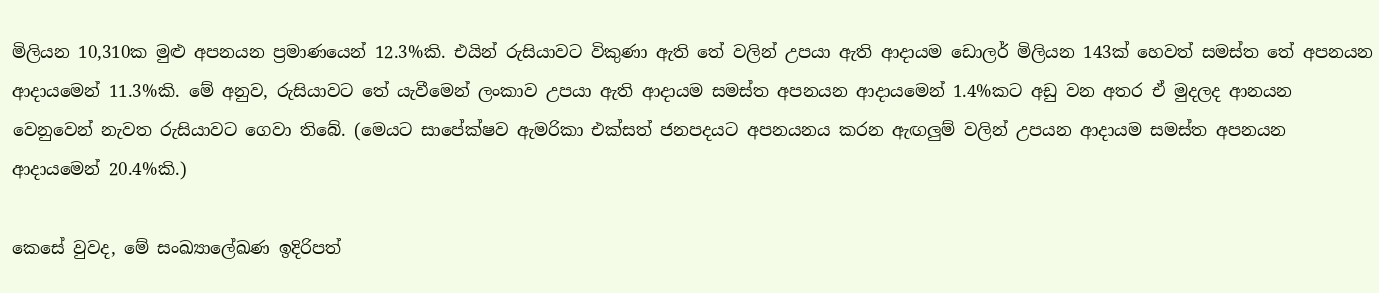මිලියන 10,310ක මුළු අපනයන ප්‍රමාණයෙන් 12.3%කි. එයින් රුසියාවට විකුණා ඇති තේ වලින් උපයා ඇති ආදායම ඩොලර් මිලියන 143ක් හෙවත් සමස්ත තේ අපනයන ආදායමෙන් 11.3%කි. මේ අනුව, රුසියාවට තේ යැවීමෙන් ලංකාව උපයා ඇති ආදායම සමස්ත අපනයන ආදායමෙන් 1.4%කට අඩු වන අතර ඒ මුදලද ආනයන වෙනුවෙන් නැවත රුසියාවට ගෙවා තිබේ. (මෙයට සාපේක්ෂව ඇමරිකා එක්සත් ජනපදයට අපනයනය කරන ඇඟලුම් වලින් උපයන ආදායම සමස්ත අපනයන ආදායමෙන් 20.4%කි.)

කෙසේ වුවද, මේ සංඛ්‍යාලේඛණ ඉදිරිපත්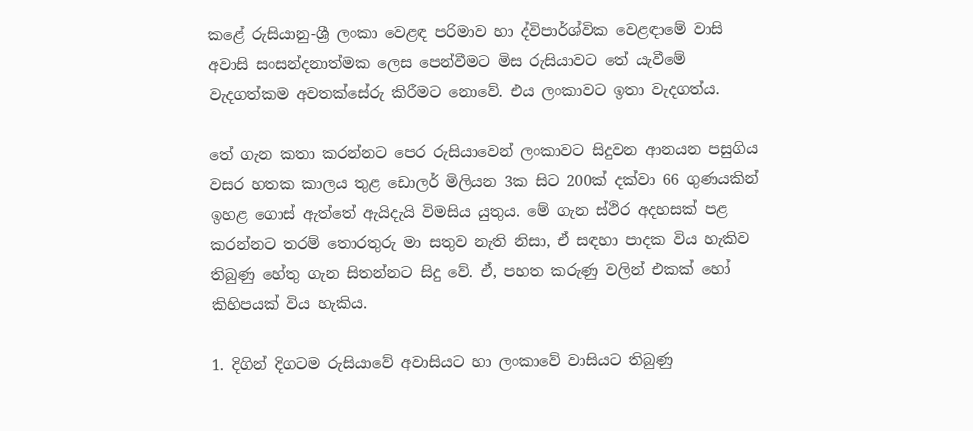කළේ රුසියානු-ශ්‍රී ලංකා වෙළඳ පරිමාව හා ද්විපාර්ශ්වික වෙළඳාමේ වාසි අවාසි සංසන්දනාත්මක ලෙස පෙන්වීමට මිස රුසියාවට තේ යැවීමේ වැදගත්කම අවතක්සේරු කිරීමට නොවේ. එය ලංකාවට ඉතා වැදගත්ය.

තේ ගැන කතා කරන්නට පෙර රුසියාවෙන් ලංකාවට සිදුවන ආනයන පසුගිය වසර හතක කාලය තුළ ඩොලර් මිලියන 3ක සිට 200ක් දක්වා 66 ගුණයකින් ඉහළ ගොස් ඇත්තේ ඇයිදැයි විමසිය යුතුය. මේ ගැන ස්ථිර අදහසක් පළ කරන්නට තරම් තොරතුරු මා සතුව නැති නිසා, ඒ සඳහා පාදක විය හැකිව තිබුණු හේතු ගැන සිතන්නට සිදු වේ. ඒ, පහත කරුණු වලින් එකක් හෝ කිහිපයක් විය හැකිය.

1. දිගින් දිගටම රුසියාවේ අවාසියට හා ලංකාවේ වාසියට තිබුණු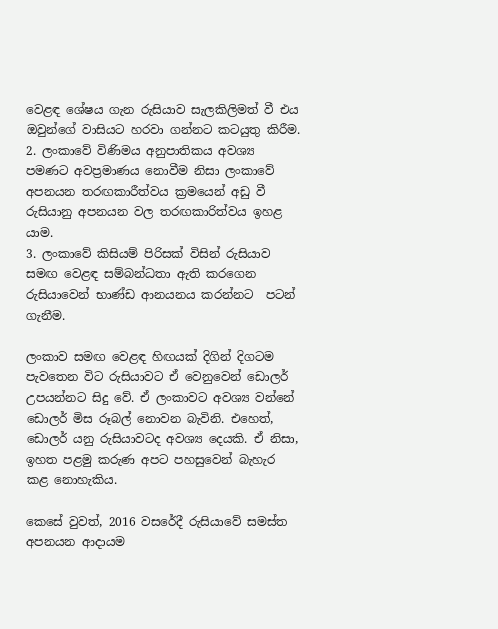වෙළඳ ශේෂය ගැන රුසියාව සැලකිලිමත් වී එය ඔවුන්ගේ වාසියට හරවා ගන්නට කටයුතු කිරීම.
2. ලංකාවේ විණිමය අනුපාතිකය අවශ්‍ය පමණට අවප්‍රමාණය නොවීම නිසා ලංකාවේ අපනයන තරඟකාරීත්වය ක්‍රමයෙන් අඩු වී රුසියානු අපනයන වල තරඟකාරිත්වය ඉහළ යාම.
3. ලංකාවේ කිසියම් පිරිසක් විසින් රුසියාව සමඟ වෙළඳ සම්බන්ධතා ඇති කරගෙන රුසියාවෙන් භාණ්ඩ ආනයනය කරන්නට  පටන් ගැනීම.

ලංකාව සමඟ වෙළඳ හිඟයක් දිගින් දිගටම පැවතෙන විට රුසියාවට ඒ වෙනුවෙන් ඩොලර් උපයන්නට සිදු වේ. ඒ ලංකාවට අවශ්‍ය වන්නේ ඩොලර් මිස රූබල් නොවන බැවිනි. එහෙත්, ඩොලර් යනු රුසියාවටද අවශ්‍ය දෙයකි. ඒ නිසා, ඉහත පළමු කරුණ අපට පහසුවෙන් බැහැර කළ නොහැකිය.

කෙසේ වුවත්, 2016 වසරේදී රුසියාවේ සමස්ත අපනයන ආදායම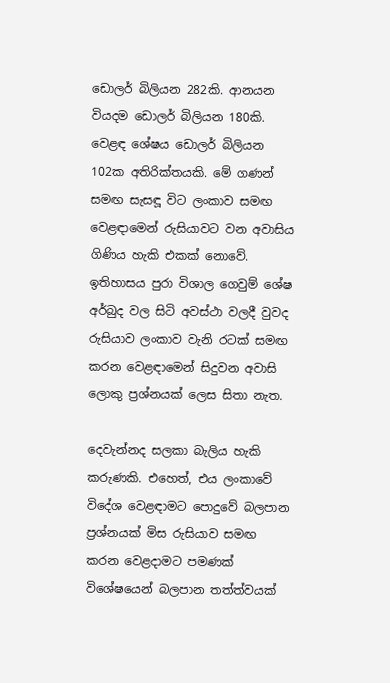ඩොලර් බිලියන 282කි. ආනයන වියදම ඩොලර් බිලියන 180කි. වෙළඳ ශේෂය ඩොලර් බිලියන 102ක අතිරික්තයකි. මේ ගණන් සමඟ සැසඳූ විට ලංකාව සමඟ වෙළඳාමෙන් රුසියාවට වන අවාසිය ගිණිය හැකි එකක් නොවේ. ඉතිහාසය පුරා විශාල ගෙවුම් ශේෂ අර්බුද වල සිටි අවස්ථා වලදී වුවද රුසියාව ලංකාව වැනි රටක් සමඟ කරන වෙළඳාමෙන් සිදුවන අවාසි ලොකු ප්‍රශ්නයක් ලෙස සිතා නැත.

දෙවැන්නද සලකා බැලිය හැකි කරුණකි. එහෙත්, එය ලංකාවේ විදේශ වෙළඳාමට පොදුවේ බලපාන ප්‍රශ්නයක් මිස රුසියාව සමඟ කරන වෙළදාමට පමණක් විශේෂයෙන් බලපාන තත්ත්වයක්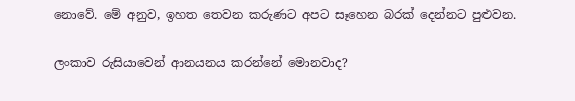නොවේ. මේ අනුව, ඉහත තෙවන කරුණට අපට සෑහෙන බරක් දෙන්නට පුළුවන.

ලංකාව රුසියාවෙන් ආනයනය කරන්නේ මොනවාද?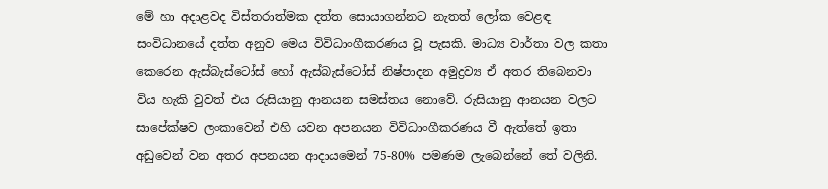මේ හා අදාළවද විස්තරාත්මක දත්ත සොයාගන්නට නැතත් ලෝක වෙළඳ සංවිධානයේ දත්ත අනුව මෙය විවිධාංගීකරණය වූ පැසකි. මාධ්‍ය වාර්තා වල කතා කෙරෙන ඇස්බැස්ටෝස් හෝ ඇස්බැස්ටෝස් නිෂ්පාදන අමුද්‍රව්‍ය ඒ අතර තිබෙනවා විය හැකි වුවත් එය රුසියානු ආනයන සමස්තය නොවේ. රුසියානු ආනයන වලට සාපේක්ෂව ලංකාවෙන් එහි යවන අපනයන විවිධාංගීකරණය වී ඇත්තේ ඉතා අඩුවෙන් වන අතර අපනයන ආදායමෙන් 75-80% පමණම ලැබෙන්නේ තේ වලිනි.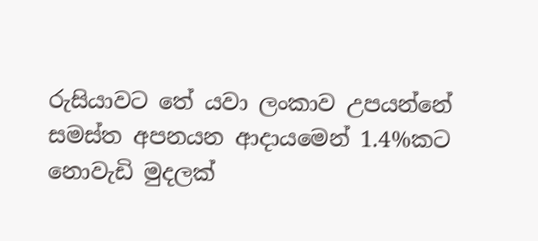රුසියාවට තේ යවා ලංකාව උපයන්නේ සමස්ත අපනයන ආදායමෙන් 1.4%කට නොවැඩි මුදලක්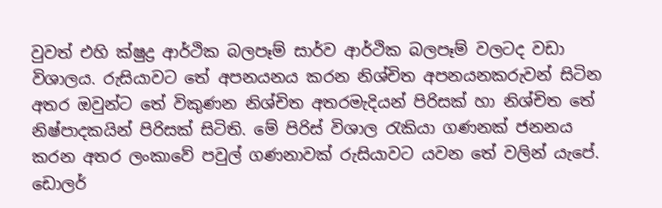වුවත් එහි ක්ෂුද්‍ර ආර්ථික බලපෑම් සාර්ව ආර්ථික බලපෑම් වලටද වඩා විශාලය. රුසියාවට තේ අපනයනය කරන නිශ්චිත අපනයනකරුවන් සිටින අතර ඔවුන්ට තේ විකුණන නිශ්චිත අතරමැදියන් පිරිසක් හා නිශ්චිත තේ නිෂ්පාදකයින් පිරිසක් සිටිති. මේ පිරිස් විශාල රැකියා ගණනක් ජනනය කරන අතර ලංකාවේ පවුල් ගණනාවක් රුසියාවට යවන තේ වලින් යැපේ. ඩොලර්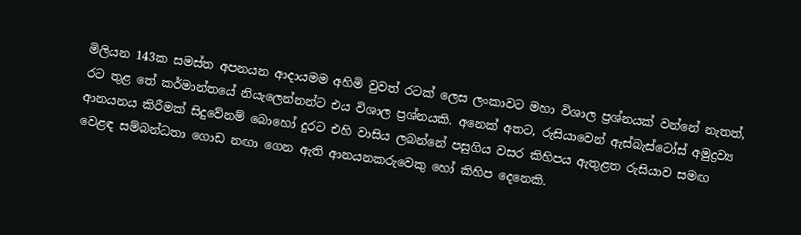මිලියන 143ක සමස්ත අපනයන ආදායමම අහිමි වුවත් රටක් ලෙස ලංකාවට මහා විශාල ප්‍රශ්නයක් වන්නේ නැතත්, රට තුළ තේ කර්මාන්තයේ නියැලෙන්නන්ට එය විශාල ප්‍රශ්නයකි. අනෙක් අතට, රුසියාවෙන් ඇස්බැස්ටෝස් අමුද්‍රව්‍ය ආනයනය කිරීමක් සිදුවේනම් බොහෝ දුරට එහි වාසිය ලබන්නේ පසුගිය වසර කිහිපය ඇතුළත රුසියාව සමඟ වෙළඳ සම්බන්ධතා ගොඩ නඟා ගෙන ඇති ආනයනකරුවෙකු හෝ කිහිප දෙනෙකි.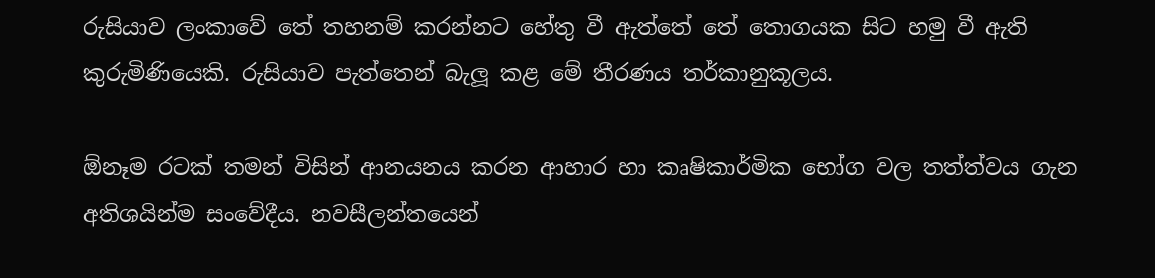රුසියාව ලංකාවේ තේ තහනම් කරන්නට හේතු වී ඇත්තේ තේ තොගයක සිට හමු වී ඇති කුරුමිණියෙකි. රුසියාව පැත්තෙන් බැලූ කළ මේ තීරණය තර්කානුකූලය.

ඕනෑම රටක් තමන් විසින් ආනයනය කරන ආහාර හා කෘෂිකාර්මික භෝග වල තත්ත්වය ගැන අතිශයින්ම සංවේදීය. නවසීලන්තයෙන්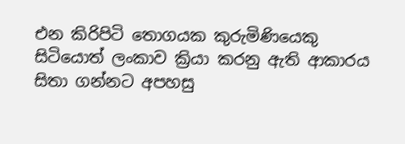එන කිරිපිටි තොගයක කුරුමිණියෙකු සිටියොත් ලංකාව ක්‍රියා කරනු ඇති ආකාරය සිතා ගන්නට අපහසු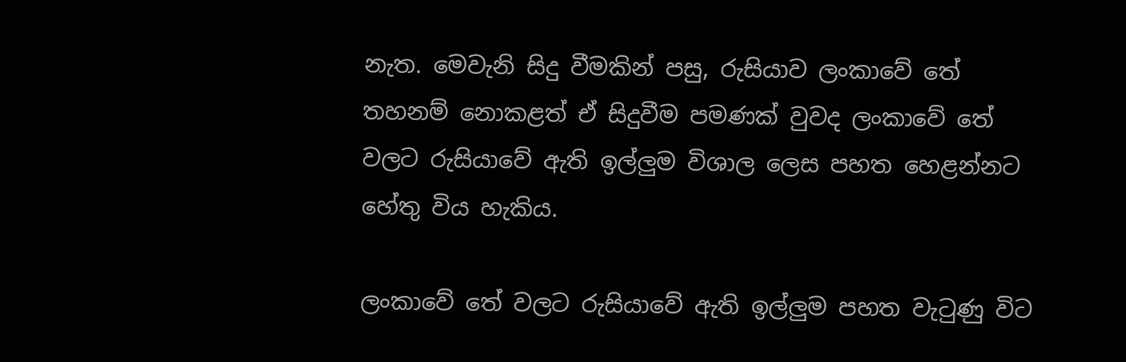නැත. මෙවැනි සිදු වීමකින් පසු, රුසියාව ලංකාවේ තේ තහනම් නොකළත් ඒ සිදුවීම පමණක් වුවද ලංකාවේ තේ වලට රුසියාවේ ඇති ඉල්ලුම විශාල ලෙස පහත හෙළන්නට හේතු විය හැකිය.

ලංකාවේ තේ වලට රුසියාවේ ඇති ඉල්ලුම පහත වැටුණු විට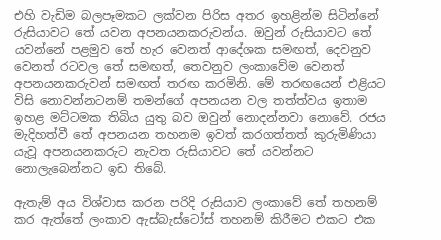එහි වැඩිම බලපෑමකට ලක්වන පිරිස අතර ඉහළින්ම සිටින්නේ රුසියාවට තේ යවන අපනයනකරුවන්ය. ඔවුන් රුසියාවට තේ යවන්නේ පළමුව තේ හැර වෙනත් ආදේශක සමඟත්, දෙවනුව වෙනත් රටවල තේ සමඟත්, තෙවනුව ලංකාවේම වෙනත් අපනයනකරුවන් සමඟත් තරඟ කරමිනි. මේ තරඟයෙන් එළියට විසි නොවන්නටනම් තමන්ගේ අපනයන වල තත්ත්වය ඉතාම ඉහළ මට්ටමක තිබිය යුතු බව ඔවුන් නොදන්නවා නොවේ. රජය මැදිහත්වී තේ අපනයන තහනම ඉවත් කරගත්තත් කුරුමිණියා යැවූ අපනයනකරුට නැවත රුසියාවට තේ යවන්නට නොලැබෙන්නට ඉඩ තිබේ.

ඇතැම් අය විශ්වාස කරන පරිදි රුසියාව ලංකාවේ තේ තහනම් කර ඇත්තේ ලංකාව ඇස්බැස්ටෝස් තහනම් කිරීමට එකට එක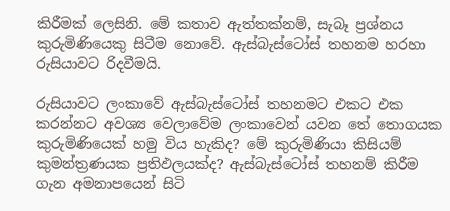කිරීමක් ලෙසිනි. මේ කතාව ඇත්තක්නම්, සැබෑ ප්‍රශ්නය කුරුමිණියෙකු සිටීම නොවේ. ඇස්බැස්ටෝස් තහනම හරහා රුසියාවට රිදවීමයි.

රුසියාවට ලංකාවේ ඇස්බැස්ටෝස් තහනමට එකට එක කරන්නට අවශ්‍ය වෙලාවේම ලංකාවෙන් යවන තේ තොගයක කුරුමිණියෙක් හමු විය හැකිද? මේ කුරුමිණියා කිසියම් කුමන්ත්‍රණයක ප්‍රතිඵලයක්ද? ඇස්බැස්ටෝස් තහනම් කිරීම ගැන අමනාපයෙන් සිටි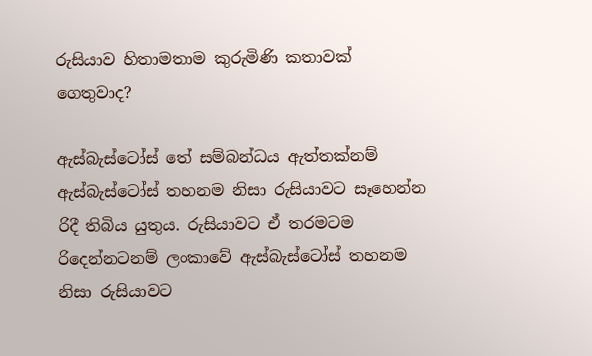රුසියාව හිතාමතාම කුරුමිණි කතාවක් ගෙතුවාද?

ඇස්බැස්ටෝස් තේ සම්බන්ධය ඇත්තක්නම් ඇස්බැස්ටෝස් තහනම නිසා රුසියාවට සෑහෙන්න රිදී තිබිය යුතුය. රුසියාවට ඒ තරමටම රිදෙන්නටනම් ලංකාවේ ඇස්බැස්ටෝස් තහනම නිසා රුසියාවට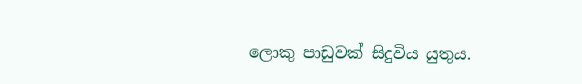ලොකු පාඩුවක් සිදුවිය යුතුය.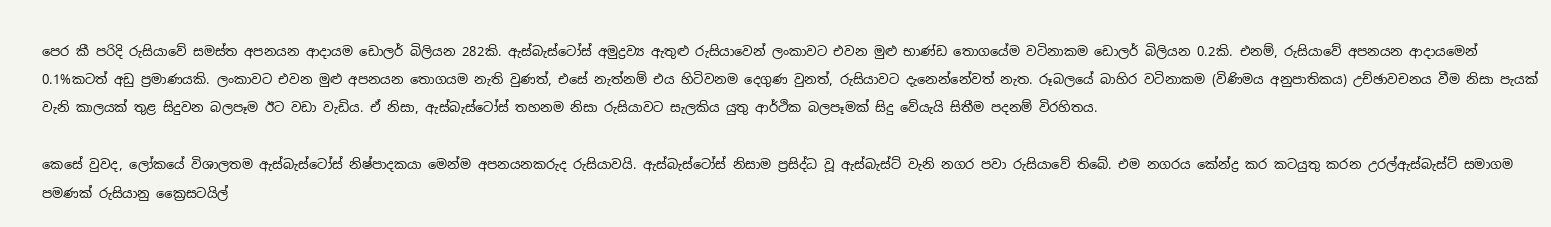පෙර කී පරිදි රුසියාවේ සමස්ත අපනයන ආදායම ඩොලර් බිලියන 282කි. ඇස්බැස්ටෝස් අමුද්‍රව්‍ය ඇතුළු රුසියාවෙන් ලංකාවට එවන මුළු භාණ්ඩ තොගයේම වටිනාකම ඩොලර් බිලියන 0.2කි. එනම්, රුසියාවේ අපනයන ආදායමෙන් 0.1%කටත් අඩු ප්‍රමාණයකි. ලංකාවට එවන මුළු අපනයන තොගයම නැති වුණත්, එසේ නැත්නම් එය හිටිවනම දෙගුණ වුනත්, රුසියාවට දැනෙන්නේවත් නැත. රූබලයේ බාහිර වටිනාකම (විණිමය අනුපාතිකය) උච්ඡාවචනය වීම නිසා පැයක් වැනි කාලයක් තුළ සිදුවන බලපෑම ඊට වඩා වැඩිය. ඒ නිසා, ඇස්බැස්ටෝස් තහනම නිසා රුසියාවට සැලකිය යුතු ආර්ථික බලපෑමක් සිදු වේයැයි සිතීම පදනම් විරහිතය.

කෙසේ වුවද, ලෝකයේ විශාලතම ඇස්බැස්ටෝස් නිෂ්පාදකයා මෙන්ම අපනයනකරුද රුසියාවයි. ඇස්බැස්ටෝස් නිසාම ප්‍රසිද්ධ වූ ඇස්බැස්ට් වැනි නගර පවා රුසියාවේ තිබේ. එම නගරය කේන්ද්‍ර කර කටයුතු කරන උරල්ඇස්බැස්ට් සමාගම පමණක් රුසියානු ක්‍රෛසටයිල්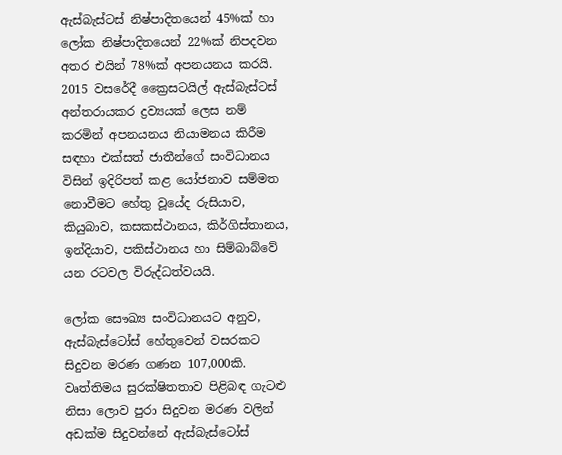ඇස්බැස්ටස් නිෂ්පාදිතයෙන් 45%ක් හා ලෝක නිෂ්පාදිතයෙන් 22%ක් නිපදවන අතර එයින් 78%ක් අපනයනය කරයි. 2015 වසරේදී ක්‍රෛසටයිල් ඇස්බැස්ටස් අන්තරායකර ද්‍රව්‍යයක් ලෙස නම් කරමින් අපනයනය නියාමනය කිරීම සඳහා එක්සත් ජාතීන්ගේ සංවිධානය විසින් ඉදිරිපත් කළ යෝජනාව සම්මත නොවීමට හේතු වූයේද රුසියාව, කියුබාව, කසකස්ථානය, කිර්ගිස්තානය, ඉන්දියාව, පකිස්ථානය හා සිම්බාබ්වේ යන රටවල විරුද්ධත්වයයි.

ලෝක සෞඛ්‍ය සංවිධානයට අනුව, ඇස්බැස්ටෝස් හේතුවෙන් වසරකට සිදුවන මරණ ගණන 107,000කි. වෘත්තිමය සුරක්ෂිතතාව පිළිබඳ ගැටළු නිසා ලොව පුරා සිදුවන මරණ වලින් අඩක්ම සිදුවන්නේ ඇස්බැස්ටෝස්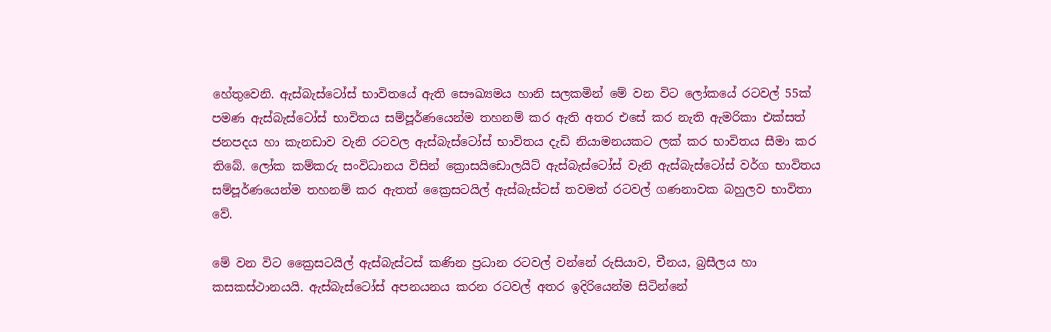හේතුවෙනි. ඇස්බැස්ටෝස් භාවිතයේ ඇති සෞඛ්‍යමය හානි සලකමින් මේ වන විට ලෝකයේ රටවල් 55ක් පමණ ඇස්බැස්ටෝස් භාවිතය සම්පූර්ණයෙන්ම තහනම් කර ඇති අතර එසේ කර නැති ඇමරිකා එක්සත් ජනපදය හා කැනඩාව වැනි රටවල ඇස්බැස්ටෝස් භාවිතය දැඩි නියාමනයකට ලක් කර භාවිතය සීමා කර තිබේ. ලෝක කම්කරු සංවිධානය විසින් ක්‍රොසයිඩොලයිට් ඇස්බැස්ටෝස් වැනි ඇස්බැස්ටෝස් වර්ග භාවිතය සම්පූර්ණයෙන්ම තහනම් කර ඇතත් ක්‍රෛසටයිල් ඇස්බැස්ටස් තවමත් රටවල් ගණනාවක බහුලව භාවිතා වේ.

මේ වන විට ක්‍රෛසටයිල් ඇස්බැස්ටස් කණින ප්‍රධාන රටවල් වන්නේ රුසියාව, චීනය, බ්‍රසීලය හා කසකස්ථානයයි. ඇස්බැස්ටෝස් අපනයනය කරන රටවල් අතර ඉදිරියෙන්ම සිටින්නේ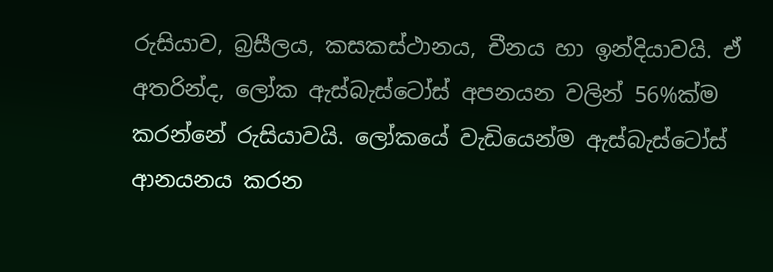රුසියාව, බ්‍රසීලය, කසකස්ථානය, චීනය හා ඉන්දියාවයි. ඒ අතරින්ද, ලෝක ඇස්බැස්ටෝස් අපනයන වලින් 56%ක්ම කරන්නේ රුසියාවයි. ලෝකයේ වැඩියෙන්ම ඇස්බැස්ටෝස් ආනයනය කරන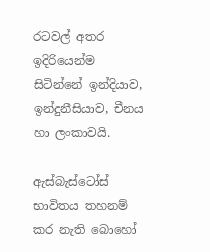රටවල් අතර ඉදිරියෙන්ම සිටින්නේ ඉන්දියාව, ඉන්දුනීසියාව, චීනය හා ලංකාවයි.

ඇස්බැස්ටෝස් භාවිතය තහනම් කර නැති බොහෝ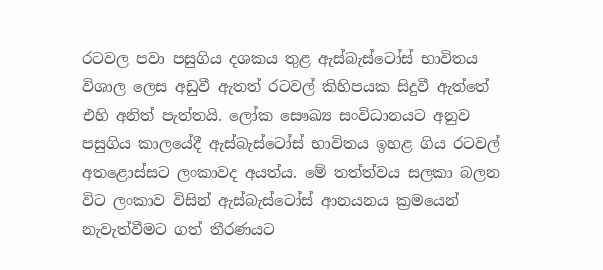රටවල පවා පසුගිය දශකය තුළ ඇස්බැස්ටෝස් භාවිතය විශාල ලෙස අඩුවී ඇතත් රටවල් කිහිපයක සිදුවී ඇත්තේ එහි අනිත් පැත්තයි. ලෝක සෞඛ්‍ය සංවිධානයට අනුව පසුගිය කාලයේදී ඇස්බැස්ටෝස් භාවිතය ඉහළ ගිය රටවල් අතළොස්සට ලංකාවද අයත්ය. මේ තත්ත්වය සලකා බලන විට ලංකාව විසින් ඇස්බැස්ටෝස් ආනයනය ක්‍රමයෙන් නැවැත්වීමට ගත් තීරණයට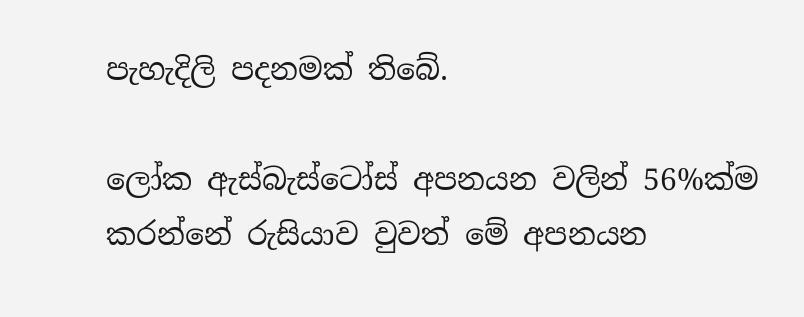පැහැදිලි පදනමක් තිබේ.

ලෝක ඇස්බැස්ටෝස් අපනයන වලින් 56%ක්ම කරන්නේ රුසියාව වුවත් මේ අපනයන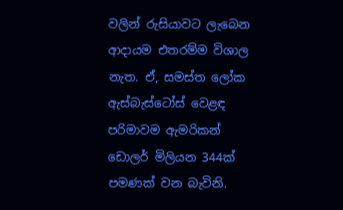වලින් රුසියාවට ලැබෙන ආදායම එතරම්ම විශාල නැත. ඒ, සමස්ත ලෝක ඇස්බැස්ටෝස් වෙළඳ පරිමාවම ඇමරිකන් ඩොලර් මිලියන 344ක් පමණක් වන බැවිනි.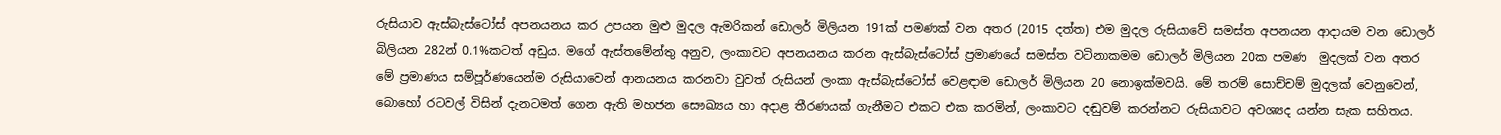රුසියාව ඇස්බැස්ටෝස් අපනයනය කර උපයන මුළු මුදල ඇමරිකන් ඩොලර් මිලියන 191ක් පමණක් වන අතර (2015 දත්ත) එම මුදල රුසියාවේ සමස්ත අපනයන ආදායම වන ඩොලර් බිලියන 282න් 0.1%කටත් අඩුය. මගේ ඇස්තමේන්තු අනුව, ලංකාවට අපනයනය කරන ඇස්බැස්ටෝස් ප්‍රමාණයේ සමස්ත වටිනාකමම ඩොලර් මිලියන 20ක පමණ  මුදලක් වන අතර මේ ප්‍රමාණය සම්පූර්ණයෙන්ම රුසියාවෙන් ආනයනය කරනවා වුවත් රුසියන් ලංකා ඇස්බැස්ටෝස් වෙළඳාම ඩොලර් මිලියන 20 නොඉක්මවයි. මේ තරම් සොච්චම් මුදලක් වෙනුවෙන්, බොහෝ රටවල් විසින් දැනටමත් ගෙන ඇති මහජන සෞඛ්‍යය හා අදාළ තීරණයක් ගැනීමට එකට එක කරමින්, ලංකාවට දඬුවම් කරන්නට රුසියාවට අවශ්‍යද යන්න සැක සහිතය.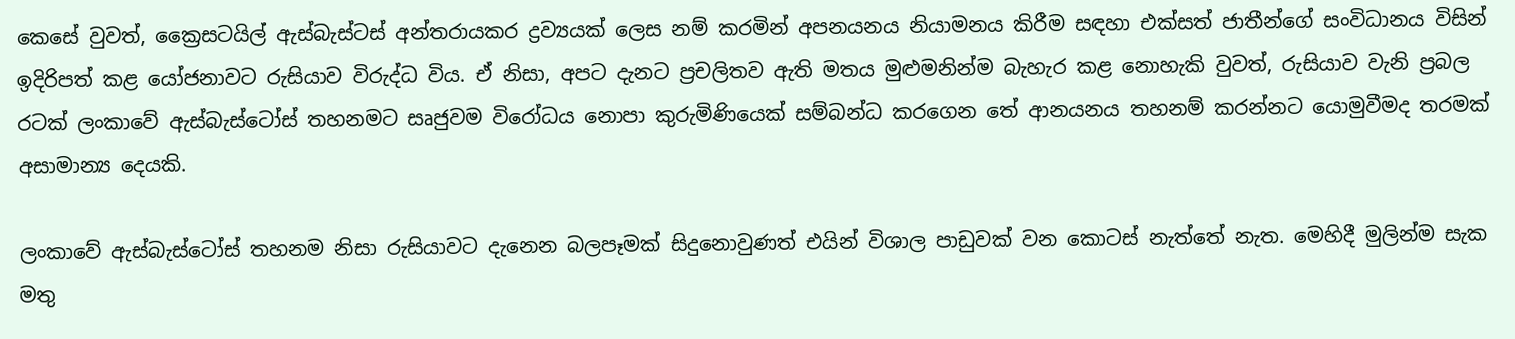කෙසේ වුවත්, ක්‍රෛසටයිල් ඇස්බැස්ටස් අන්තරායකර ද්‍රව්‍යයක් ලෙස නම් කරමින් අපනයනය නියාමනය කිරීම සඳහා එක්සත් ජාතීන්ගේ සංවිධානය විසින් ඉදිරිපත් කළ යෝජනාවට රුසියාව විරුද්ධ විය. ඒ නිසා, අපට දැනට ප්‍රචලිතව ඇති මතය මුළුමනින්ම බැහැර කළ නොහැකි වුවත්, රුසියාව වැනි ප්‍රබල රටක් ලංකාවේ ඇස්බැස්ටෝස් තහනමට සෘජුවම විරෝධය නොපා කුරුමිණියෙක් සම්බන්ධ කරගෙන තේ ආනයනය තහනම් කරන්නට යොමුවීමද තරමක් අසාමාන්‍ය දෙයකි.

ලංකාවේ ඇස්බැස්ටෝස් තහනම නිසා රුසියාවට දැනෙන බලපෑමක් සිදුනොවුණත් එයින් විශාල පාඩුවක් වන කොටස් නැත්තේ නැත. මෙහිදී මුලින්ම සැක මතු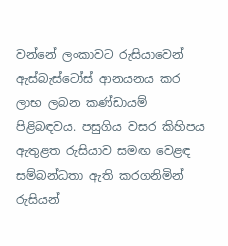වන්නේ ලංකාවට රුසියාවෙන් ඇස්බැස්ටෝස් ආනයනය කර ලාභ ලබන කණ්ඩායම් පිළිබඳවය. පසුගිය වසර කිහිපය ඇතුළත රුසියාව සමඟ වෙළඳ සම්බන්ධතා ඇති කරගනිමින් රුසියන්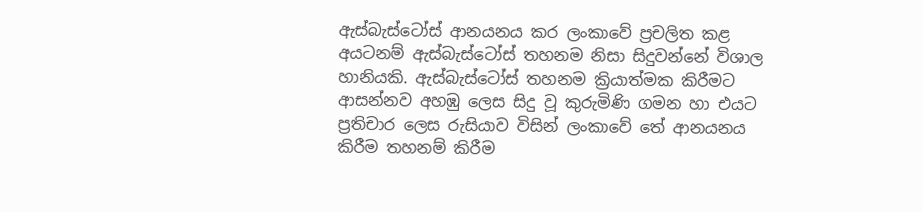ඇස්බැස්ටෝස් ආනයනය කර ලංකාවේ ප්‍රචලිත කළ අයටනම් ඇස්බැස්ටෝස් තහනම නිසා සිදුවන්නේ විශාල හානියකි. ඇස්බැස්ටෝස් තහනම ක්‍රියාත්මක කිරීමට ආසන්නව අහඹු ලෙස සිදු වූ කුරුමිණි ගමන හා එයට ප්‍රතිචාර ලෙස රුසියාව විසින් ලංකාවේ තේ ආනයනය කිරීම තහනම් කිරීම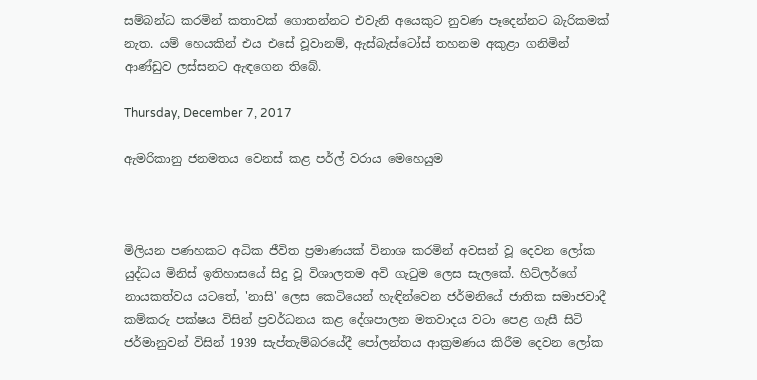සම්බන්ධ කරමින් කතාවක් ගොතන්නට එවැනි අයෙකුට නුවණ පෑදෙන්නට බැරිකමක් නැත. යම් හෙයකින් එය එසේ වූවානම්, ඇස්බැස්ටෝස් තහනම අකුළා ගනිමින් ආණ්ඩුව ලස්සනට ඇඳගෙන තිබේ.

Thursday, December 7, 2017

ඇමරිකානු ජනමතය වෙනස් කළ පර්ල් වරාය මෙහෙයුම



මිලියන පණහකට අධික ජීවිත ප්‍රමාණයක් විනාශ කරමින් අවසන් වූ දෙවන ලෝක යුද්ධය මිනිස් ඉතිහාසයේ සිදු වූ විශාලතම අවි ගැටුම ලෙස සැලකේ. හිට්ලර්ගේ නායකත්වය යටතේ, 'නාසි' ලෙස කෙටියෙන් හැඳින්වෙන ජර්මනියේ ජාතික සමාජවාදී කම්කරු පක්ෂය විසින් ප්‍රවර්ධනය කළ දේශපාලන මතවාදය වටා පෙළ ගැසී සිටි ජර්මානුවන් විසින් 1939 සැප්තැම්බරයේදී පෝලන්තය ආක්‍රමණය කිරීම දෙවන ලෝක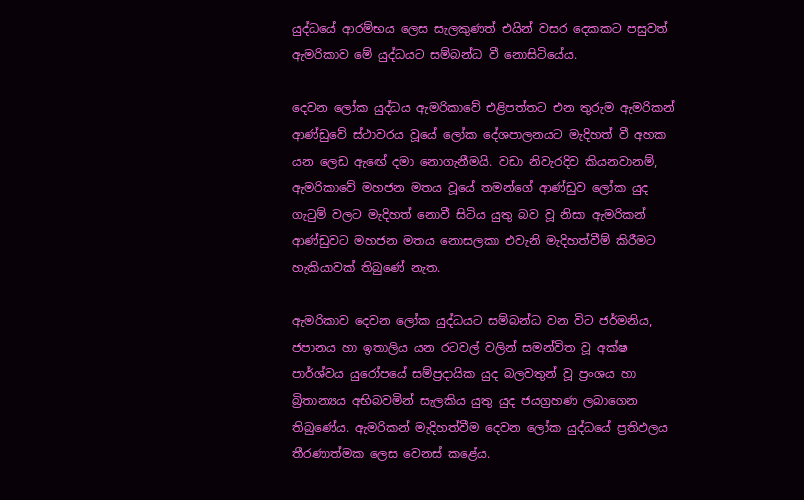යුද්ධයේ ආරම්භය ලෙස සැලකුණත් එයින් වසර දෙකකට පසුවත් ඇමරිකාව මේ යුද්ධයට සම්බන්ධ වී නොසිටියේය.

දෙවන ලෝක යුද්ධය ඇමරිකාවේ එළිපත්තට එන තුරුම ඇමරිකන් ආණ්ඩුවේ ස්ථාවරය වූයේ ලෝක දේශපාලනයට මැදිහත් වී අහක යන ලෙඩ ඇඟේ දමා නොගැනීමයි. වඩා නිවැරදිව කියනවානම්, ඇමරිකාවේ මහජන මතය වූයේ තමන්ගේ ආණ්ඩුව ලෝක යුද ගැටුම් වලට මැදිහත් නොවී සිටිය යුතු බව වූ නිසා ඇමරිකන් ආණ්ඩුවට මහජන මතය නොසලකා එවැනි මැදිහත්වීම් කිරීමට හැකියාවක් තිබුණේ නැත.

ඇමරිකාව දෙවන ලෝක යුද්ධයට සම්බන්ධ වන විට ජර්මනිය, ජපානය හා ඉතාලිය යන රටවල් වලින් සමන්විත වූ අක්ෂ පාර්ශ්වය යුරෝපයේ සම්ප්‍රදායික යුද බලවතුන් වූ ප්‍රංශය හා බ්‍රිතාන්‍යය අභිබවමින් සැලකිය යුතු යුද ජයග්‍රහණ ලබාගෙන තිබුණේය. ඇමරිකන් මැදිහත්වීම දෙවන ලෝක යුද්ධයේ ප්‍රතිඵලය තීරණාත්මක ලෙස වෙනස් කළේය.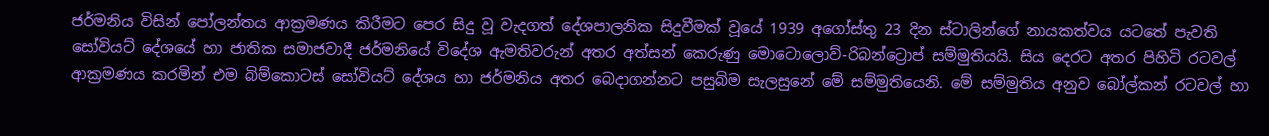ජර්මනිය විසින් පෝලන්තය ආක්‍රමණය කිරීමට පෙර සිදු වූ වැදගත් දේශපාලනික සිදුවීමක් වූයේ 1939 අගෝස්තු 23 දින ස්ටාලින්ගේ නායකත්වය යටතේ පැවති සෝවියට් දේශයේ හා ජාතික සමාජවාදී ජර්මනියේ විදේශ ඇමතිවරුන් අතර අත්සන් කෙරුණු මොටොලොව්-රිබන්ට්‍රොප් සම්මුතියයි. සිය දෙරට අතර පිහිටි රටවල් ආක්‍රමණය කරමින් එම බිම්කොටස් සෝවියට් දේශය හා ජර්මනිය අතර බෙදාගන්නට පසුබිම සැලසුනේ මේ සම්මුතියෙනි. මේ සම්මුතිය අනුව බෝල්කන් රටවල් හා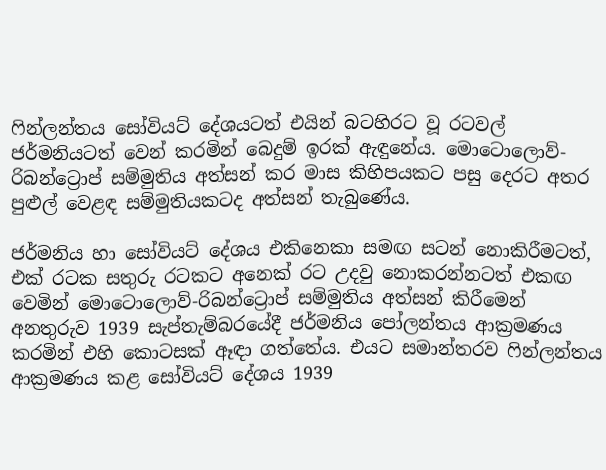ෆින්ලන්තය සෝවියට් දේශයටත් එයින් බටහිරට වූ රටවල් ජර්මනියටත් වෙන් කරමින් බෙදුම් ඉරක් ඇඳුනේය. මොටොලොව්-රිබන්ට්‍රොප් සම්මුතිය අත්සන් කර මාස කිහිපයකට පසු දෙරට අතර පුළුල් වෙළඳ සම්මුතියකටද අත්සන් තැබුණේය.

ජර්මනිය හා සෝවියට් දේශය එකිනෙකා සමඟ සටන් නොකිරීමටත්, එක් රටක සතුරු රටකට අනෙක් රට උදවු නොකරන්නටත් එකඟ වෙමින් මොටොලොව්-රිබන්ට්‍රොප් සම්මුතිය අත්සන් කිරීමෙන් අනතුරුව 1939 සැප්තැම්බරයේදී ජර්මනිය පෝලන්තය ආක්‍රමණය කරමින් එහි කොටසක් ඈඳා ගත්තේය. එයට සමාන්තරව ෆින්ලන්තය ආක්‍රමණය කළ සෝවියට් දේශය 1939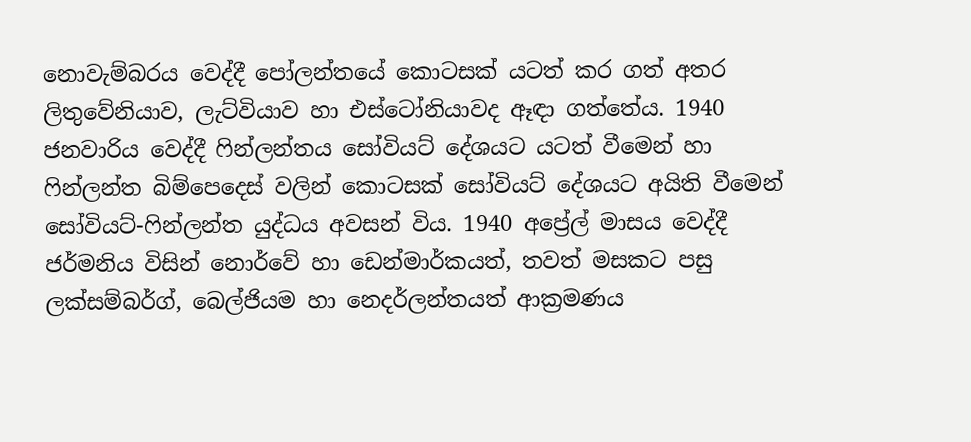නොවැම්බරය වෙද්දී පෝලන්තයේ කොටසක් යටත් කර ගත් අතර ලිතුවේනියාව, ලැට්වියාව හා එස්ටෝනියාවද ඈඳා ගත්තේය. 1940 ජනවාරිය වෙද්දී ෆින්ලන්තය සෝවියට් දේශයට යටත් වීමෙන් හා ෆින්ලන්ත බිම්පෙදෙස් වලින් කොටසක් සෝවියට් දේශයට අයිති වීමෙන් සෝවියට්-ෆින්ලන්ත යුද්ධය අවසන් විය. 1940 අප්‍රේල් මාසය වෙද්දී ජර්මනිය විසින් නොර්වේ හා ඩෙන්මාර්කයත්, තවත් මසකට පසු ලක්සම්බර්ග්, බෙල්ජියම හා නෙදර්ලන්තයත් ආක්‍රමණය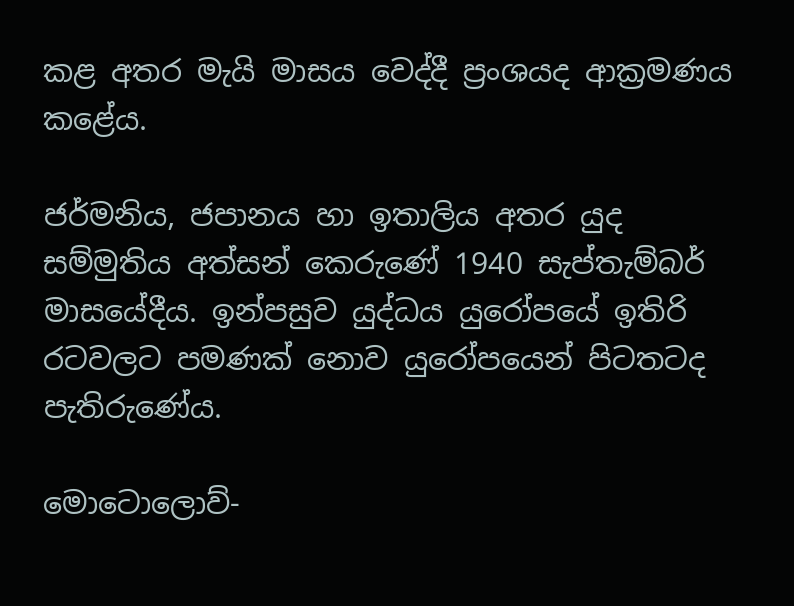කළ අතර මැයි මාසය වෙද්දී ප්‍රංශයද ආක්‍රමණය කළේය.

ජර්මනිය, ජපානය හා ඉතාලිය අතර යුද සම්මුතිය අත්සන් කෙරුණේ 1940 සැප්තැම්බර් මාසයේදීය. ඉන්පසුව යුද්ධය යුරෝපයේ ඉතිරි රටවලට පමණක් නොව යුරෝපයෙන් පිටතටද පැතිරුණේය.

මොටොලොව්-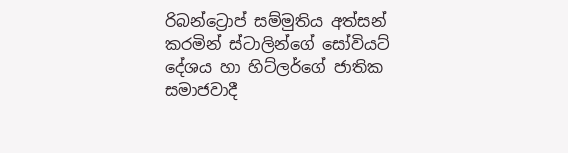රිබන්ට්‍රොප් සම්මුතිය අත්සන් කරමින් ස්ටාලින්ගේ සෝවියට් දේශය හා හිට්ලර්ගේ ජාතික සමාජවාදී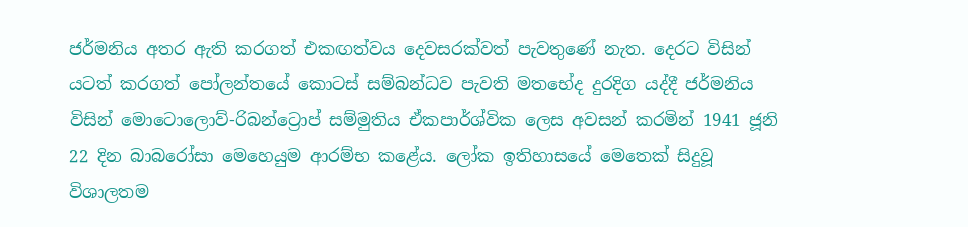ජර්මනිය අතර ඇති කරගත් එකඟත්වය දෙවසරක්වත් පැවතුණේ නැත. දෙරට විසින් යටත් කරගත් පෝලන්තයේ කොටස් සම්බන්ධව පැවති මතභේද දුරදිග යද්දී ජර්මනිය විසින් මොටොලොව්-රිබන්ට්‍රොප් සම්මුතිය ඒකපාර්ශ්වික ලෙස අවසන් කරමින් 1941 ජූනි 22 දින බාබරෝසා මෙහෙයුම ආරම්භ කළේය. ලෝක ඉතිහාසයේ මෙතෙක් සිදුවූ විශාලතම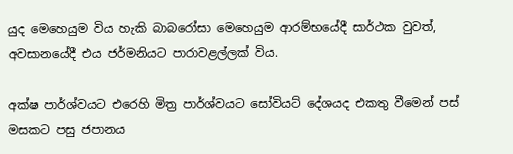යුද මෙහෙයුම විය හැකි බාබරෝසා මෙහෙයුම ආරම්භයේදී සාර්ථක වුවත්, අවසානයේදී එය ජර්මනියට පාරාවළල්ලක් විය.

අක්ෂ පාර්ශ්වයට එරෙහි මිත්‍ර පාර්ශ්වයට සෝවියට් දේශයද එකතු වීමෙන් පස් මසකට පසු ජපානය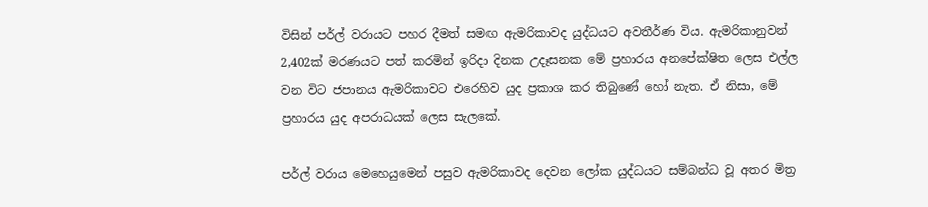විසින් පර්ල් වරායට පහර දීමත් සමඟ ඇමරිකාවද යුද්ධයට අවතීර්ණ විය. ඇමරිකානුවන් 2,402ක් මරණයට පත් කරමින් ඉරිදා දිනක උදෑසනක මේ ප්‍රහාරය අනපේක්ෂිත ලෙස එල්ල වන විට ජපානය ඇමරිකාවට එරෙහිව යුද ප්‍රකාශ කර තිබුණේ හෝ නැත. ඒ නිසා, මේ ප්‍රහාරය යුද අපරාධයක් ලෙස සැලකේ.

පර්ල් වරාය මෙහෙයුමෙන් පසුව ඇමරිකාවද දෙවන ලෝක යුද්ධයට සම්බන්ධ වූ අතර මිත්‍ර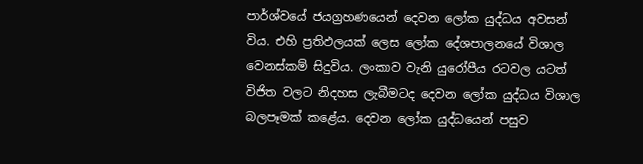පාර්ශ්වයේ ජයග්‍රහණයෙන් දෙවන ලෝක යුද්ධය අවසන් විය. එහි ප්‍රතිඵලයක් ලෙස ලෝක දේශපාලනයේ විශාල වෙනස්කම් සිදුවිය. ලංකාව වැනි යුරෝපීය රටවල යටත් විජිත වලට නිදහස ලැබීමටද දෙවන ලෝක යුද්ධය විශාල බලපෑමක් කළේය. දෙවන ලෝක යුද්ධයෙන් පසුව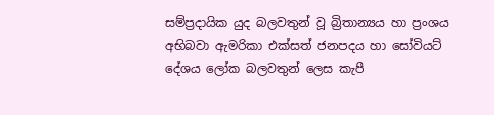සම්ප්‍රදායික යුද බලවතුන් වූ බ්‍රිතාන්‍යය හා ප්‍රංශය අභිබවා ඇමරිකා එක්සත් ජනපදය හා සෝවියට් දේශය ලෝක බලවතුන් ලෙස කැපී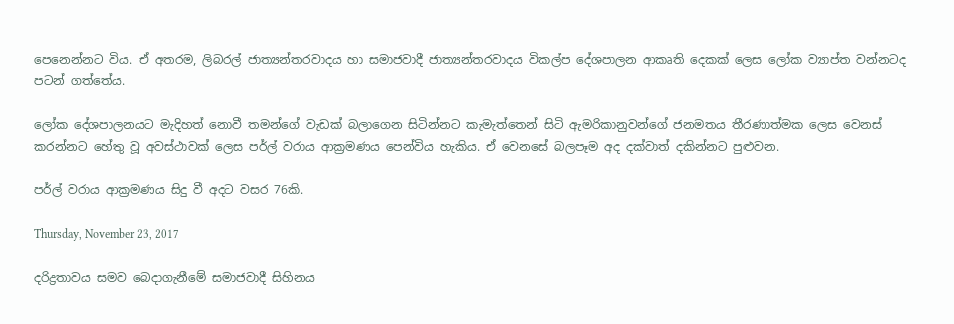පෙනෙන්නට විය. ඒ අතරම, ලිබරල් ජාත්‍යන්තරවාදය හා සමාජවාදී ජාත්‍යන්තරවාදය විකල්ප දේශපාලන ආකෘති දෙකක් ලෙස ලෝක ව්‍යාප්ත වන්නටද පටන් ගත්තේය.

ලෝක දේශපාලනයට මැදිහත් නොවී තමන්ගේ වැඩක් බලාගෙන සිටින්නට කැමැත්තෙන් සිටි ඇමරිකානුවන්ගේ ජනමතය තීරණාත්මක ලෙස වෙනස් කරන්නට හේතු වූ අවස්ථාවක් ලෙස පර්ල් වරාය ආක්‍රමණය පෙන්විය හැකිය. ඒ වෙනසේ බලපෑම අද දක්වාත් දකින්නට පුළුවන.

පර්ල් වරාය ආක්‍රමණය සිදු වී අදට වසර 76කි.

Thursday, November 23, 2017

දරිද්‍රතාවය සමව බෙදාගැනීමේ සමාජවාදී සිහිනය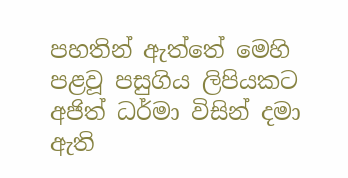පහතින් ඇත්තේ මෙහි පළවූ පසුගිය ලිපියකට අජිත් ධර්මා විසින් දමා ඇති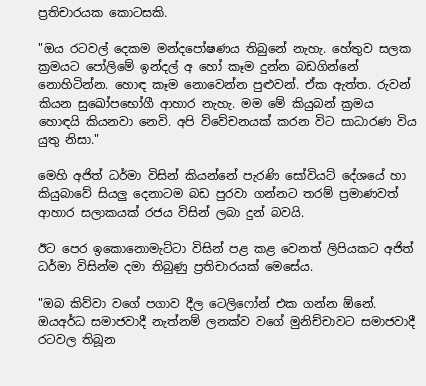ප්‍රතිචාරයක කොටසකි.

"ඔය රටවල් දෙකම මන්දපෝෂණය තිබුනේ නැහැ. හේතුව සලක ක්‍රමයට පෝලිමේ ඉන්දල් අ හෝ කෑම දුන්න බඩගින්නේ නොහිටින්න. හොඳ කෑම නොවෙන්න පුළුවන්. ඒක ඇත්ත. රුවන් කියන සුඛෝපභෝගී ආහාර නැහැ. මම මේ කියුබන් ක්‍රමය හොඳයි කියනවා නෙවි. අපි විවේචනයක් කරන විට සාධාරණ විය යුතු නිසා."

මෙහි අජිත් ධර්මා විසින් කියන්නේ පැරණි සෝවියට් දේශයේ හා කියුබාවේ සියලු දෙනාටම බඩ පුරවා ගන්නට තරම් ප්‍රමාණවත් ආහාර සලාකයක් රජය විසින් ලබා දුන් බවයි.

ඊට පෙර ඉකොනොමැට්ටා විසින් පළ කළ වෙනත් ලිපියකට අජිත් ධර්මා විසින්ම දමා තිබුණු ප්‍රතිචාරයක් මෙසේය.

"ඔබ කිව්වා වගේ පගාව දීල ටෙලිෆෝන් එක ගන්න ඕනේ. ඔයඅර්ධ සමාජවාදී නැත්නම් ලනක්ව වගේ මුනිච්චාවට සමාජවාදී රටවල තිබූන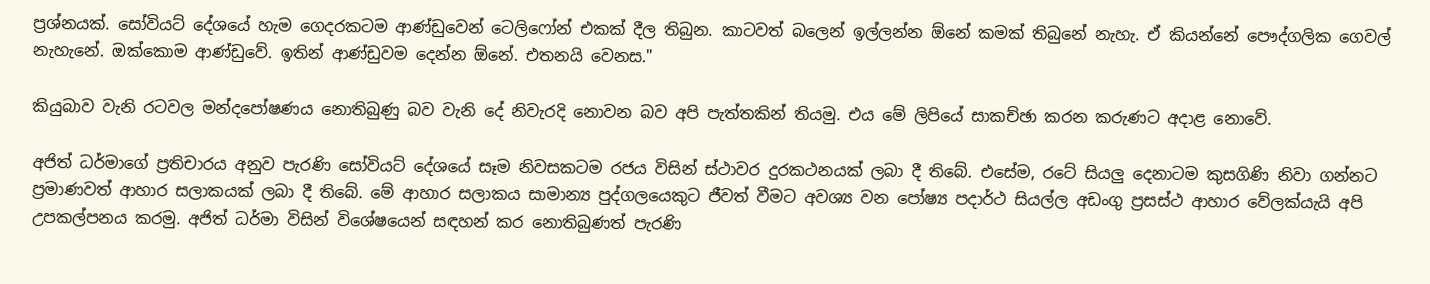ප්‍රශ්නයක්. සෝවියට් දේශයේ හැම ගෙදරකටම ආණ්ඩුවෙන් ටෙලිෆෝන් එකක් දීල තිබුන. කාටවත් බලෙන් ඉල්ලන්න ඕනේ කමක් තිබුනේ නැහැ. ඒ කියන්නේ පෞද්ගලික ගෙවල් නැහැනේ. ඔක්කොම ආණ්ඩුවේ. ඉතින් ආණ්ඩුවම දෙන්න ඕනේ. එතනයි වෙනස."

කියුබාව වැනි රටවල මන්දපෝෂණය නොතිබුණු බව වැනි දේ නිවැරදි නොවන බව අපි පැත්තකින් තියමු. එය මේ ලිපියේ සාකච්ඡා කරන කරුණට අදාළ නොවේ.

අජිත් ධර්මාගේ ප්‍රතිචාරය අනුව පැරණි සෝවියට් දේශයේ සෑම නිවසකටම රජය විසින් ස්ථාවර දුරකථනයක් ලබා දී තිබේ. එසේම, රටේ සියලු දෙනාටම කුසගිණි නිවා ගන්නට ප්‍රමාණවත් ආහාර සලාකයක් ලබා දී තිබේ. මේ ආහාර සලාකය සාමාන්‍ය පුද්ගලයෙකුට ජීවත් වීමට අවශ්‍ය වන පෝෂ්‍ය පදාර්ථ සියල්ල අඩංගු ප්‍රසස්ථ ආහාර වේලක්යැයි අපි උපකල්පනය කරමු. අජිත් ධර්මා විසින් විශේෂයෙන් සඳහන් කර නොතිබුණත් පැරණි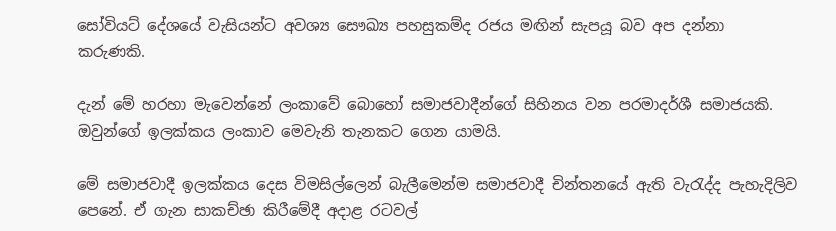සෝවියට් දේශයේ වැසියන්ට අවශ්‍ය සෞඛ්‍ය පහසුකම්ද රජය මඟින් සැපයූ බව අප දන්නා කරුණකි.

දැන් මේ හරහා මැවෙන්නේ ලංකාවේ බොහෝ සමාජවාදීන්ගේ සිහිනය වන පරමාදර්ශී සමාජයකි. ඔවුන්ගේ ඉලක්කය ලංකාව මෙවැනි තැනකට ගෙන යාමයි.

මේ සමාජවාදී ඉලක්කය දෙස විමසිල්ලෙන් බැලීමෙන්ම සමාජවාදී චින්තනයේ ඇති වැරැද්ද පැහැදිලිව පෙනේ. ඒ ගැන සාකච්ඡා කිරීමේදී අදාළ රටවල්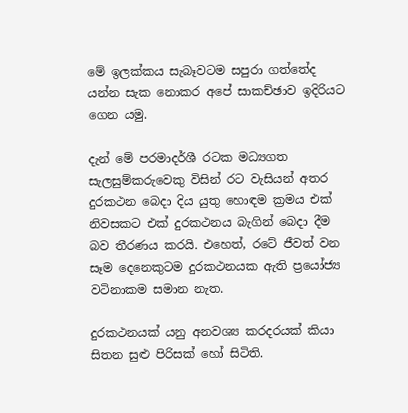මේ ඉලක්කය සැබෑවටම සපුරා ගත්තේද යන්න සැක නොකර අපේ සාකච්ඡාව ඉදිරියට ගෙන යමු.

දැන් මේ පරමාදර්ශී රටක මධ්‍යගත සැලසුම්කරුවෙකු විසින් රට වැසියන් අතර දුරකථන බෙදා දිය යුතු හොඳම ක්‍රමය එක් නිවසකට එක් දුරකථනය බැගින් බෙදා දීම බව තීරණය කරයි. එහෙත්, රටේ ජීවත් වන සෑම දෙනෙකුටම දුරකථනයක ඇති ප්‍රයෝජ්‍ය වටිනාකම සමාන නැත.

දුරකථනයක් යනු අනවශ්‍ය කරදරයක් කියා සිතන සුළු පිරිසක් හෝ සිටිති.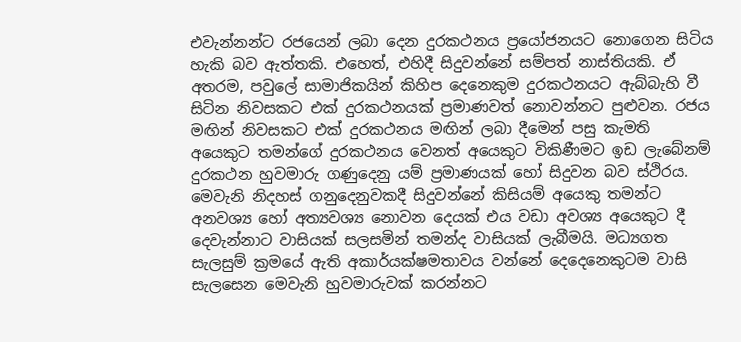එවැන්නන්ට රජයෙන් ලබා දෙන දුරකථනය ප්‍රයෝජනයට නොගෙන සිටිය හැකි බව ඇත්තකි. එහෙත්, එහිදී සිදුවන්නේ සම්පත් නාස්තියකි. ඒ අතරම, පවුලේ සාමාජිකයින් කිහිප දෙනෙකුම දුරකථනයට ඇබ්බැහි වී සිටින නිවසකට එක් දුරකථනයක් ප්‍රමාණවත් නොවන්නට පුළුවන. රජය මඟින් නිවසකට එක් දුරකථනය මඟින් ලබා දීමෙන් පසු කැමති අයෙකුට තමන්ගේ දුරකථනය වෙනත් අයෙකුට විකිණීමට ඉඩ ලැබේනම් දුරකථන හුවමාරු ගණුදෙනු යම් ප්‍රමාණයක් හෝ සිදුවන බව ස්ථිරය. මෙවැනි නිදහස් ගනුදෙනුවකදී සිදුවන්නේ කිසියම් අයෙකු තමන්ට අනවශ්‍ය හෝ අත්‍යවශ්‍ය නොවන දෙයක් එය වඩා අවශ්‍ය අයෙකුට දී දෙවැන්නාට වාසියක් සලසමින් තමන්ද වාසියක් ලැබීමයි. මධ්‍යගත සැලසුම් ක්‍රමයේ ඇති අකාර්යක්ෂමතාවය වන්නේ දෙදෙනෙකුටම වාසි සැලසෙන මෙවැනි හුවමාරුවක් කරන්නට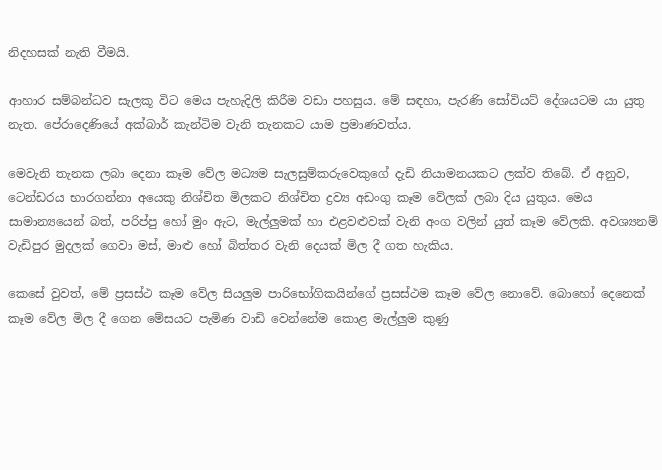නිදහසක් නැති වීමයි.

ආහාර සම්බන්ධව සැලකූ විට මෙය පැහැදිලි කිරීම වඩා පහසුය. මේ සඳහා, පැරණි සෝවියට් දේශයටම යා යුතු නැත. පේරාදෙණියේ අක්බාර් කැන්ටිම වැනි තැනකට යාම ප්‍රමාණවත්ය.

මෙවැනි තැනක ලබා දෙනා කෑම වේල මධ්‍යම සැලසුම්කරුවෙකුගේ දැඩි නියාමනයකට ලක්ව තිබේ. ඒ අනුව, ටෙන්ඩරය භාරගන්නා අයෙකු නිශ්චිත මිලකට නිශ්චිත ද්‍රව්‍ය අඩංගු කෑම වේලක් ලබා දිය යුතුය. මෙය සාමාන්‍යයෙන් බත්, පරිප්පු හෝ මුං ඇට, මැල්ලුමක් හා එළවළුවක් වැනි අංග වලින් යුත් කෑම වේලකි. අවශ්‍යනම් වැඩිපුර මුදලක් ගෙවා මස්, මාළු හෝ බිත්තර වැනි දෙයක් මිල දී ගත හැකිය.

කෙසේ වුවත්, මේ ප්‍රසස්ථ කෑම වේල සියලුම පාරිභෝගිකයින්ගේ ප්‍රසස්ථම කෑම වේල නොවේ. බොහෝ දෙනෙක් කෑම වේල මිල දී ගෙන මේසයට පැමිණ වාඩි වෙන්නේම කොළ මැල්ලුම කුණු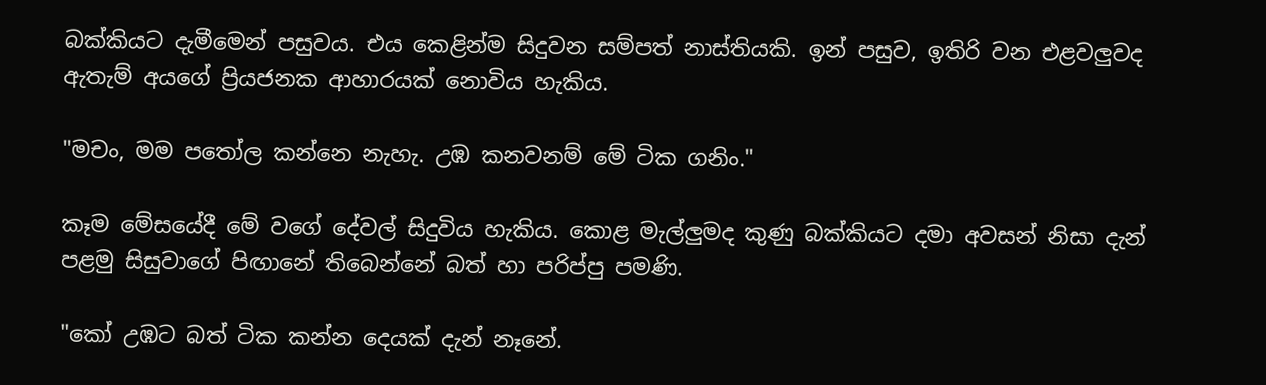බක්කියට දැමීමෙන් පසුවය. එය කෙළින්ම සිදුවන සම්පත් නාස්තියකි. ඉන් පසුව, ඉතිරි වන එළවලුවද ඇතැම් අයගේ ප්‍රියජනක ආහාරයක් නොවිය හැකිය.

"මචං, මම පතෝල කන්නෙ නැහැ. උඹ කනවනම් මේ ටික ගනිං."

කෑම මේසයේදී මේ වගේ දේවල් සිදුවිය හැකිය. කොළ මැල්ලුමද කුණු බක්කියට දමා අවසන් නිසා දැන් පළමු සිසුවාගේ පිඟානේ තිබෙන්නේ බත් හා පරිප්පු පමණි.

"කෝ උඹට බත් ටික කන්න දෙයක් දැන් නෑනේ.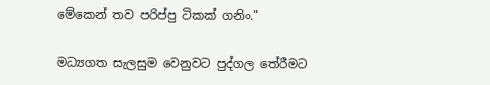මේකෙන් තව පරිප්පු ටිකක් ගනිං."

මධ්‍යගත සැලසුම වෙනුවට පුද්ගල තේරීමට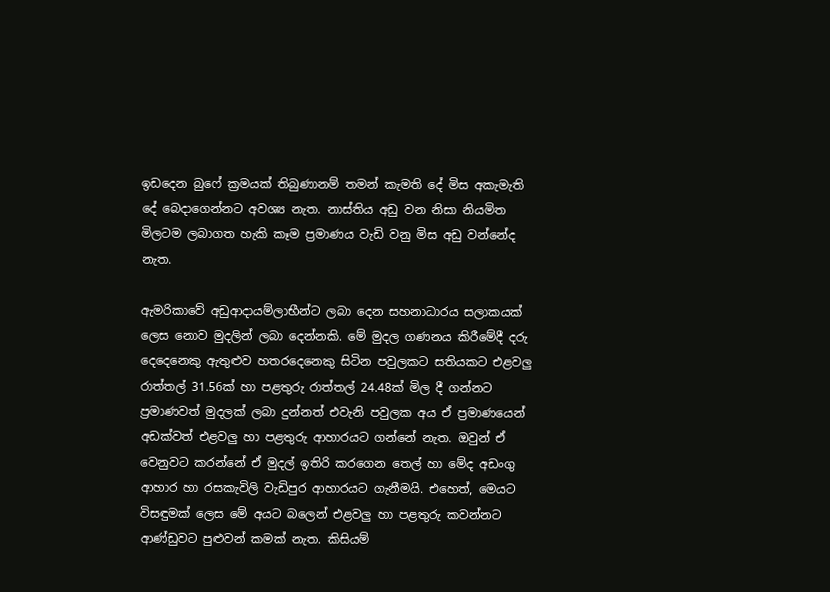ඉඩදෙන බුෆේ ක්‍රමයක් තිබුණානම් තමන් කැමති දේ මිස අකැමැති දේ බෙදාගෙන්නට අවශ්‍ය නැත. නාස්තිය අඩු වන නිසා නියමිත මිලටම ලබාගත හැකි කෑම ප්‍රමාණය වැඩි වනු මිස අඩු වන්නේද නැත.

ඇමරිකාවේ අඩුආදායම්ලාභීන්ට ලබා දෙන සහනාධාරය සලාකයක් ලෙස නොව මුදලින් ලබා දෙන්නකි. මේ මුදල ගණනය කිරීමේදී දරු දෙදෙනෙකු ඇතුළුව හතරදෙනෙකු සිටින පවුලකට සතියකට එළවලු රාත්තල් 31.56ක් හා පළතුරු රාත්තල් 24.48ක් මිල දී ගන්නට ප්‍රමාණවත් මුදලක් ලබා දුන්නත් එවැනි පවුලක අය ඒ ප්‍රමාණයෙන් අඩක්වත් එළවලු හා පළතුරු ආහාරයට ගන්නේ නැත. ඔවුන් ඒ වෙනුවට කරන්නේ ඒ මුදල් ඉතිරි කරගෙන තෙල් හා මේද අඩංගු ආහාර හා රසකැවිලි වැඩිපුර ආහාරයට ගැනීමයි. එහෙත්, මෙයට විසඳුමක් ලෙස මේ අයට බලෙන් එළවලු හා පළතුරු කවන්නට ආණ්ඩුවට පුළුවන් කමක් නැත. කිසියම්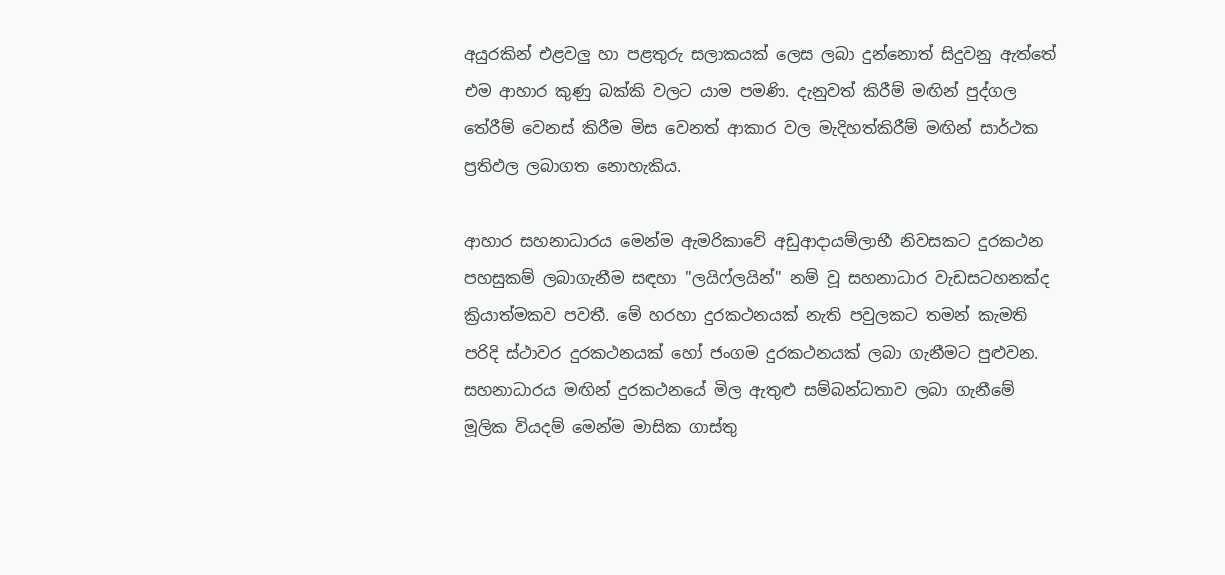අයුරකින් එළවලු හා පළතුරු සලාකයක් ලෙස ලබා දුන්නොත් සිදුවනු ඇත්තේ එම ආහාර කුණු බක්කි වලට යාම පමණි. දැනුවත් කිරීම් මඟින් පුද්ගල තේරීම් වෙනස් කිරීම මිස වෙනත් ආකාර වල මැදිහත්කිරීම් මඟින් සාර්ථක ප්‍රතිඵල ලබාගත නොහැකිය.

ආහාර සහනාධාරය මෙන්ම ඇමරිකාවේ අඩුආදායම්ලාභී නිවසකට දුරකථන පහසුකම් ලබාගැනීම සඳහා "ලයිෆ්ලයින්" නම් වූ සහනාධාර වැඩසටහනක්ද ක්‍රියාත්මකව පවතී. මේ හරහා දුරකථනයක් නැති පවුලකට තමන් කැමති පරිදි ස්ථාවර දුරකථනයක් හෝ ජංගම දුරකථනයක් ලබා ගැනීමට පුළුවන. සහනාධාරය මඟින් දුරකථනයේ මිල ඇතුළු සම්බන්ධතාව ලබා ගැනීමේ මූලික වියදම් මෙන්ම මාසික ගාස්තු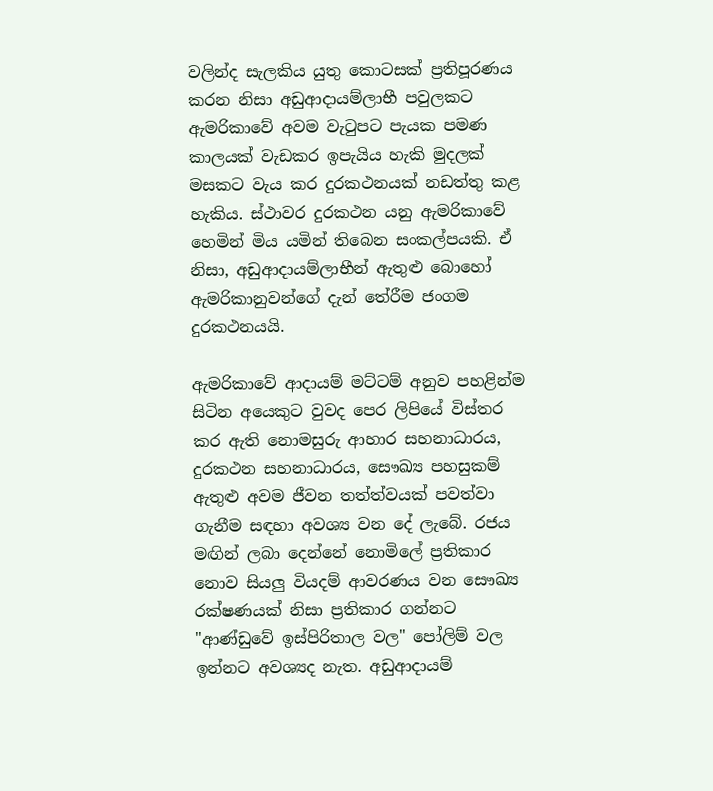වලින්ද සැලකිය යුතු කොටසක් ප්‍රතිපූරණය කරන නිසා අඩුආදායම්ලාභී පවුලකට ඇමරිකාවේ අවම වැටුපට පැයක පමණ කාලයක් වැඩකර ඉපැයිය හැකි මුදලක් මසකට වැය කර දුරකථනයක් නඩත්තු කළ හැකිය. ස්ථාවර දුරකථන යනු ඇමරිකාවේ හෙමින් මිය යමින් තිබෙන සංකල්පයකි. ඒ නිසා, අඩුආදායම්ලාභීන් ඇතුළු බොහෝ ඇමරිකානුවන්ගේ දැන් තේරීම ජංගම දුරකථනයයි.

ඇමරිකාවේ ආදායම් මට්ටම් අනුව පහළින්ම සිටින අයෙකුට වුවද පෙර ලිපියේ විස්තර කර ඇති නොමසුරු ආහාර සහනාධාරය, දුරකථන සහනාධාරය, සෞඛ්‍ය පහසුකම් ඇතුළු අවම ජීවන තත්ත්වයක් පවත්වා ගැනීම සඳහා අවශ්‍ය වන දේ ලැබේ. රජය මඟින් ලබා දෙන්නේ නොමිලේ ප්‍රතිකාර නොව සියලු වියදම් ආවරණය වන සෞඛ්‍ය රක්ෂණයක් නිසා ප්‍රතිකාර ගන්නට "ආණ්ඩුවේ ඉස්පිරිතාල වල" පෝලිම් වල ඉන්නට අවශ්‍යද නැත. අඩුආදායම්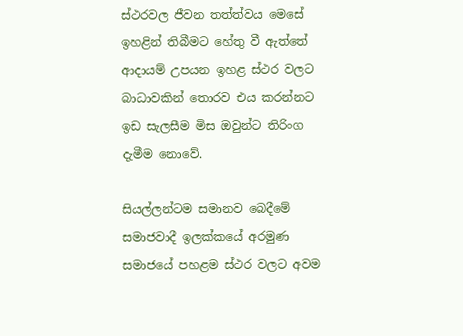ස්ථරවල ජීවන තත්ත්වය මෙසේ ඉහළින් තිබීමට හේතු වී ඇත්තේ ආදායම් උපයන ඉහළ ස්ථර වලට බාධාවකින් තොරව එය කරන්නට ඉඩ සැලසීම මිස ඔවුන්ට තිරිංග දැමීම නොවේ.

සියල්ලන්ටම සමානව බෙදීමේ සමාජවාදී ඉලක්කයේ අරමුණ සමාජයේ පහළම ස්ථර වලට අවම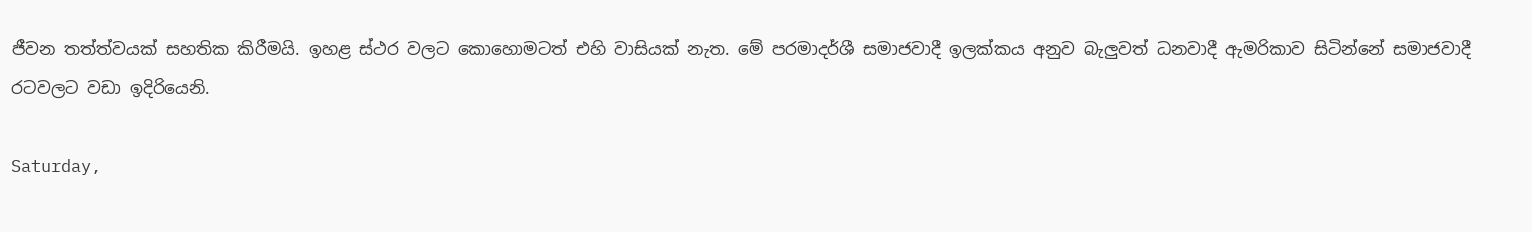ජීවන තත්ත්වයක් සහතික කිරීමයි. ඉහළ ස්ථර වලට කොහොමටත් එහි වාසියක් නැත. මේ පරමාදර්ශී සමාජවාදී ඉලක්කය අනුව බැලුවත් ධනවාදී ඇමරිකාව සිටින්නේ සමාජවාදී රටවලට වඩා ඉදිරියෙනි.

Saturday,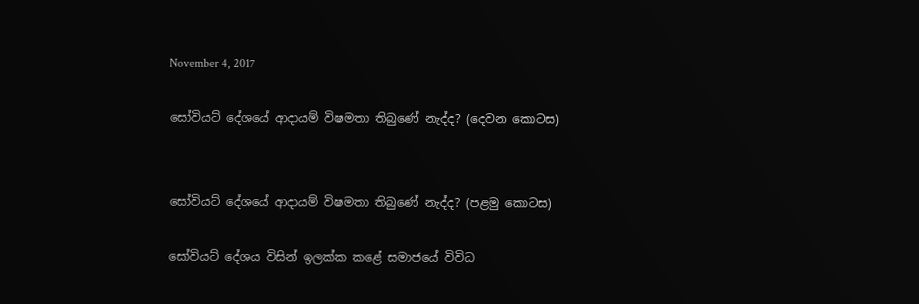November 4, 2017

සෝවියට් දේශයේ ආදායම් විෂමතා තිබුණේ නැද්ද? (දෙවන කොටස)


සෝවියට් දේශයේ ආදායම් විෂමතා තිබුණේ නැද්ද? (පළමු කොටස)

සෝවියට් දේශය විසින් ඉලක්ක කළේ සමාජයේ විවිධ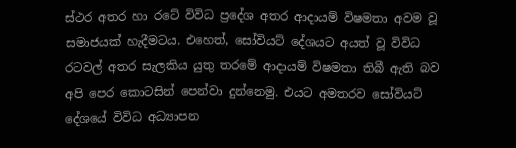ස්ථර අතර හා රටේ විවිධ ප්‍රදේශ අතර ආදායම් විෂමතා අවම වූ සමාජයක් හැදීමටය. එහෙත්, සෝවියට් දේශයට අයත් වූ විවිධ රටවල් අතර සැලකිය යුතු තරමේ ආදායම් විෂමතා තිබී ඇති බව අපි පෙර කොටසින් පෙන්වා දුන්නෙමු. එයට අමතරව සෝවියට් දේශයේ විවිධ අධ්‍යාපන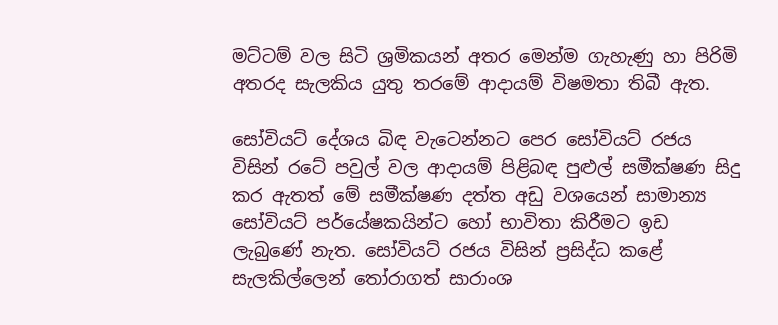මට්ටම් වල සිටි ශ්‍රමිකයන් අතර මෙන්ම ගැහැණු හා පිරිමි අතරද සැලකිය යුතු තරමේ ආදායම් විෂමතා තිබී ඇත.

සෝවියට් දේශය බිඳ වැටෙන්නට පෙර සෝවියට් රජය විසින් රටේ පවුල් වල ආදායම් පිළිබඳ පුළුල් සමීක්ෂණ සිදු කර ඇතත් මේ සමීක්ෂණ දත්ත අඩු වශයෙන් සාමාන්‍ය සෝවියට් පර්යේෂකයින්ට හෝ භාවිතා කිරීමට ඉඩ ලැබුණේ නැත. සෝවියට් රජය විසින් ප්‍රසිද්ධ කළේ සැලකිල්ලෙන් තෝරාගත් සාරාංශ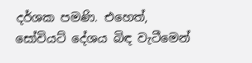දර්ශක පමණි. එහෙත්, සෝවියට් දේශය බිඳ වැටීමෙන්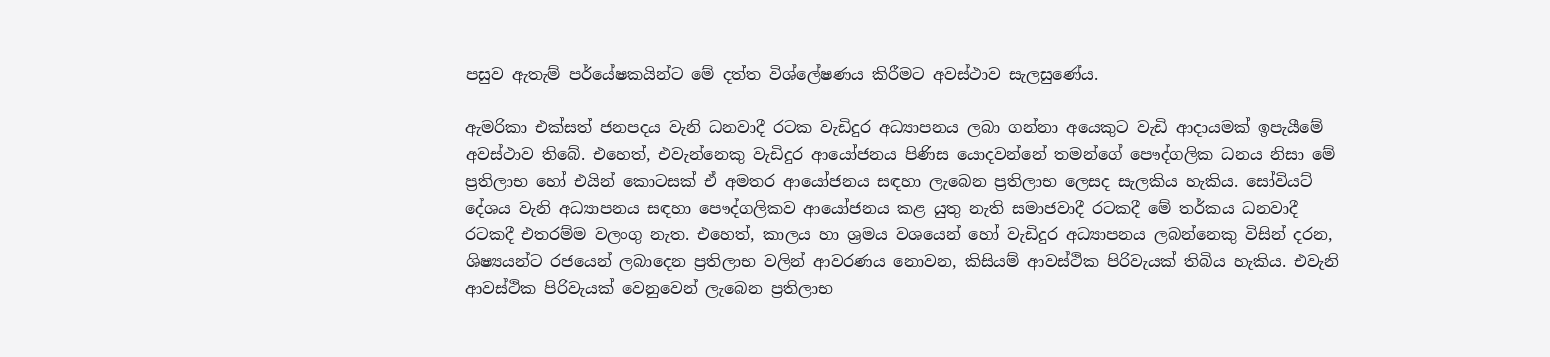පසුව ඇතැම් පර්යේෂකයින්ට මේ දත්ත විශ්ලේෂණය කිරීමට අවස්ථාව සැලසුණේය.

ඇමරිකා එක්සත් ජනපදය වැනි ධනවාදී රටක වැඩිදුර අධ්‍යාපනය ලබා ගන්නා අයෙකුට වැඩි ආදායමක් ඉපැයීමේ අවස්ථාව තිබේ. එහෙත්, එවැන්නෙකු වැඩිදුර ආයෝජනය පිණිස යොදවන්නේ තමන්ගේ පෞද්ගලික ධනය නිසා මේ ප්‍රතිලාභ හෝ එයින් කොටසක් ඒ අමතර ආයෝජනය සඳහා ලැබෙන ප්‍රතිලාභ ලෙසද සැලකිය හැකිය. සෝවියට් දේශය වැනි අධ්‍යාපනය සඳහා පෞද්ගලිකව ආයෝජනය කළ යුතු නැති සමාජවාදී රටකදී මේ තර්කය ධනවාදී රටකදී එතරම්ම වලංගු නැත. එහෙත්, කාලය හා ශ්‍රමය වශයෙන් හෝ වැඩිදුර අධ්‍යාපනය ලබන්නෙකු විසින් දරන, ශිෂ්‍යයන්ට රජයෙන් ලබාදෙන ප්‍රතිලාභ වලින් ආවරණය නොවන, කිසියම් ආවස්ථික පිරිවැයක් තිබිය හැකිය. එවැනි ආවස්ථික පිරිවැයක් වෙනුවෙන් ලැබෙන ප්‍රතිලාභ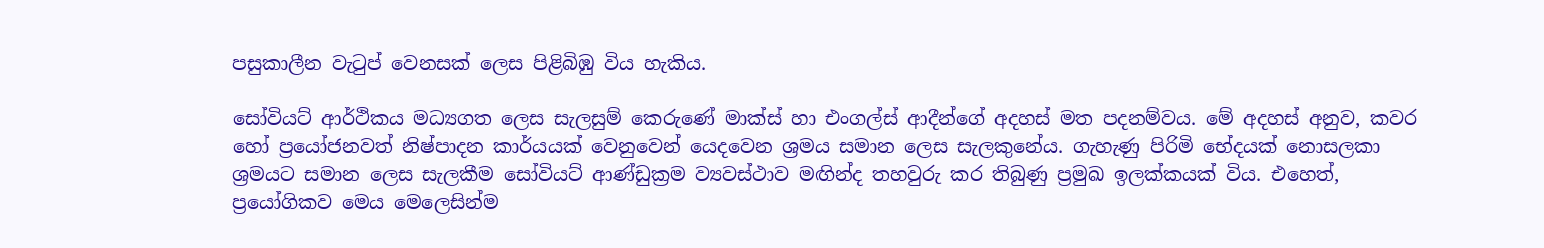පසුකාලීන වැටුප් වෙනසක් ලෙස පිළිබිඹු විය හැකිය.

සෝවියට් ආර්ථිකය මධ්‍යගත ලෙස සැලසුම් කෙරුණේ මාක්ස් හා එංගල්ස් ආදීන්ගේ අදහස් මත පදනම්වය. මේ අදහස් අනුව, කවර හෝ ප්‍රයෝජනවත් නිෂ්පාදන කාර්යයක් වෙනුවෙන් යෙදවෙන ශ්‍රමය සමාන ලෙස සැලකුනේය. ගැහැණු පිරිමි භේදයක් නොසලකා ශ්‍රමයට සමාන ලෙස සැලකීම සෝවියට් ආණ්ඩුක්‍රම ව්‍යවස්ථාව මඟින්ද තහවුරු කර තිබුණු ප්‍රමුඛ ඉලක්කයක් විය. එහෙත්, ප්‍රයෝගිකව මෙය මෙලෙසින්ම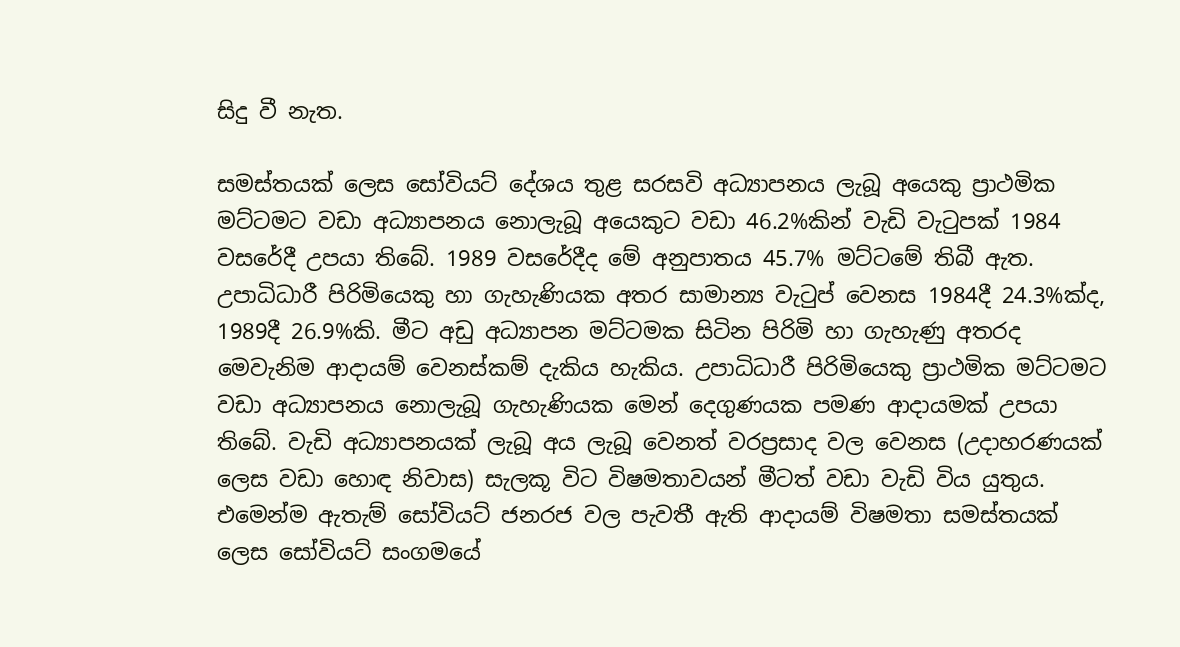සිදු වී නැත.

සමස්තයක් ලෙස සෝවියට් දේශය තුළ සරසවි අධ්‍යාපනය ලැබූ අයෙකු ප්‍රාථමික මට්ටමට වඩා අධ්‍යාපනය නොලැබූ අයෙකුට වඩා 46.2%කින් වැඩි වැටුපක් 1984 වසරේදී උපයා තිබේ. 1989 වසරේදීද මේ අනුපාතය 45.7% මට්ටමේ තිබී ඇත. උපාධිධාරී පිරිමියෙකු හා ගැහැණියක අතර සාමාන්‍ය වැටුප් වෙනස 1984දී 24.3%ක්ද, 1989දී 26.9%කි. මීට අඩු අධ්‍යාපන මට්ටමක සිටින පිරිමි හා ගැහැණු අතරද මෙවැනිම ආදායම් වෙනස්කම් දැකිය හැකිය. උපාධිධාරී පිරිමියෙකු ප්‍රාථමික මට්ටමට වඩා අධ්‍යාපනය නොලැබූ ගැහැණියක මෙන් දෙගුණයක පමණ ආදායමක් උපයා තිබේ. වැඩි අධ්‍යාපනයක් ලැබූ අය ලැබූ වෙනත් වරප්‍රසාද වල වෙනස (උදාහරණයක් ලෙස වඩා හොඳ නිවාස) සැලකූ විට විෂමතාවයන් මීටත් වඩා වැඩි විය යුතුය. එමෙන්ම ඇතැම් සෝවියට් ජනරජ වල පැවතී ඇති ආදායම් විෂමතා සමස්තයක් ලෙස සෝවියට් සංගමයේ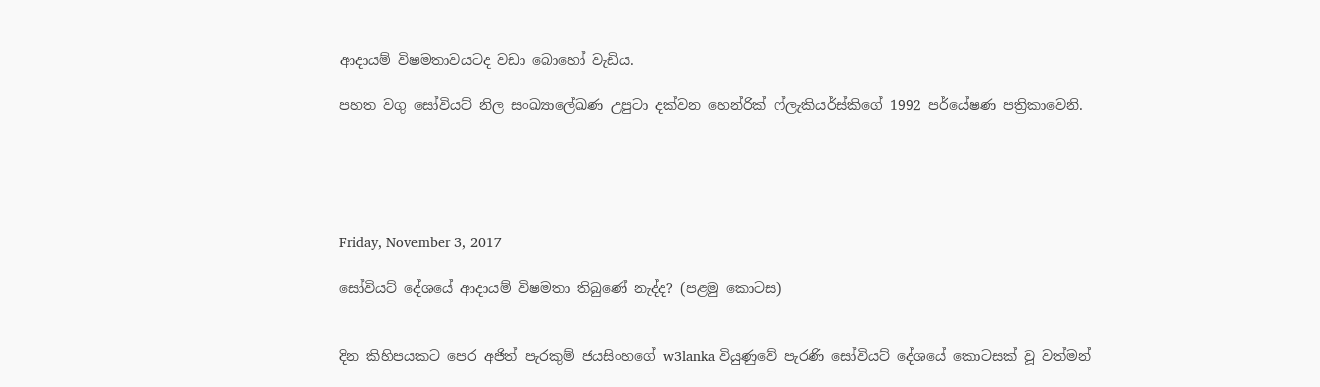ආදායම් විෂමතාවයටද වඩා බොහෝ වැඩිය.

පහත වගු සෝවියට් නිල සංඛ්‍යාලේඛණ උපුටා දක්වන හෙන්රික් ෆ්ලැකියර්ස්කිගේ 1992 පර්යේෂණ පත්‍රිකාවෙනි.





Friday, November 3, 2017

සෝවියට් දේශයේ ආදායම් විෂමතා තිබුණේ නැද්ද? (පළමු කොටස)


දින කිහිපයකට පෙර අජිත් පැරකුම් ජයසිංහගේ w3lanka වියුණුවේ පැරණි සෝවියට් දේශයේ කොටසක් වූ වත්මන්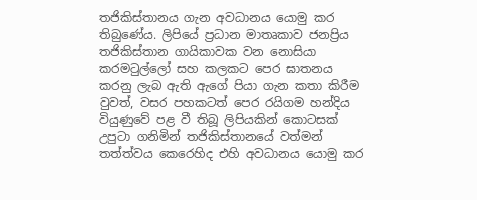තජිකිස්තානය ගැන අවධානය යොමු කර තිබුණේය. ලිපියේ ප්‍රධාන මාතෘකාව ජනප්‍රිය තජිකිස්තාන ගායිකාවක වන නොසියා කරමටුල්ලෝ සහ කලකට පෙර ඝාතනය කරනු ලැබ ඇති ඇගේ පියා ගැන කතා කිරීම වුවත්, වසර පහකටත් පෙර රයිගම හන්දිය වියුණුවේ පළ වී තිබූ ලිපියකින් කොටසක් උපුටා ගනිමින් තජිකිස්තානයේ වත්මන් තත්ත්වය කෙරෙහිද එහි අවධානය යොමු කර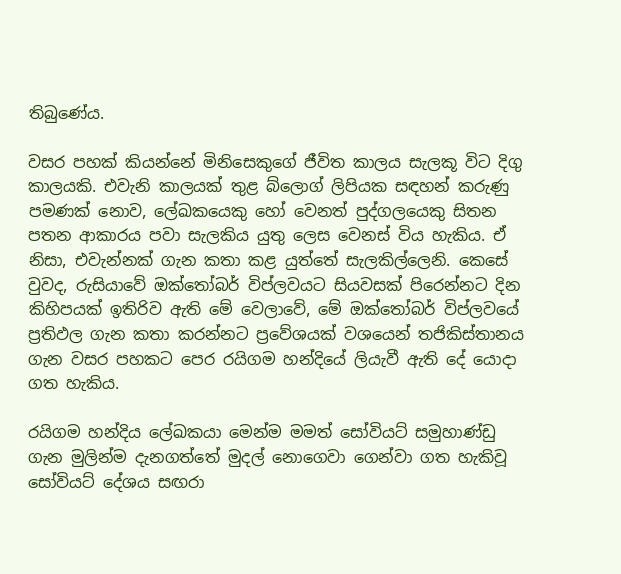තිබුණේය.

වසර පහක් කියන්නේ මිනිසෙකුගේ ජීවිත කාලය සැලකූ විට දිගු කාලයකි. එවැනි කාලයක් තුළ බ්ලොග් ලිපියක සඳහන් කරුණු පමණක් නොව, ලේඛකයෙකු හෝ වෙනත් පුද්ගලයෙකු සිතන පතන ආකාරය පවා සැලකිය යුතු ලෙස වෙනස් විය හැකිය. ඒ නිසා, එවැන්නක් ගැන කතා කළ යුත්තේ සැලකිල්ලෙනි. කෙසේ වුවද, රුසියාවේ ඔක්තෝබර් විප්ලවයට සියවසක් පිරෙන්නට දින කිහිපයක් ඉතිරිව ඇති මේ වෙලාවේ, මේ ඔක්තෝබර් විප්ලවයේ ප්‍රතිඵල ගැන කතා කරන්නට ප්‍රවේශයක් වශයෙන් තජිකිස්තානය ගැන වසර පහකට පෙර රයිගම හන්දියේ ලියැවී ඇති දේ යොදා ගත හැකිය.

රයිගම හන්දිය ලේඛකයා මෙන්ම මමත් සෝවියට් සමුහාණ්ඩු ගැන මුලින්ම දැනගත්තේ මුදල් නොගෙවා ගෙන්වා ගත හැකිවූ සෝවියට් දේශය සඟරා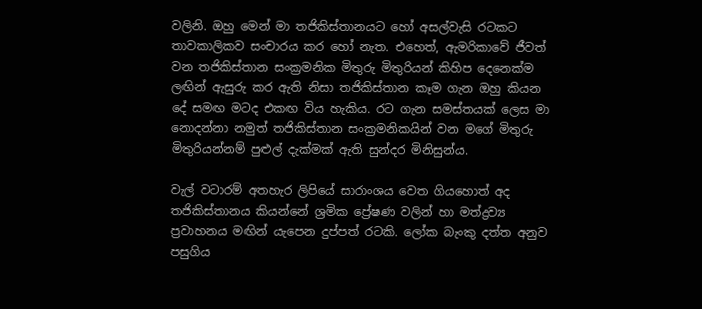වලිනි. ඔහු මෙන් මා තජිකිස්තානයට හෝ අසල්වැසි රටකට තාවකාලිකව සංචාරය කර හෝ නැත. එහෙත්, ඇමරිකාවේ ජීවත් වන තජිකිස්තාන සංක්‍රමනික මිතුරු මිතුරියන් කිහිප දෙනෙක්ම ලඟින් ඇසුරු කර ඇති නිසා තජිකිස්තාන කෑම ගැන ඔහු කියන දේ සමඟ මටද එකඟ විය හැකිය. රට ගැන සමස්තයක් ලෙස මා නොදන්නා නමුත් තජිකිස්තාන සංක්‍රමනිකයින් වන මගේ මිතුරු මිතුරියන්නම් පුළුල් දැක්මක් ඇති සුන්දර මිනිසුන්ය.

වැල් වටාරම් අතහැර ලිපියේ සාරාංශය වෙත ගියහොත් අද තජිකිස්තානය කියන්නේ ශ්‍රමික ප්‍රේෂණ වලින් හා මත්ද්‍රව්‍ය ප්‍රවාහනය මඟින් යැපෙන දුප්පත් රටකි. ලෝක බැංකු දත්ත අනුව පසුගිය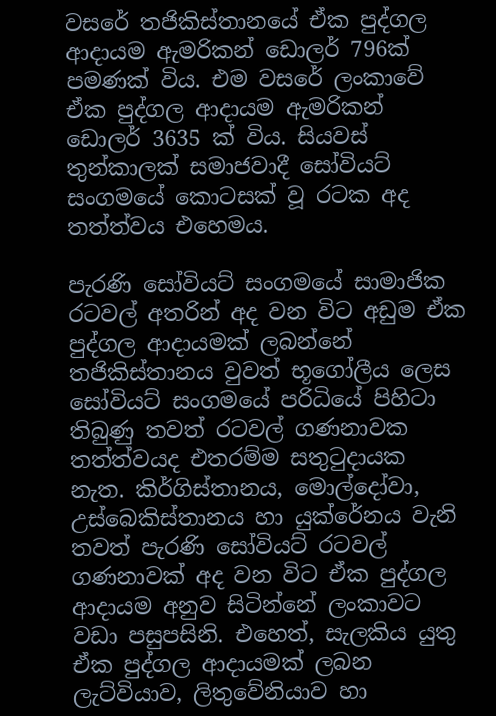වසරේ තජිකිස්තානයේ ඒක පුද්ගල ආදායම ඇමරිකන් ඩොලර් 796ක් පමණක් විය. එම වසරේ ලංකාවේ ඒක පුද්ගල ආදායම ඇමරිකන් ඩොලර් 3635 ක් විය. සියවස් තුන්කාලක් සමාජවාදී සෝවියට් සංගමයේ කොටසක් වූ රටක අද තත්ත්වය එහෙමය.

පැරණි සෝවියට් සංගමයේ සාමාජික රටවල් අතරින් අද වන විට අඩුම ඒක පුද්ගල ආදායමක් ලබන්නේ තජිකිස්තානය වුවත් භූගෝලීය ලෙස සෝවියට් සංගමයේ පරිධියේ පිහිටා තිබුණු තවත් රටවල් ගණනාවක තත්ත්වයද එතරම්ම සතුටුදායක නැත. කිර්ගිස්තානය, මොල්දෝවා, උස්බෙකිස්තානය හා යුක්රේනය වැනි තවත් පැරණි සෝවියට් රටවල් ගණනාවක් අද වන විට ඒක පුද්ගල ආදායම අනුව සිටින්නේ ලංකාවට වඩා පසුපසිනි. එහෙත්, සැලකිය යුතු ඒක පුද්ගල ආදායමක් ලබන ලැට්වියාව, ලිතුවේනියාව හා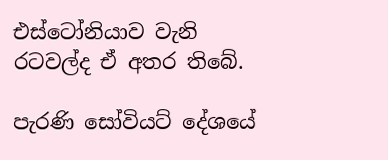එස්ටෝනියාව වැනි රටවල්ද ඒ අතර තිබේ.

පැරණි සෝවියට් දේශයේ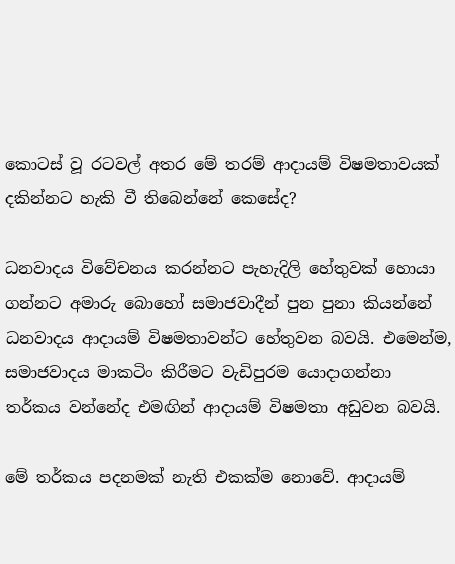කොටස් වූ රටවල් අතර මේ තරම් ආදායම් විෂමතාවයක් දකින්නට හැකි වී තිබෙන්නේ කෙසේද?

ධනවාදය විවේචනය කරන්නට පැහැදිලි හේතුවක් හොයා ගන්නට අමාරු බොහෝ සමාජවාදීන් පුන පුනා කියන්නේ ධනවාදය ආදායම් විෂමතාවන්ට හේතුවන බවයි. එමෙන්ම, සමාජවාදය මාකටිං කිරීමට වැඩිපුරම යොදාගන්නා තර්කය වන්නේද එමඟින් ආදායම් විෂමතා අඩුවන බවයි.

මේ තර්කය පදනමක් නැති එකක්ම නොවේ. ආදායම්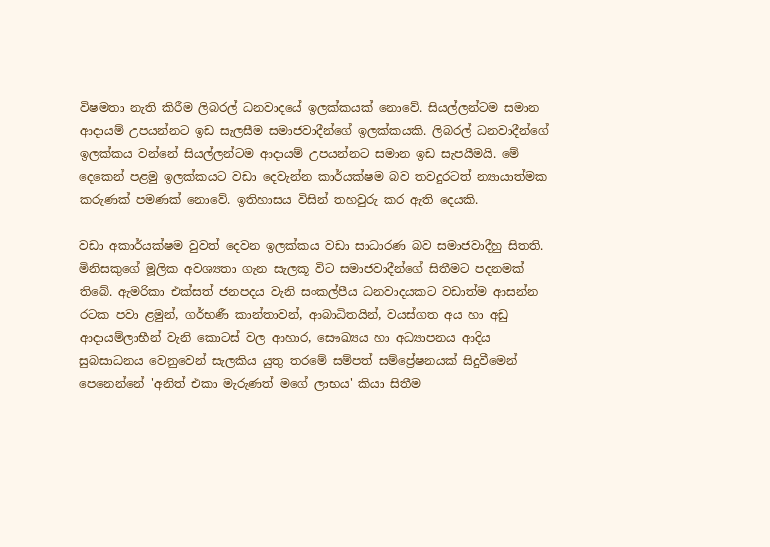විෂමතා නැති කිරීම ලිබරල් ධනවාදයේ ඉලක්කයක් නොවේ. සියල්ලන්ටම සමාන ආදායම් උපයන්නට ඉඩ සැලසීම සමාජවාදීන්ගේ ඉලක්කයකි. ලිබරල් ධනවාදීන්ගේ ඉලක්කය වන්නේ සියල්ලන්ටම ආදායම් උපයන්නට සමාන ඉඩ සැපයීමයි. මේ දෙකෙන් පළමු ඉලක්කයට වඩා දෙවැන්න කාර්යක්ෂම බව තවදුරටත් න්‍යායාත්මක කරුණක් පමණක් නොවේ. ඉතිහාසය විසින් තහවුරු කර ඇති දෙයකි.

වඩා අකාර්යක්ෂම වුවත් දෙවන ඉලක්කය වඩා සාධාරණ බව සමාජවාදීහු සිතති. මිනිසකුගේ මූලික අවශ්‍යතා ගැන සැලකූ විට සමාජවාදීන්ගේ සිතීමට පදනමක් තිබේ. ඇමරිකා එක්සත් ජනපදය වැනි සංකල්පීය ධනවාදයකට වඩාත්ම ආසන්න රටක පවා ළමුන්, ගර්භණී කාන්තාවන්, ආබාධිතයින්, වයස්ගත අය හා අඩු ආදායම්ලාභීන් වැනි කොටස් වල ආහාර, සෞඛ්‍යය හා අධ්‍යාපනය ආදිය සුබසාධනය වෙනුවෙන් සැලකිය යුතු තරමේ සම්පත් සම්ප්‍රේෂනයක් සිදුවීමෙන් පෙනෙන්නේ 'අනිත් එකා මැරුණත් මගේ ලාභය' කියා සිතීම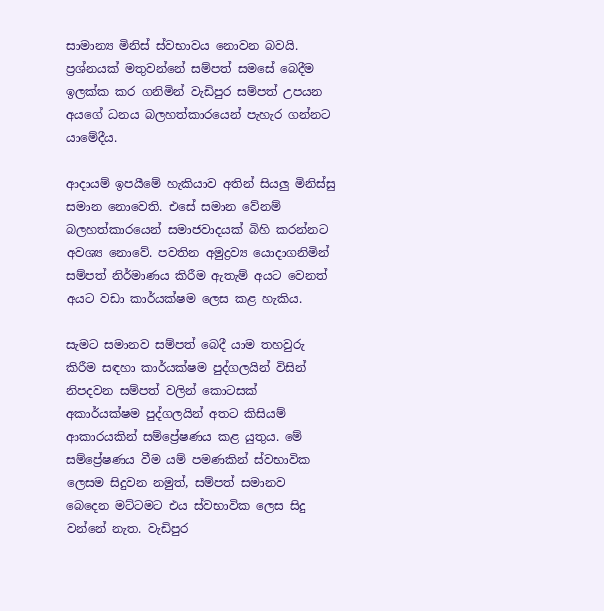සාමාන්‍ය මිනිස් ස්වභාවය නොවන බවයි. ප්‍රශ්නයක් මතුවන්නේ සම්පත් සමසේ බෙදීම ඉලක්ක කර ගනිමින් වැඩිපුර සම්පත් උපයන අයගේ ධනය බලහත්කාරයෙන් පැහැර ගන්නට යාමේදීය.

ආදායම් ඉපයීමේ හැකියාව අතින් සියලු මිනිස්සු සමාන නොවෙති. එසේ සමාන වේනම් බලහත්කාරයෙන් සමාජවාදයක් බිහි කරන්නට අවශ්‍ය නොවේ. පවතින අමුද්‍රව්‍ය යොදාගනිමින් සම්පත් නිර්මාණය කිරීම ඇතැම් අයට වෙනත් අයට වඩා කාර්යක්ෂම ලෙස කළ හැකිය.

සැමට සමානව සම්පත් බෙදී යාම තහවුරු කිරීම සඳහා කාර්යක්ෂම පුද්ගලයින් විසින් නිපදවන සම්පත් වලින් කොටසක් අකාර්යක්ෂම පුද්ගලයින් අතට කිසියම් ආකාරයකින් සම්ප්‍රේෂණය කළ යුතුය. මේ සම්ප්‍රේෂණය වීම යම් පමණකින් ස්වභාවික ලෙසම සිදුවන නමුත්, සම්පත් සමානව  බෙදෙන මට්ටමට එය ස්වභාවික ලෙස සිදු වන්නේ නැත. වැඩිපුර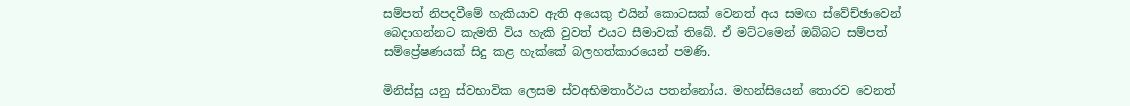සම්පත් නිපදවීමේ හැකියාව ඇති අයෙකු එයින් කොටසක් වෙනත් අය සමඟ ස්වේච්ඡාවෙන් බෙදාගන්නට කැමති විය හැකි වුවත් එයට සීමාවක් තිබේ. ඒ මට්ටමෙන් ඔබ්බට සම්පත් සම්ප්‍රේෂණයක් සිදු කළ හැක්කේ බලහත්කාරයෙන් පමණි.

මිනිස්සු යනු ස්වභාවික ලෙසම ස්වඅභිමතාර්ථය පතන්නෝය. මහන්සියෙන් තොරව වෙනත්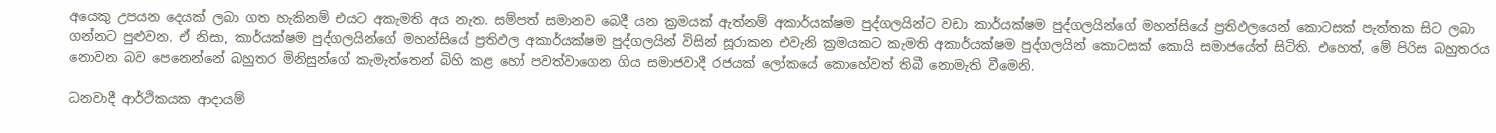අයෙකු උපයන දෙයක් ලබා ගත හැකිනම් එයට අකැමති අය නැත. සම්පත් සමානව බෙදී යන ක්‍රමයක් ඇත්නම් අකාර්යක්ෂම පුද්ගලයින්ට වඩා කාර්යක්ෂම පුද්ගලයින්ගේ මහන්සියේ ප්‍රතිඵලයෙන් කොටසක් පැත්තක සිට ලබා ගන්නට පුළුවන. ඒ නිසා, කාර්යක්ෂම පුද්ගලයින්ගේ මහන්සියේ ප්‍රතිඵල අකාර්යක්ෂම පුද්ගලයින් විසින් සූරාකන එවැනි ක්‍රමයකට කැමති අකාර්යක්ෂම පුද්ගලයින් කොටසක් කොයි සමාජයේත් සිටිති. එහෙත්, මේ පිරිස බහුතරය නොවන බව පෙනෙන්නේ බහුතර මිනිසුන්ගේ කැමැත්තෙන් බිහි කළ හෝ පවත්වාගෙන ගිය සමාජවාදී රජයක් ලෝකයේ කොහේවත් තිබී නොමැති වීමෙනි.

ධනවාදී ආර්ථිකයක ආදායම්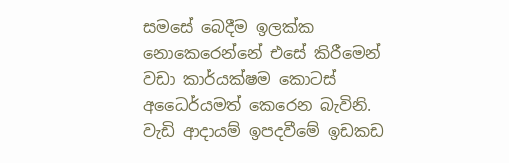සමසේ බෙදීම ඉලක්ක නොකෙරෙන්නේ එසේ කිරීමෙන් වඩා කාර්යක්ෂම කොටස් අධෛර්යමත් කෙරෙන බැවිනි. වැඩි ආදායම් ඉපදවීමේ ඉඩකඩ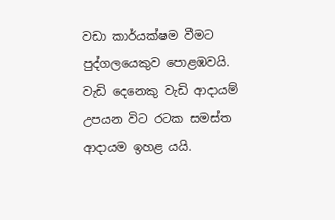වඩා කාර්යක්ෂම වීමට පුද්ගලයෙකුව පොළඹවයි. වැඩි දෙනෙකු වැඩි ආදායම් උපයන විට රටක සමස්ත ආදායම ඉහළ යයි.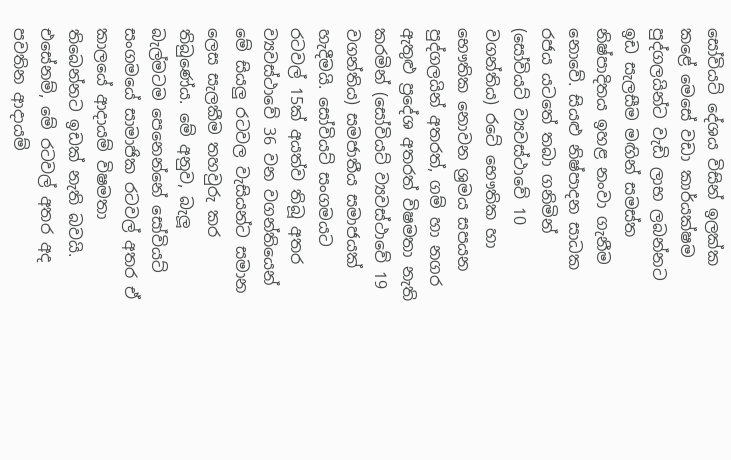සෝවියට් දේශය විසින් ඉලක්ක කළේ මෙසේ වඩා කාර්යක්ෂම පුද්ගලයින්ට වැඩි ලාභ ලබන්නට ඉඩ සැලසීම මඟින් සමස්ත නිෂ්පාදිතය ඉහළ නංවා ගැනීම නොවේ. සියළු නිෂ්පාදන සාධක රජය යටතේ තබා ගනිමින් (සෝවියට් ව්‍යවස්ථාවේ 10 වගන්තිය) රටේ භෞතික හා භෞතික නොවන ශ්‍රමය සපයන පුද්ගලයින් අතරත්, ගම් හා නගර ඇතුළු ප්‍රදේශ අතරත් විෂමතා නැති කරමින් (සෝවියට් ව්‍යවස්ථාවේ 19 වගන්තිය) සමජාතීය සමාජයක් හැදීමයි. සෝවියට් සංගමයට රටවල් 15ක් අයත්ව තිබූ අතර ව්‍යවස්ථාවේ 36 වන වගන්තියෙන් මේ සියලු රටවල වැසියන්ට සමාන ලෙස සැලකීම තහවුරු කර තිබුණේය. මේ අනුව, බැලූ බැල්මටම පෙනෙන්නේ සෝවියට් සංගමයේ සාමාජික රටවල් අතර ඒ කාලයේ ආදායම් විෂමතා තිබෙන්නට ඉඩක් නැති බවයි. එසේනම්, මේ රටවල් අතර අද පවතින ආදායම්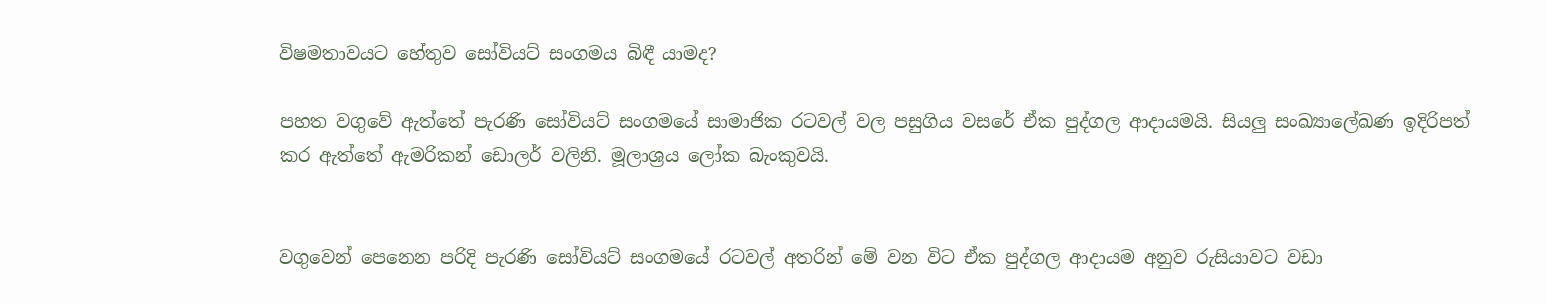විෂමතාවයට හේතුව සෝවියට් සංගමය බිඳී යාමද?

පහත වගුවේ ඇත්තේ පැරණි සෝවියට් සංගමයේ සාමාජික රටවල් වල පසුගිය වසරේ ඒක පුද්ගල ආදායමයි. සියලු සංඛ්‍යාලේඛණ ඉදිරිපත් කර ඇත්තේ ඇමරිකන් ඩොලර් වලිනි. මූලාශ්‍රය ලෝක බැංකුවයි.


වගුවෙන් පෙනෙන පරිදි පැරණි සෝවියට් සංගමයේ රටවල් අතරින් මේ වන විට ඒක පුද්ගල ආදායම අනුව රුසියාවට වඩා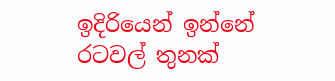ඉදිරියෙන් ඉන්නේ රටවල් තුනක්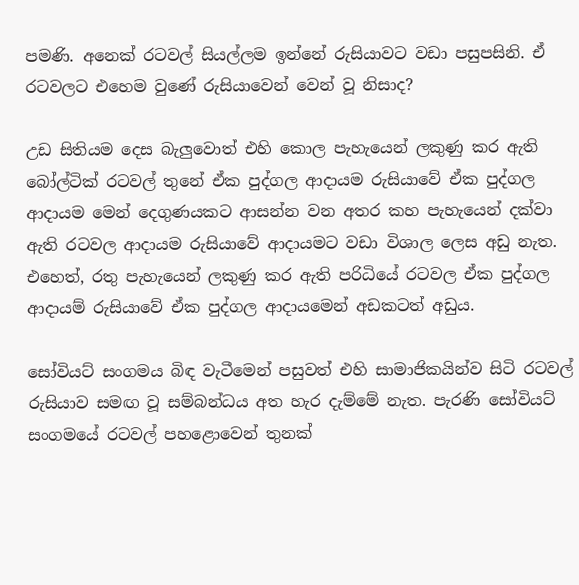පමණි. අනෙක් රටවල් සියල්ලම ඉන්නේ රුසියාවට වඩා පසුපසිනි. ඒ රටවලට එහෙම වුණේ රුසියාවෙන් වෙන් වූ නිසාද?

උඩ සිතියම දෙස බැලුවොත් එහි කොල පැහැයෙන් ලකුණු කර ඇති බෝල්ටික් රටවල් තුනේ ඒක පුද්ගල ආදායම රුසියාවේ ඒක පුද්ගල ආදායම මෙන් දෙගුණයකට ආසන්න වන අතර කහ පැහැයෙන් දක්වා ඇති රටවල ආදායම රුසියාවේ ආදායමට වඩා විශාල ලෙස අඩු නැත. එහෙත්, රතු පැහැයෙන් ලකුණු කර ඇති පරිධියේ රටවල ඒක පුද්ගල ආදායම් රුසියාවේ ඒක පුද්ගල ආදායමෙන් අඩකටත් අඩුය.

සෝවියට් සංගමය බිඳ වැටීමෙන් පසුවත් එහි සාමාජිකයින්ව සිටි රටවල් රුසියාව සමඟ වූ සම්බන්ධය අත හැර දැම්මේ නැත. පැරණි සෝවියට් සංගමයේ රටවල් පහළොවෙන් තුනක්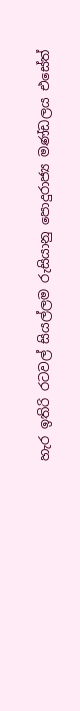හැර ඉතිරි රටවල් සියල්ලම රුසියානු පොදුරාජ්‍ය මණ්ඩලය එසේත්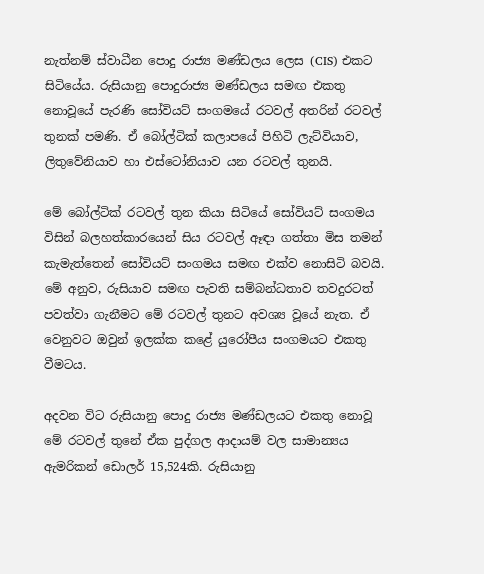නැත්නම් ස්වාධීන පොදු රාජ්‍ය මණ්ඩලය ලෙස (CIS) එකට සිටියේය. රුසියානු පොදුරාජ්‍ය මණ්ඩලය සමඟ එකතු නොවූයේ පැරණි සෝවියට් සංගමයේ රටවල් අතරින් රටවල් තුනක් පමණි. ඒ බෝල්ටික් කලාපයේ පිහිටි ලැට්වියාව, ලිතුවේනියාව හා එස්ටෝනියාව යන රටවල් තුනයි.

මේ බෝල්ටික් රටවල් තුන කියා සිටියේ සෝවියට් සංගමය විසින් බලහත්කාරයෙන් සිය රටවල් ඈඳා ගත්තා මිස තමන් කැමැත්තෙන් සෝවියට් සංගමය සමඟ එක්ව නොසිටි බවයි. මේ අනුව, රුසියාව සමඟ පැවති සම්බන්ධතාව තවදුරටත් පවත්වා ගැනීමට මේ රටවල් තුනට අවශ්‍ය වූයේ නැත. ඒ වෙනුවට ඔවුන් ඉලක්ක කළේ යුරෝපීය සංගමයට එකතු වීමටය.

අදවන විට රුසියානු පොදු රාජ්‍ය මණ්ඩලයට එකතු නොවූ මේ රටවල් තුනේ ඒක පුද්ගල ආදායම් වල සාමාන්‍යය ඇමරිකන් ඩොලර් 15,524කි. රුසියානු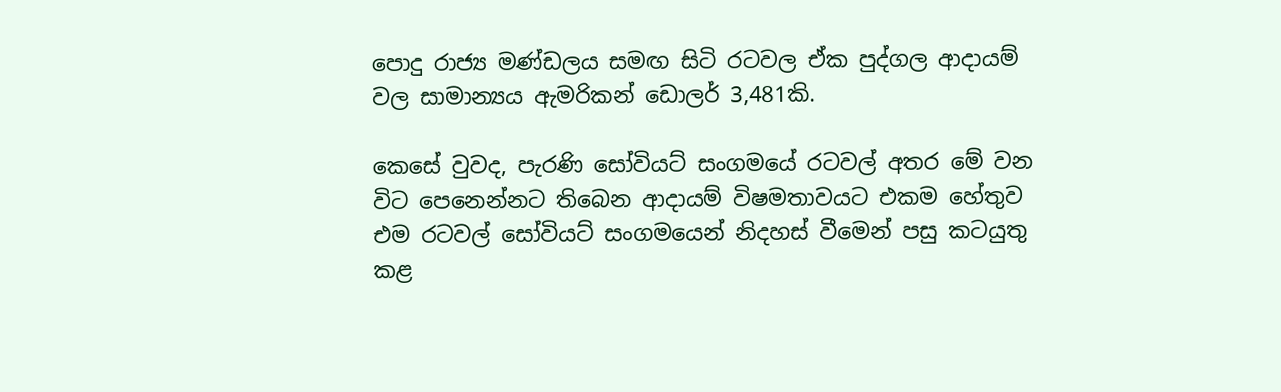පොදු රාජ්‍ය මණ්ඩලය සමඟ සිටි රටවල ඒක පුද්ගල ආදායම් වල සාමාන්‍යය ඇමරිකන් ඩොලර් 3,481කි.

කෙසේ වුවද, පැරණි සෝවියට් සංගමයේ රටවල් අතර මේ වන විට පෙනෙන්නට තිබෙන ආදායම් විෂමතාවයට එකම හේතුව එම රටවල් සෝවියට් සංගමයෙන් නිදහස් වීමෙන් පසු කටයුතු කළ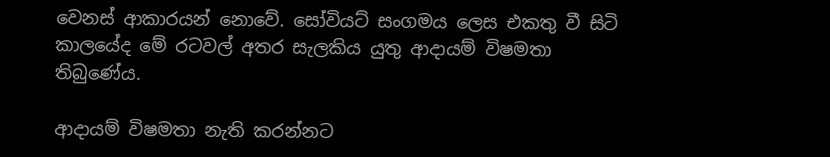වෙනස් ආකාරයන් නොවේ. සෝවියට් සංගමය ලෙස එකතු වී සිටි කාලයේද මේ රටවල් අතර සැලකිය යුතු ආදායම් විෂමතා තිබුණේය.

ආදායම් විෂමතා නැති කරන්නට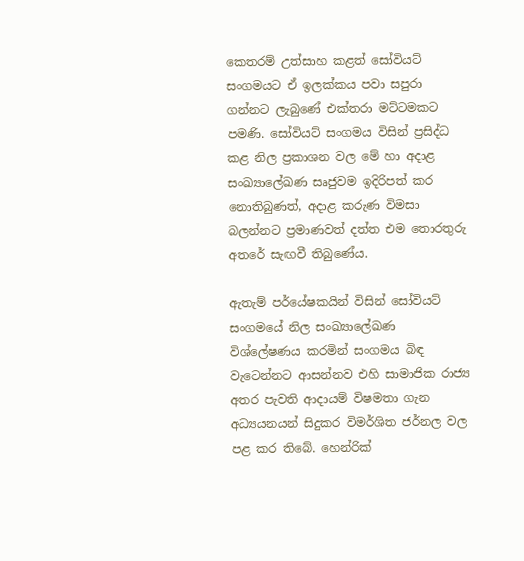කෙතරම් උත්සාහ කළත් සෝවියට් සංගමයට ඒ ඉලක්කය පවා සපුරා ගන්නට ලැබුණේ එක්තරා මට්ටමකට පමණි. සෝවියට් සංගමය විසින් ප්‍රසිද්ධ කළ නිල ප්‍රකාශන වල මේ හා අදාළ සංඛ්‍යාලේඛණ සෘජුවම ඉදිරිපත් කර නොතිබුණත්, අදාළ කරුණ විමසා බලන්නට ප්‍රමාණවත් දත්ත එම තොරතුරු අතරේ සැඟවී තිබුණේය.

ඇතැම් පර්යේෂකයින් විසින් සෝවියට් සංගමයේ නිල සංඛ්‍යාලේඛණ විශ්ලේෂණය කරමින් සංගමය බිඳ වැටෙන්නට ආසන්නව එහි සාමාජික රාජ්‍ය අතර පැවති ආදායම් විෂමතා ගැන අධ්‍යයනයන් සිදුකර විමර්ශිත ජර්නල වල පළ කර තිබේ. හෙන්රික්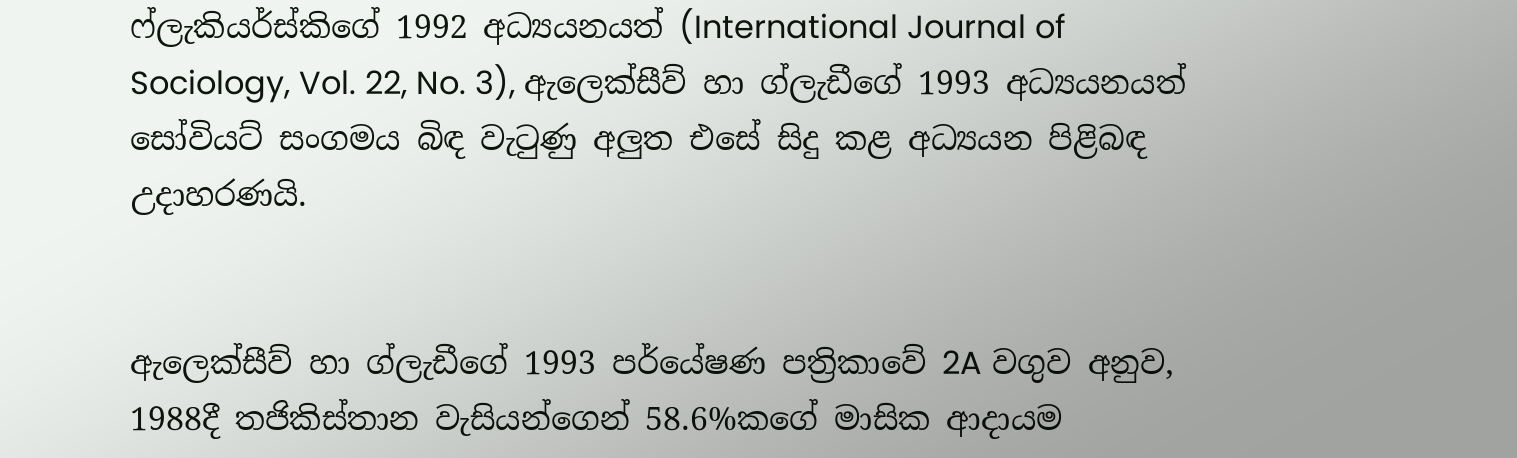ෆ්ලැකියර්ස්කිගේ 1992 අධ්‍යයනයත් (International Journal of Sociology, Vol. 22, No. 3), ඇලෙක්සීව් හා ග්ලැඩීගේ 1993 අධ්‍යයනයත් සෝවියට් සංගමය බිඳ වැටුණු අලුත එසේ සිදු කළ අධ්‍යයන පිළිබඳ උදාහරණයි.


ඇලෙක්සීව් හා ග්ලැඩීගේ 1993 පර්යේෂණ පත්‍රිකාවේ 2A වගුව අනුව, 1988දී තජිකිස්තාන වැසියන්ගෙන් 58.6%කගේ මාසික ආදායම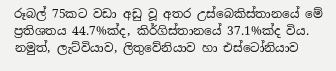රූබල් 75කට වඩා අඩු වූ අතර උස්බෙකිස්තානයේ මේ ප්‍රතිශතය 44.7%ක්ද, කිර්ගිස්තානයේ 37.1%ක්ද විය. නමුත්, ලැට්වියාව, ලිතුවේනියාව හා එස්ටෝනියාව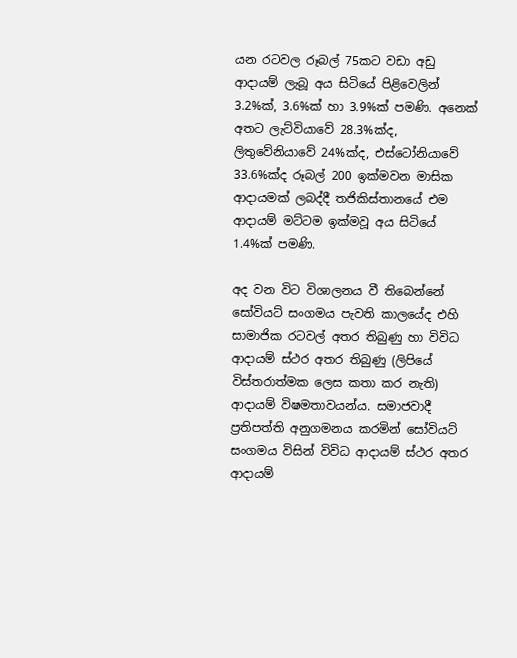යන රටවල රූබල් 75කට වඩා අඩු ආදායම් ලැබූ අය සිටියේ පිළිවෙලින් 3.2%ක්, 3.6%ක් හා 3.9%ක් පමණි. අනෙක් අතට ලැට්වියාවේ 28.3%ක්ද, ලිතුවේනියාවේ 24%ක්ද, එස්ටෝනියාවේ 33.6%ක්ද රූබල් 200 ඉක්මවන මාසික ආදායමක් ලබද්දී තජිකිස්තානයේ එම ආදායම් මට්ටම ඉක්මවූ අය සිටියේ 1.4%ක් පමණි.

අද වන විට විශාලනය වී තිබෙන්නේ සෝවියට් සංගමය පැවති කාලයේද එහි සාමාජික රටවල් අතර තිබුණු හා විවිධ ආදායම් ස්ථර අතර තිබුණු (ලිපියේ විස්තරාත්මක ලෙස කතා කර නැති) ආදායම් විෂමතාවයන්ය. සමාජවාදී ප්‍රතිපත්ති අනුගමනය කරමින් සෝවියට් සංගමය විසින් විවිධ ආදායම් ස්ථර අතර ආදායම්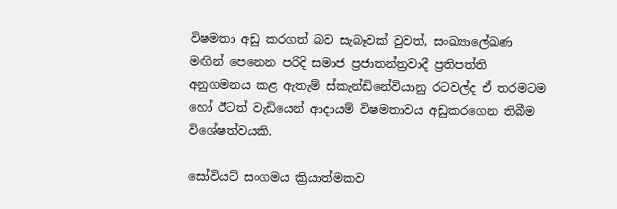විෂමතා අඩු කරගත් බව සැබෑවක් වුවත්, සංඛ්‍යාලේඛණ මඟින් පෙනෙන පරිදි සමාජ ප්‍රජාතන්ත්‍රවාදී ප්‍රතිපත්ති අනුගමනය කළ ඇතැම් ස්කැන්ඩිනේවියානු රටවල්ද ඒ තරමටම හෝ ඊටත් වැඩියෙන් ආදායම් විෂමතාවය අඩුකරගෙන තිබීම විශේෂත්වයකි.

සෝවියට් සංගමය ක්‍රියාත්මකව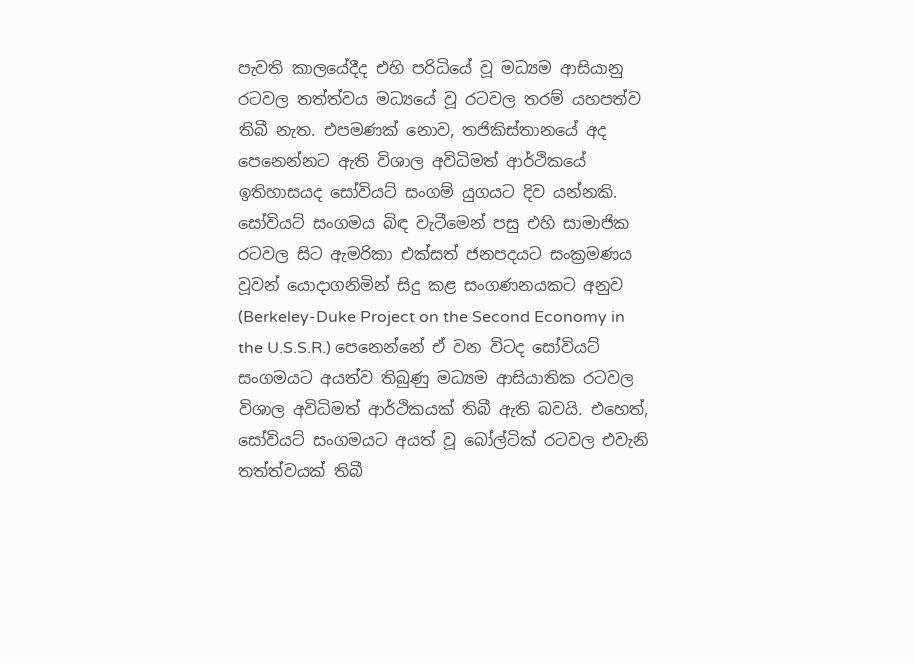පැවති කාලයේදීද එහි පරිධියේ වූ මධ්‍යම ආසියානු රටවල තත්ත්වය මධ්‍යයේ වූ රටවල තරම් යහපත්ව තිබී නැත. එපමණක් නොව, තජිකිස්තානයේ අද පෙනෙන්නට ඇති විශාල අවිධිමත් ආර්ථිකයේ ඉතිහාසයද සෝවියට් සංගම් යුගයට දිව යන්නකි. සෝවියට් සංගමය බිඳ වැටීමෙන් පසු එහි සාමාජික රටවල සිට ඇමරිකා එක්සත් ජනපදයට සංක්‍රමණය වූවන් යොදාගනිමින් සිදු කළ සංගණනයකට අනුව (Berkeley-Duke Project on the Second Economy in the U.S.S.R.) පෙනෙන්නේ ඒ වන විටද සෝවියට් සංගමයට අයත්ව තිබුණු මධ්‍යම ආසියාතික රටවල විශාල අවිධිමත් ආර්ථිකයක් තිබී ඇති බවයි. එහෙත්, සෝවියට් සංගමයට අයත් වූ බෝල්ටික් රටවල එවැනි තත්ත්වයක් තිබී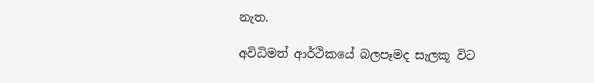නැත.

අවිධිමත් ආර්ථිකයේ බලපෑමද සැලකූ විට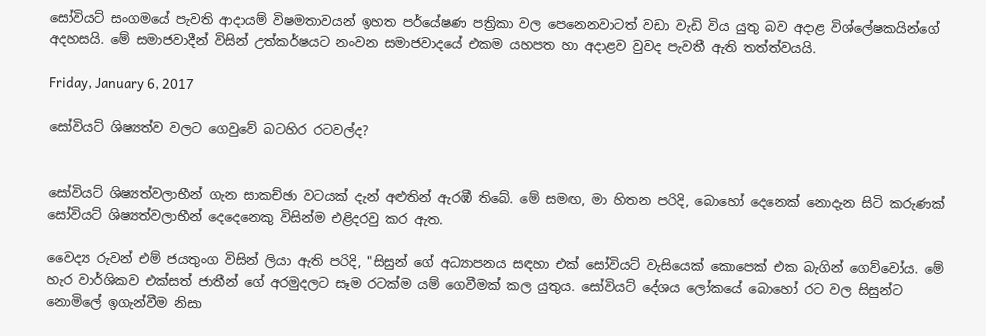සෝවියට් සංගමයේ පැවති ආදායම් විෂමතාවයන් ඉහත පර්යේෂණ පත්‍රිකා වල පෙනෙනවාටත් වඩා වැඩි විය යුතු බව අදාළ විශ්ලේෂකයින්ගේ අදහසයි. මේ සමාජවාදීන් විසින් උත්කර්ෂයට නංවන සමාජවාදයේ එකම යහපත හා අදාළව වුවද පැවතී ඇති තත්ත්වයයි.

Friday, January 6, 2017

සෝවියට් ශිෂ්‍යත්ව වලට ගෙවුවේ බටහිර රටවල්ද?


සෝවියට් ශිෂ්‍යත්වලාභීන් ගැන සාකච්ඡා වටයක් දැන් අළුතින් ඇරඹී තිබේ. මේ සමඟ, මා හිතන පරිදි, බොහෝ දෙනෙක් නොදැන සිටි කරුණක් සෝවියට් ශිෂ්‍යත්වලාභීන් දෙදෙනෙකු විසින්ම එළිදරවු කර ඇත.

වෛද්‍ය රුවන් එම් ජයතුංග විසින් ලියා ඇති පරිදි, "සිසුන් ගේ අධ්‍යාපනය සඳහා එක් සෝවියට් වැසියෙක් කොපෙක් එක බැගින් ගෙව්වෝය. මේ හැර වාර්ශිකව එක්සත් ජාතීන් ගේ අරමුදලට සෑම රටක්ම යම් ගෙවීමක් කල යුතුය. සෝවියට් දේශය ලෝකයේ බොහෝ රට වල සිසුන්ට නොමිලේ ඉගැන්වීම නිසා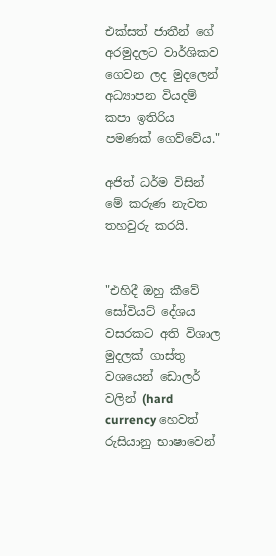එක්සත් ජාතීන් ගේ අරමුදලට වාර්ශිකව ගෙවන ලද මුදලෙන් අධ්‍යාපන වියදම් කපා ඉතිරිය පමණක් ගෙව්වේය."

අජිත් ධර්ම විසින් මේ කරුණ නැවත තහවුරු කරයි.


"එහිදී ඔහු කීවේ සෝවියට් දේශය වසරකට අති විශාල මුදලක් ගාස්තු වශයෙන් ඩොලර් වලින් (hard currency හෙවත් රුසියානු භාෂාවෙන්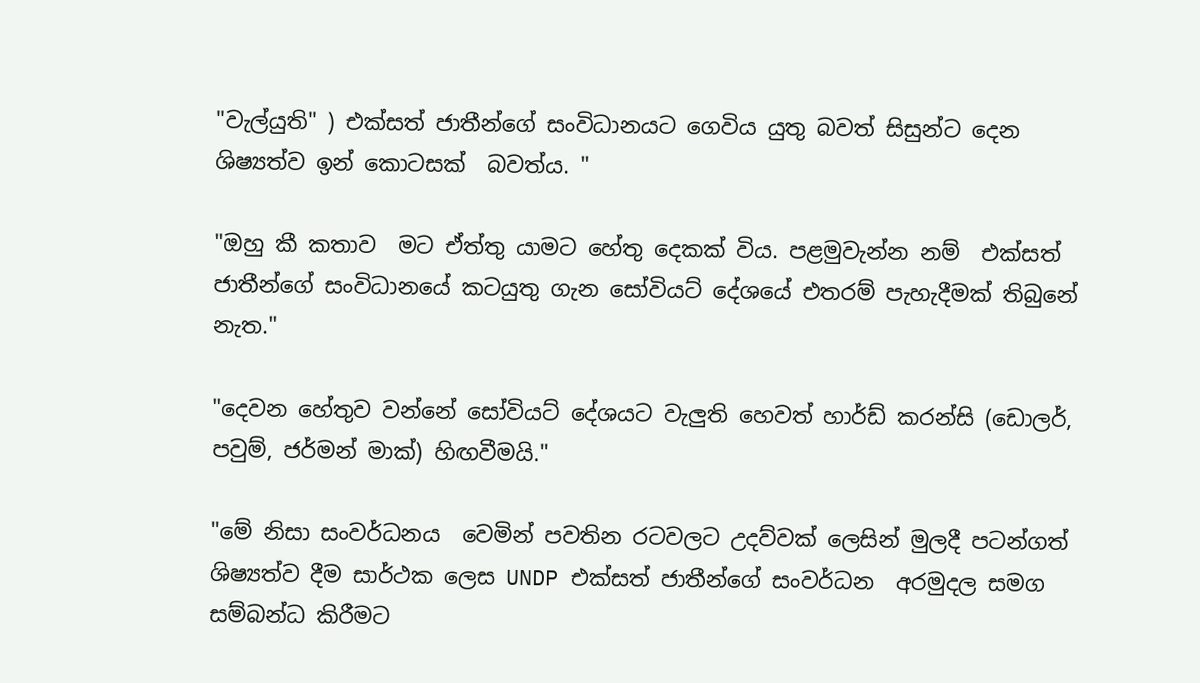"වැල්යුති" ) එක්සත් ජාතීන්ගේ සංවිධානයට ගෙවිය යුතු බවත් සිසුන්ට දෙන ශිෂ්‍යත්ව ඉන් කොටසක්  බවත්ය. "

"ඔහු කී කතාව  මට ඒත්තු යාමට හේතු දෙකක් විය. පළමුවැන්න නම්  එක්සත් ජාතීන්ගේ සංවිධානයේ කටයුතු ගැන සෝවියට් දේශයේ එතරම් පැහැදීමක් තිබුනේ නැත."

"දෙවන හේතුව වන්නේ සෝවියට් දේශයට වැලුති හෙවත් හාර්ඩ් කරන්සි (ඩොලර්, පවුම්, ජර්මන් මාක්) හිඟවීමයි."

"මේ නිසා සංවර්ධනය  වෙමින් පවතින රටවලට උදව්වක් ලෙසින් මුලදී පටන්ගත් ශිෂ්‍යත්ව දීම සාර්ථක ලෙස UNDP එක්සත් ජාතීන්ගේ සංවර්ධන  අරමුදල සමග සම්බන්ධ කිරීමට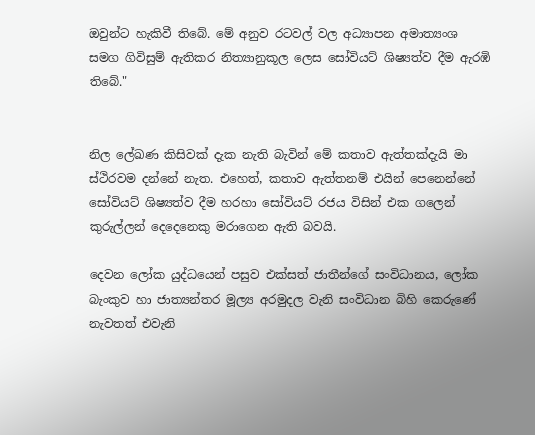ඔවුන්ට හැකිවී තිබේ. මේ අනුව රටවල් වල අධ්‍යාපන අමාත්‍යංශ සමග ගිවිසුම් ඇතිකර නිත්‍යානුකූල ලෙස සෝවියට් ශිෂ්‍යත්ව දීම ඇරඹි තිබේ."


නිල ලේඛණ කිසිවක් දැක නැති බැවින් මේ කතාව ඇත්තක්දැයි මා ස්ථිරවම දන්නේ නැත. එහෙත්, කතාව ඇත්තනම් එයින් පෙනෙන්නේ සෝවියට් ශිෂ්‍යත්ව දීම හරහා සෝවියට් රජය විසින් එක ගලෙන් කුරුල්ලන් දෙදෙනෙකු මරාගෙන ඇති බවයි.

දෙවන ලෝක යුද්ධයෙන් පසුව එක්සත් ජාතීන්ගේ සංවිධානය, ලෝක බැංකුව හා ජාත්‍යන්තර මූල්‍ය අරමුදල වැනි සංවිධාන බිහි කෙරුණේ නැවතත් එවැනි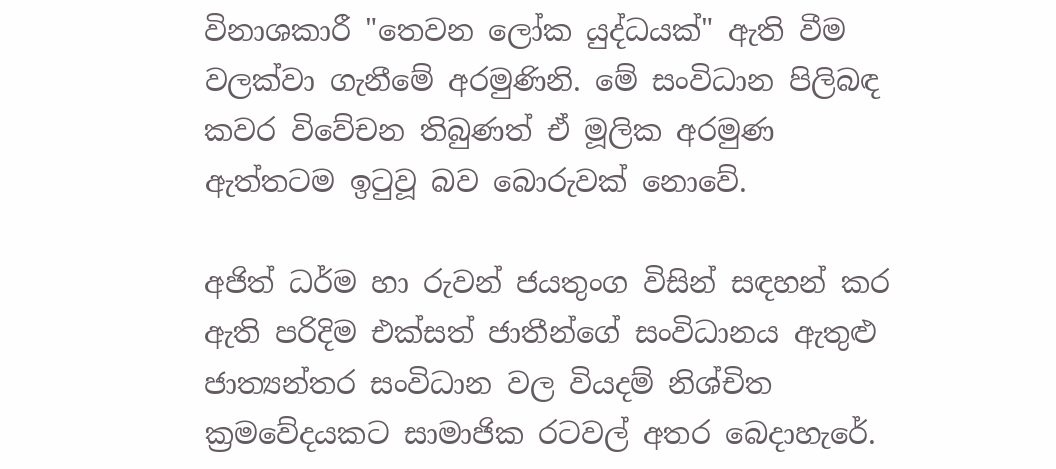විනාශකාරී "තෙවන ලෝක යුද්ධයක්" ඇති වීම වලක්වා ගැනීමේ අරමුණිනි. මේ සංවිධාන පිලිබඳ කවර විවේචන තිබුණත් ඒ මූලික අරමුණ ඇත්තටම ඉටුවූ බව බොරුවක් නොවේ.

අජිත් ධර්ම හා රුවන් ජයතුංග විසින් සඳහන් කර ඇති පරිදිම එක්සත් ජාතීන්ගේ සංවිධානය ඇතුළු ජාත්‍යන්තර සංවිධාන වල වියදම් නිශ්චිත ක්‍රමවේදයකට සාමාජික රටවල් අතර බෙදාහැරේ.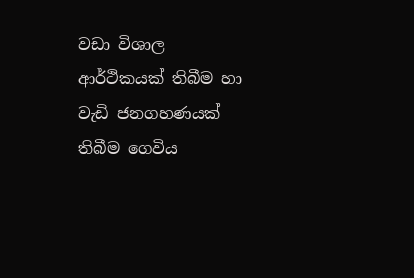වඩා විශාල ආර්ථිකයක් තිබීම හා වැඩි ජනගහණයක් තිබීම ගෙවිය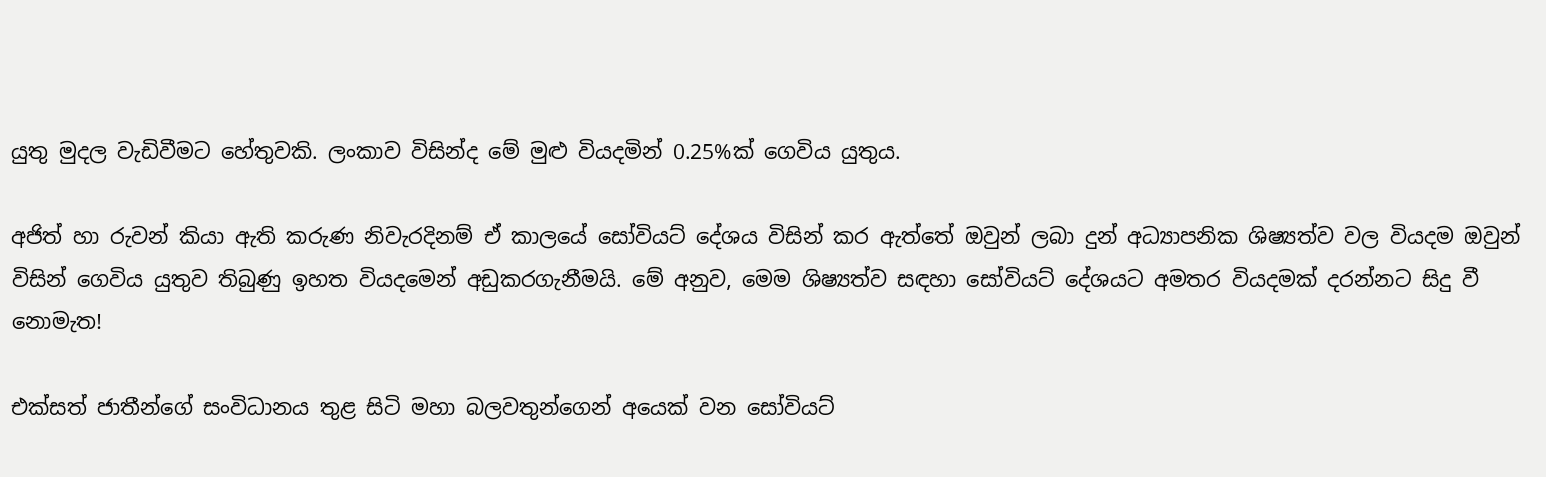යුතු මුදල වැඩිවීමට හේතුවකි. ලංකාව විසින්ද මේ මුළු වියදමින් 0.25%ක් ගෙවිය යුතුය.

අජිත් හා රුවන් කියා ඇති කරුණ නිවැරදිනම් ඒ කාලයේ සෝවියට් දේශය විසින් කර ඇත්තේ ඔවුන් ලබා දුන් අධ්‍යාපනික ශිෂ්‍යත්ව වල වියදම ඔවුන් විසින් ගෙවිය යුතුව තිබුණු ඉහත වියදමෙන් අඩුකරගැනීමයි. මේ අනුව, මෙම ශිෂ්‍යත්ව සඳහා සෝවියට් දේශයට අමතර වියදමක් දරන්නට සිදු වී නොමැත!

එක්සත් ජාතීන්ගේ සංවිධානය තුළ සිටි මහා බලවතුන්ගෙන් අයෙක් වන සෝවියට්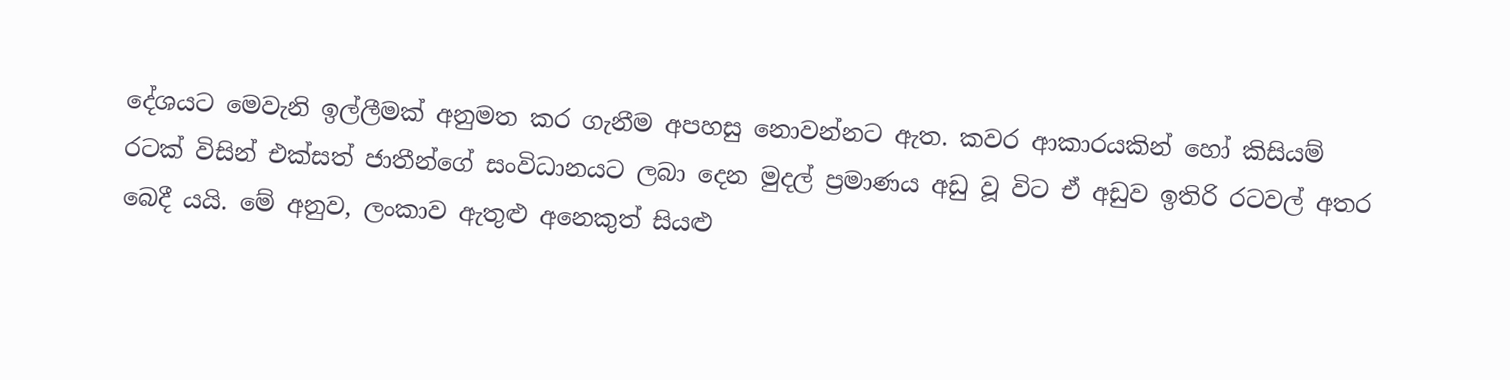දේශයට මෙවැනි ඉල්ලීමක් අනුමත කර ගැනීම අපහසු නොවන්නට ඇත. කවර ආකාරයකින් හෝ කිසියම් රටක් විසින් එක්සත් ජාතීන්ගේ සංවිධානයට ලබා දෙන මුදල් ප්‍රමාණය අඩු වූ විට ඒ අඩුව ඉතිරි රටවල් අතර බෙදී යයි. මේ අනුව, ලංකාව ඇතුළු අනෙකුත් සියළු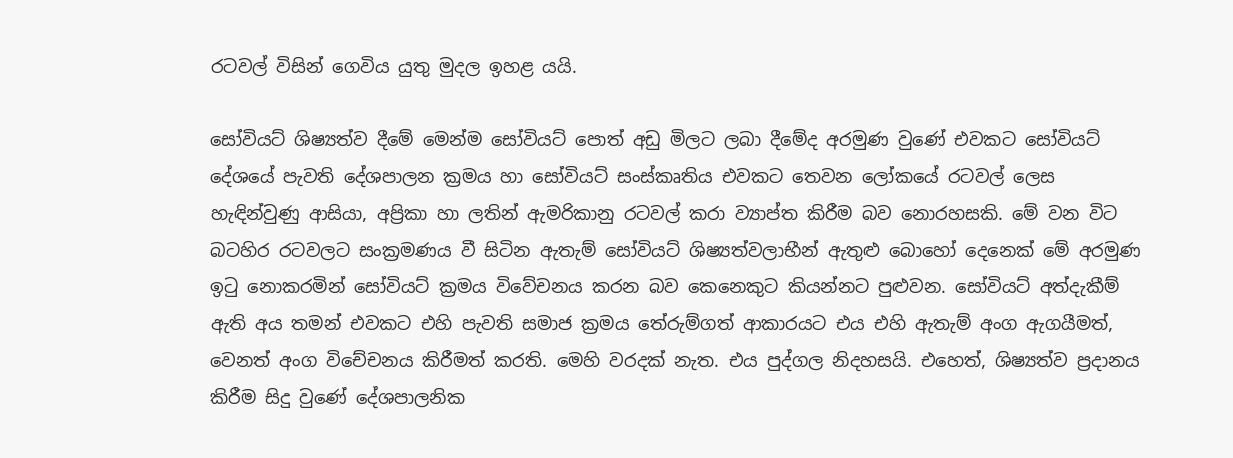රටවල් විසින් ගෙවිය යුතු මුදල ඉහළ යයි.

සෝවියට් ශිෂ්‍යත්ව දීමේ මෙන්ම සෝවියට් පොත් අඩු මිලට ලබා දීමේද අරමුණ වුණේ එවකට සෝවියට් දේශයේ පැවති දේශපාලන ක්‍රමය හා සෝවියට් සංස්කෘතිය එවකට තෙවන ලෝකයේ රටවල් ලෙස හැඳින්වුණු ආසියා, අප්‍රිකා හා ලතින් ඇමරිකානු රටවල් කරා ව්‍යාප්ත කිරීම බව නොරහසකි. මේ වන විට බටහිර රටවලට සංක්‍රමණය වී සිටින ඇතැම් සෝවියට් ශිෂ්‍යත්වලාභීන් ඇතුළු බොහෝ දෙනෙක් මේ අරමුණ ඉටු නොකරමින් සෝවියට් ක්‍රමය විවේචනය කරන බව කෙනෙකුට කියන්නට පුළුවන. සෝවියට් අත්දැකීම් ඇති අය තමන් එවකට එහි පැවති සමාජ ක්‍රමය තේරුම්ගත් ආකාරයට එය එහි ඇතැම් අංග ඇගයීමත්, වෙනත් අංග විචේචනය කිරීමත් කරති. මෙහි වරදක් නැත. එය පුද්ගල නිදහසයි. එහෙත්, ශිෂ්‍යත්ව ප්‍රදානය කිරීම සිදු වුණේ දේශපාලනික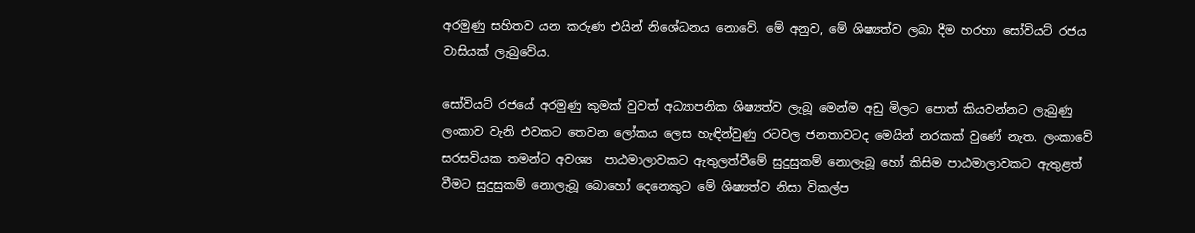අරමුණු සහිතව යන කරුණ එයින් නිශේධනය නොවේ. මේ අනුව, මේ ශිෂ්‍යත්ව ලබා දීම හරහා සෝවියට් රජය වාසියක් ලැබුවේය.

සෝවියට් රජයේ අරමුණු කුමක් වුවත් අධ්‍යාපනික ශිෂ්‍යත්ව ලැබූ මෙන්ම අඩු මිලට පොත් කියවන්නට ලැබුණු ලංකාව වැනි එවකට තෙවන ලෝකය ලෙස හැඳින්වුණු රටවල ජනතාවටද මෙයින් නරකක් වුණේ නැත. ලංකාවේ සරසවියක තමන්ට අවශ්‍ය  පාඨමාලාවකට ඇතුලත්වීමේ සුදුසුකම් නොලැබූ හෝ කිසිම පාඨමාලාවකට ඇතුළත් වීමට සුදුසුකම් නොලැබූ බොහෝ දෙනෙකුට මේ ශිෂ්‍යත්ව නිසා විකල්ප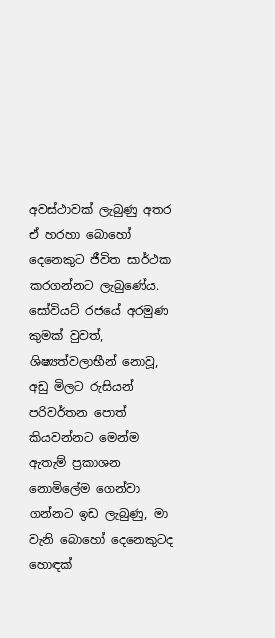අවස්ථාවක් ලැබුණු අතර ඒ හරහා බොහෝ දෙනෙකුට ජීවිත සාර්ථක කරගන්නට ලැබුණේය. සෝවියට් රජයේ අරමුණ කුමක් වුවත්, ශිෂ්‍යත්වලාභීන් නොවූ, අඩු මිලට රුසියන් පරිවර්තන පොත් කියවන්නට මෙන්ම ඇතැම් ප්‍රකාශන නොමිලේම ගෙන්වා ගන්නට ඉඩ ලැබුණු, මා වැනි බොහෝ දෙනෙකුටද හොඳක්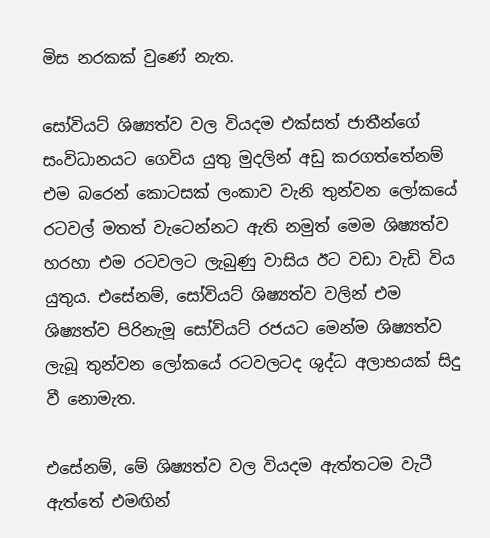මිස නරකක් වුණේ නැත.

සෝවියට් ශිෂ්‍යත්ව වල වියදම එක්සත් ජාතීන්ගේ සංවිධානයට ගෙවිය යුතු මුදලින් අඩු කරගත්තේනම් එම බරෙන් කොටසක් ලංකාව වැනි තුන්වන ලෝකයේ රටවල් මතත් වැටෙන්නට ඇති නමුත් මෙම ශිෂ්‍යත්ව හරහා එම රටවලට ලැබුණු වාසිය ඊට වඩා වැඩි විය යුතුය. එසේනම්, සෝවියට් ශිෂ්‍යත්ව වලින් එම ශිෂ්‍යත්ව පිරිනැමූ සෝවියට් රජයට මෙන්ම ශිෂ්‍යත්ව ලැබූ තුන්වන ලෝකයේ රටවලටද ශුද්ධ අලාභයක් සිදු වී නොමැත.

එසේනම්, මේ ශිෂ්‍යත්ව වල වියදම ඇත්තටම වැටී ඇත්තේ එමඟින්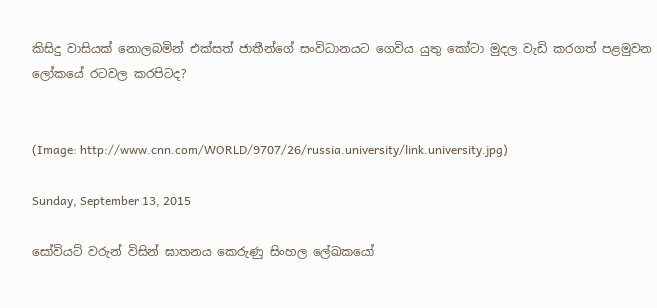කිසිදු වාසියක් නොලබමින් එක්සත් ජාතීන්ගේ සංවිධානයට ගෙවිය යුතු කෝටා මුදල වැඩි කරගත් පළමුවන ලෝකයේ රටවල කරපිටද?


(Image: http://www.cnn.com/WORLD/9707/26/russia.university/link.university.jpg)

Sunday, September 13, 2015

සෝවියට් වරුන් විසින් ඝාතනය කෙරුණු සිංහල ලේඛකයෝ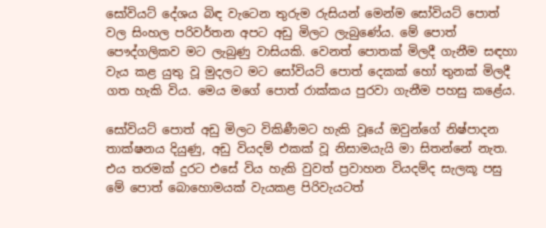සෝවියට් දේශය බිඳ වැටෙන තුරුම රුසියන් මෙන්ම සෝවියට් පොත් වල සිංහල පරිවර්තන අපට අඩු මිලට ලැබුණේය. මේ පොත් පෞද්ගලිකව මට ලැබුණු වාසියකි. වෙනත් පොතක් මිලදී ගැනීම සඳහා වැය කළ යුතු වූ මුදලට මට සෝවියට් පොත් දෙකක් හෝ තුනක් මිලදී ගත හැකි විය. මෙය මගේ පොත් රාක්කය පුරවා ගැනීම පහසු කළේය.

සෝවියට් පොත් අඩු මිලට විකිණීමට හැකි වූයේ ඔවුන්ගේ නිෂ්පාදන තාක්ෂනය දියුණු, අඩු වියදම් එකක් වූ නිසාමයැයි මා සිතන්නේ නැත. එය තරමක් දුරට එසේ විය හැකි වුවත් ප්‍රවාහන වියදම්ද සැලකූ පසු මේ පොත් බොහොමයක් වැයකළ පිරිවැයටත්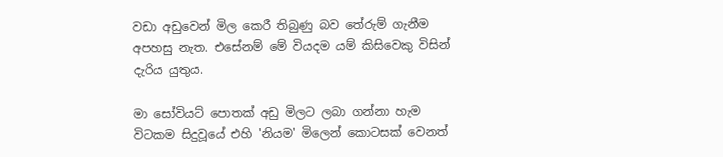වඩා අඩුවෙන් මිල කෙරී තිබුණු බව තේරුම් ගැනීම අපහසු නැත. එසේනම් මේ වියදම යම් කිසිවෙකු විසින් දැරිය යුතුය.

මා සෝවියට් පොතක් අඩු මිලට ලබා ගන්නා හැම විටකම සිදුවූයේ එහි 'නියම' මිලෙන් කොටසක් වෙනත්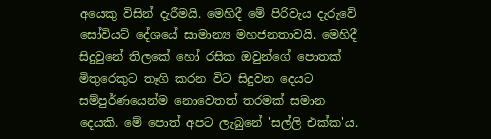අයෙකු විසින් දැරීමයි. මෙහිදී මේ පිරිවැය දැරුවේ සෝවියට් දේශයේ සාමාන්‍ය මහජනතාවයි. මෙහිදී සිදුවුනේ තිලකේ හෝ රසික ඔවුන්ගේ පොතක් මිතුරෙකුට තෑගි කරන විට සිදුවන දෙයට සම්පුර්ණයෙන්ම නොවෙතත් තරමක් සමාන දෙයකි. මේ පොත් අපට ලැබුනේ 'සල්ලි එක්ක'ය.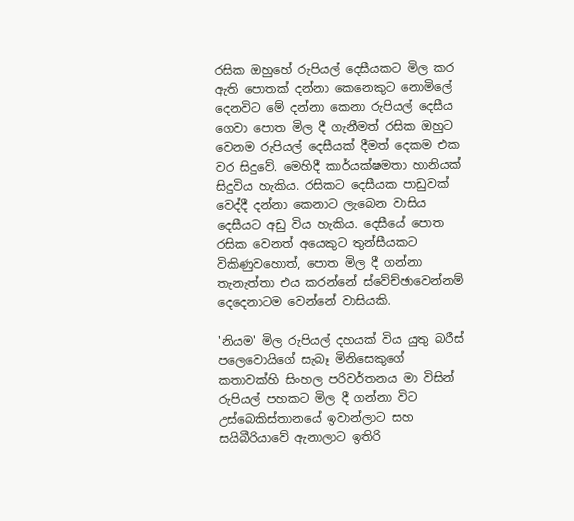රසික ඔහුහේ රුපියල් දෙසීයකට මිල කර ඇති පොතක් දන්නා කෙනෙකුට නොමිලේ දෙනවිට මේ දන්නා කෙනා රුපියල් දෙසීය ගෙවා පොත මිල දී ගැනීමත් රසික ඔහුට වෙනම රුපියල් දෙසීයක් දීමත් දෙකම එක වර සිදුවේ. මෙහිදී කාර්යක්ෂමතා හානියක් සිදුවිය හැකිය. රසිකට දෙසීයක පාඩුවක් වෙද්දී දන්නා කෙනාට ලැබෙන වාසිය දෙසීයට අඩු විය හැකිය. දෙසීයේ පොත රසික වෙනත් අයෙකුට තුන්සීයකට විකිණුවහොත්, පොත මිල දී ගන්නා තැනැත්තා එය කරන්නේ ස්වේච්ඡාවෙන්නම් දෙදෙනාටම වෙන්නේ වාසියකි.

'නියම' මිල රුපියල් දහයක් විය යුතු බරීස් පලෙවොයිගේ සැබෑ මිනිසෙකුගේ කතාවක්හි සිංහල පරිවර්තනය මා විසින් රුපියල් පහකට මිල දී ගන්නා විට උස්බෙකිස්තානයේ ඉවාන්ලාට සහ සයිබීරියාවේ ඇනාලාට ඉතිරි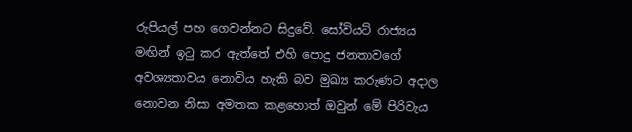රුපියල් පහ ගෙවන්නට සිදුවේ. සෝවියට් රාජ්‍යය මඟින් ඉටු කර ඇත්තේ එහි පොදු ජනතාවගේ අවශ්‍යතාවය නොවිය හැකි බව මුඛ්‍ය කරුණට අදාල නොවන නිසා අමතක කළහොත් ඔවුන් මේ පිරිවැය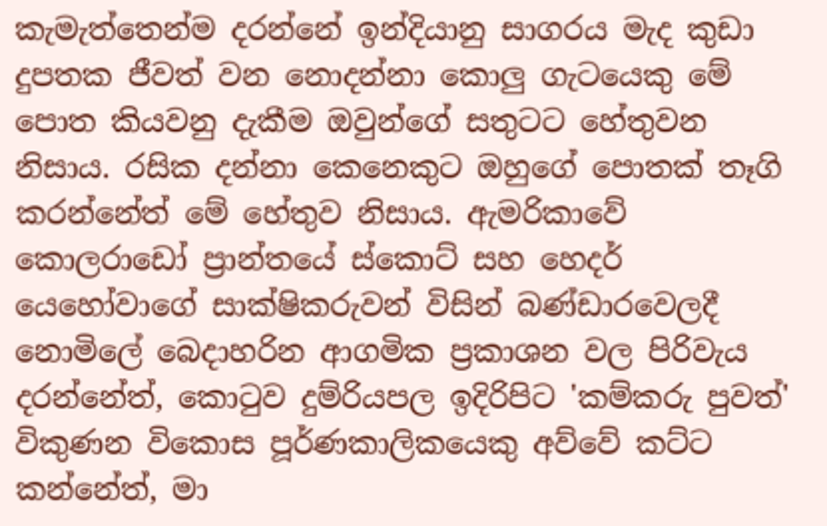කැමැත්තෙන්ම දරන්නේ ඉන්දියානු සාගරය මැද කුඩා දුපතක ජීවත් වන නොදන්නා කොලු ගැටයෙකු මේ පොත කියවනු දැකීම ඔවුන්ගේ සතුටට හේතුවන නිසාය. රසික දන්නා කෙනෙකුට ඔහුගේ පොතක් තෑගි කරන්නේත් මේ හේතුව නිසාය. ඇමරිකාවේ කොලරාඩෝ ප්‍රාන්තයේ ස්කොට් සහ හෙදර් යෙහෝවාගේ සාක්ෂිකරුවන් විසින් බණ්ඩාරවෙලදී නොමිලේ බෙදාහරින ආගමික ප්‍රකාශන වල පිරිවැය දරන්නේත්, කොටුව දුම්රියපල ඉදිරිපිට 'කම්කරු පුවත්' විකුණන විකොස පූර්ණකාලිකයෙකු අව්වේ කට්ට කන්නේත්, මා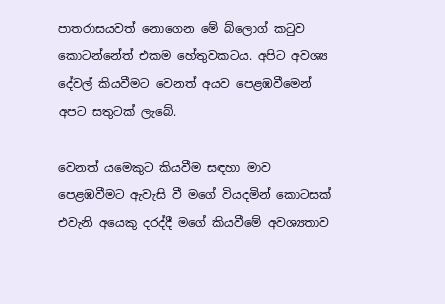පාතරාසයවත් නොගෙන මේ බ්ලොග් කටුව කොටන්නේත් එකම හේතුවකටය. අපිට අවශ්‍ය දේවල් කියවීමට වෙනත් අයව පෙළඹවීමෙන් අපට සතුටක් ලැබේ.

වෙනත් යමෙකුට කියවීම සඳහා මාව පෙළඹවීමට ඇවැසි වී මගේ වියදමින් කොටසක් එවැනි අයෙකු දරද්දී මගේ කියවීමේ අවශ්‍යතාව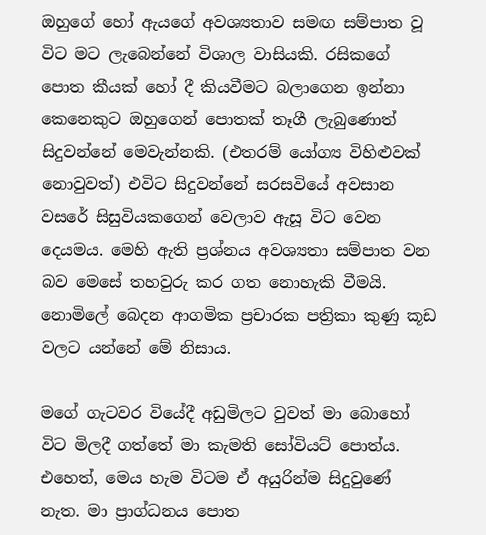ඔහුගේ හෝ ඇයගේ අවශ්‍යතාව සමඟ සම්පාත වූ විට මට ලැබෙන්නේ විශාල වාසියකි. රසිකගේ පොත කීයක් හෝ දී කියවීමට බලාගෙන ඉන්නා කෙනෙකුට ඔහුගෙන් පොතක් තෑගී ලැබුණොත් සිදුවන්නේ මෙවැන්නකි. (එතරම් යෝග්‍ය විහිළුවක් නොවුවත්) එවිට සිදුවන්නේ සරසවියේ අවසාන වසරේ සිසුවියකගෙන් වෙලාව ඇසූ විට වෙන දෙයමය. මෙහි ඇති ප්‍රශ්නය අවශ්‍යතා සම්පාත වන බව මෙසේ තහවුරු කර ගත නොහැකි වීමයි. නොමිලේ බෙදන ආගමික ප්‍රචාරක පත්‍රිකා කුණු කූඩ වලට යන්නේ මේ නිසාය.

මගේ ගැටවර වියේදී අඩුමිලට වුවත් මා බොහෝ විට මිලදී ගත්තේ මා කැමති සෝවියට් පොත්ය. එහෙත්, මෙය හැම විටම ඒ අයුරින්ම සිදුවුණේ නැත. මා ප්‍රාග්ධනය පොත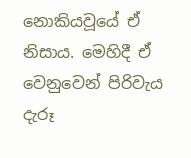නොකියවූයේ ඒ නිසාය. මෙහිදී ඒ වෙනුවෙන් පිරිවැය දැරූ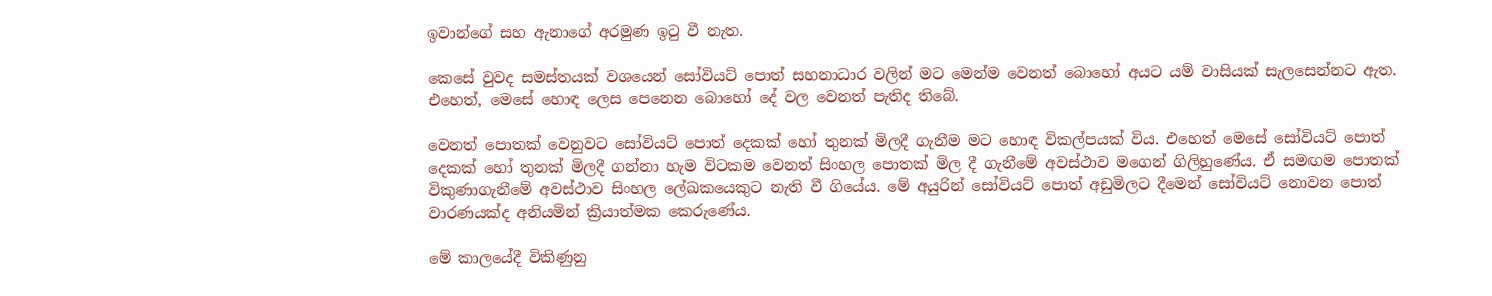ඉවාන්ගේ සහ ඇනාගේ අරමුණ ඉටු වී නැත.

කෙසේ වුවද සමස්තයක් වශයෙන් සෝවියට් පොත් සහනාධාර වලින් මට මෙන්ම වෙනත් බොහෝ අයට යම් වාසියක් සැලසෙන්නට ඇත. එහෙත්, මෙසේ හොඳ ලෙස පෙනෙන බොහෝ දේ වල වෙනත් පැතිද තිබේ.

වෙනත් පොතක් වෙනුවට සෝවියට් පොත් දෙකක් හෝ තුනක් මිලදී ගැනීම මට හොඳ විකල්පයක් විය. එහෙත් මෙසේ සෝවියට් පොත් දෙකක් හෝ තුනක් මිලදී ගන්නා හැම විටකම වෙනත් සිංහල පොතක් මිල දී ගැනීමේ අවස්ථාව මගෙන් ගිලිහුණේය. ඒ සමඟම පොතක් විකුණාගැනීමේ අවස්ථාව සිංහල ලේඛකයෙකුට නැති වී ගියේය. මේ අයුරින් සෝවියට් පොත් අඩුමිලට දීමෙන් සෝවියට් නොවන පොත් වාරණයක්ද අනියමින් ක්‍රියාත්මක කෙරුණේය.

මේ කාලයේදී විකිණුනු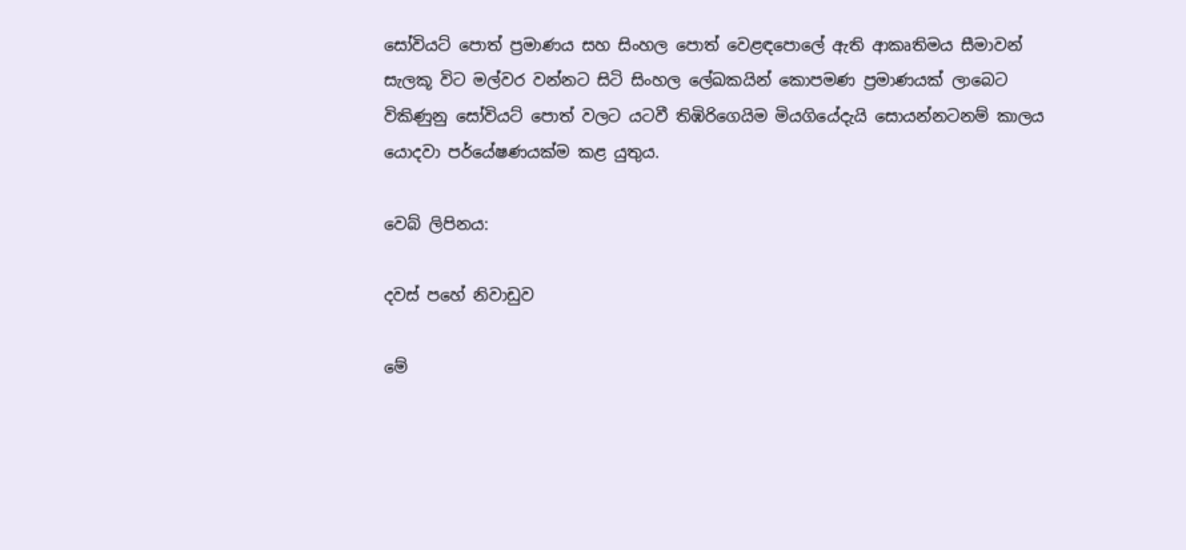සෝවියට් පොත් ප්‍රමාණය සහ සිංහල පොත් වෙළඳපොලේ ඇති ආකෘතිමය සීමාවන් සැලකූ විට මල්වර වන්නට සිටි සිංහල ලේඛකයින් කොපමණ ප්‍රමාණයක් ලාබෙට විකිණුනු සෝවියට් පොත් වලට යටවී තිඹිරිගෙයිම මියගියේදැයි සොයන්නටනම් කාලය යොදවා පර්යේෂණයක්ම කළ යුතුය.

වෙබ් ලිපිනය:

දවස් පහේ නිවාඩුව

මේ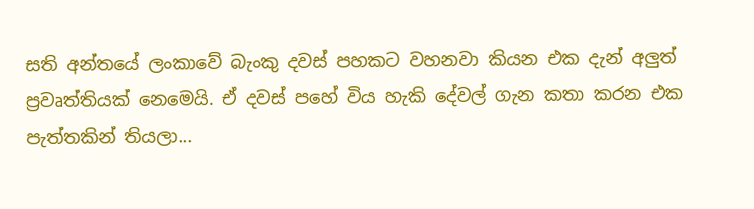සති අන්තයේ ලංකාවේ බැංකු දවස් පහකට වහනවා කියන එක දැන් අලුත් ප්‍රවෘත්තියක් නෙමෙයි. ඒ දවස් පහේ විය හැකි දේවල් ගැන කතා කරන එක පැත්තකින් තියලා...